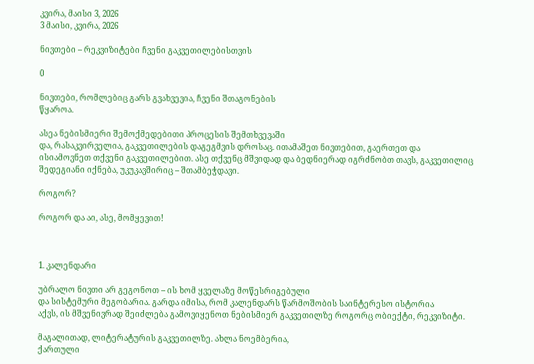კვირა, მაისი 3, 2026
3 მაისი, კვირა, 2026

ნივთები – რეკვიზიტები ჩვენი გაკვეთილებისთვის

0

ნივთები, რომლებიც გარს გვახვევია, ჩვენი შთაგონების
წყაროა.

ასეა ნებისმიერი შემოქმედებითი პროცესის შემთხვევაში
და, რასაკვირველია, გაკვეთილების დაგეგმვის დროსაც. ითამაშეთ ნივთებით, გაერთეთ და
ისიამოვნეთ თქვენი გაკვეთილებით. ასე თქვენც მშვიდად და ბედნიერად იგრძნობთ თავს, გაკვეთილიც
შედეგიანი იქნება, უკუკავშირიც – შთამბეჭდავი.

როგორ?

როგორ და აი, ასე, მომყევით!



1. კალენდარი

უბრალო ნივთი არ გეგონოთ – ის ხომ ყველაზე მოწესრიგებული
და სისტემური მეგობარია. გარდა იმისა, რომ კალენდარს წარმოშობის საინტერესო ისტორია
აქვს, ის მშვენივრად შეიძლება გამოვიყენოთ ნებისმიერ გაკვეთილზე როგორც ობიექტი, რეკვიზიტი.

მაგალითად, ლიტერატურის გაკვეთილზე. ახლა ნოემბერია,
ქართული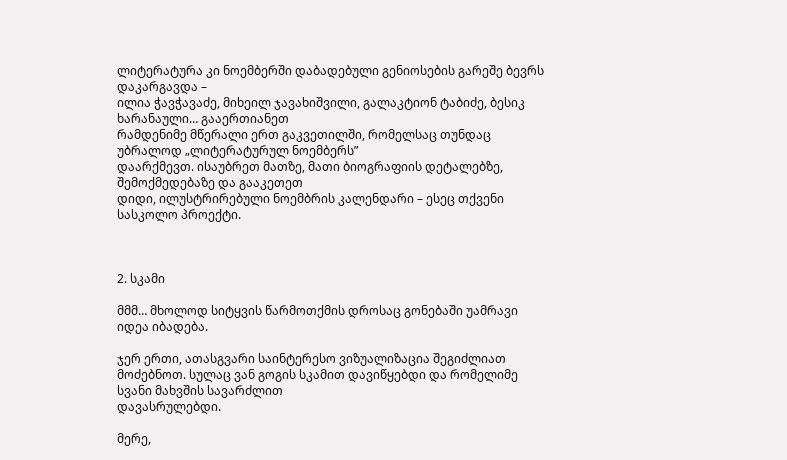ლიტერატურა კი ნოემბერში დაბადებული გენიოსების გარეშე ბევრს დაკარგავდა –
ილია ჭავჭავაძე, მიხეილ ჯავახიშვილი, გალაკტიონ ტაბიძე, ბესიკ ხარანაული… გააერთიანეთ
რამდენიმე მწერალი ერთ გაკვეთილში, რომელსაც თუნდაც უბრალოდ „ლიტერატურულ ნოემბერს”
დაარქმევთ. ისაუბრეთ მათზე, მათი ბიოგრაფიის დეტალებზე, შემოქმედებაზე და გააკეთეთ
დიდი, ილუსტრირებული ნოემბრის კალენდარი – ესეც თქვენი სასკოლო პროექტი.



2. სკამი

მმმ… მხოლოდ სიტყვის წარმოთქმის დროსაც გონებაში უამრავი
იდეა იბადება.

ჯერ ერთი, ათასგვარი საინტერესო ვიზუალიზაცია შეგიძლიათ
მოძებნოთ. სულაც ვან გოგის სკამით დავიწყებდი და რომელიმე სვანი მახვშის სავარძლით
დავასრულებდი.

მერე,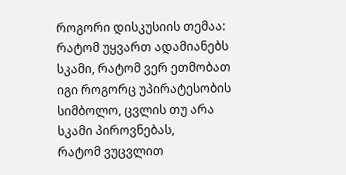როგორი დისკუსიის თემაა: რატომ უყვართ ადამიანებს
სკამი, რატომ ვერ ეთმობათ იგი როგორც უპირატესობის სიმბოლო, ცვლის თუ არა სკამი პიროვნებას,
რატომ ვუცვლით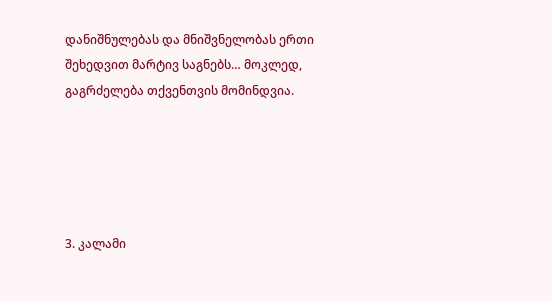დანიშნულებას და მნიშვნელობას ერთი შეხედვით მარტივ საგნებს… მოკლედ,
გაგრძელება თქვენთვის მომინდვია.





3. კალამი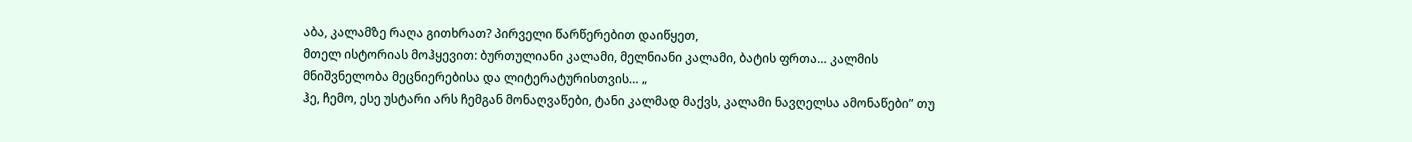აბა, კალამზე რაღა გითხრათ? პირველი წარწერებით დაიწყეთ,
მთელ ისტორიას მოჰყევით: ბურთულიანი კალამი, მელნიანი კალამი, ბატის ფრთა… კალმის
მნიშვნელობა მეცნიერებისა და ლიტერატურისთვის… „
ჰე, ჩემო, ესე უსტარი არს ჩემგან მონაღვაწები, ტანი კალმად მაქვს, კალამი ნავღელსა ამონაწები” თუ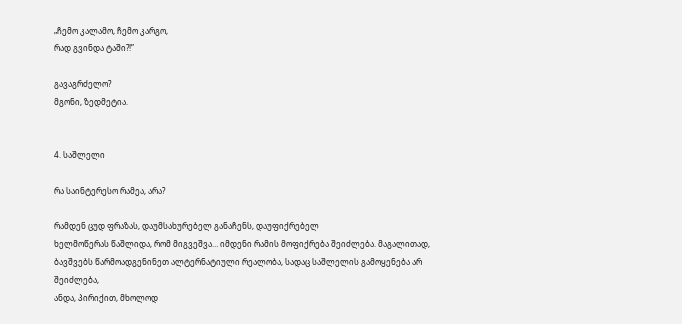„ჩემო კალამო, ჩემო კარგო,
რად გვინდა ტაში?!”

გავაგრძელო?
მგონი, ზედმეტია.


4. საშლელი

რა საინტერესო რამეა, არა?

რამდენ ცუდ ფრაზას, დაუმსახურებელ განაჩენს, დაუფიქრებელ
ხელმოწერას წაშლიდა, რომ მიგვეშვა… იმდენი რამის მოფიქრება შეიძლება. მაგალითად,
ბავშვებს წარმოადგენინეთ ალტერნატიული რეალობა, სადაც საშლელის გამოყენება არ შეიძლება,
ანდა, პირიქით, მხოლოდ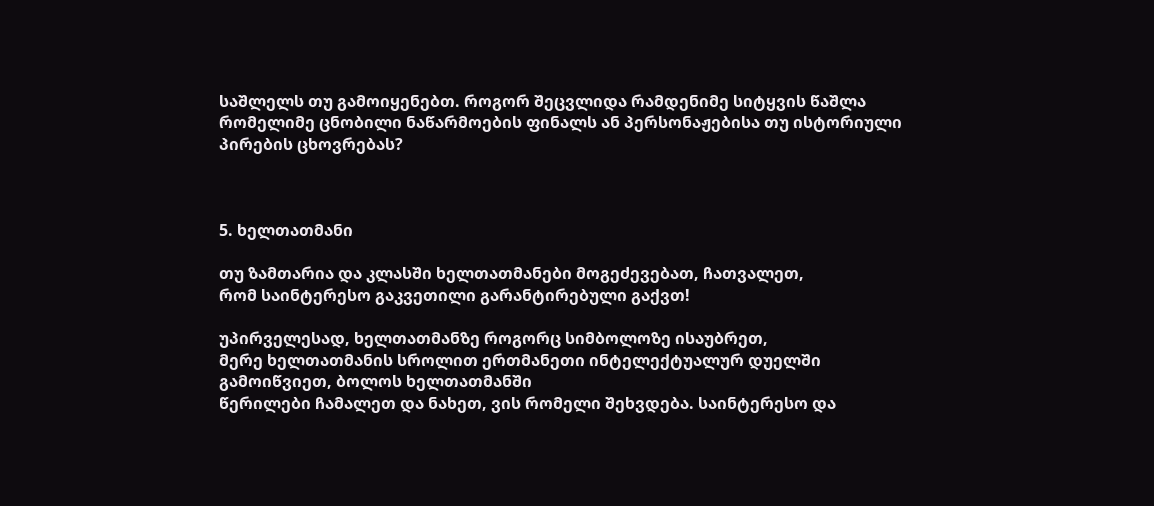საშლელს თუ გამოიყენებთ. როგორ შეცვლიდა რამდენიმე სიტყვის წაშლა
რომელიმე ცნობილი ნაწარმოების ფინალს ან პერსონაჟებისა თუ ისტორიული პირების ცხოვრებას?



5. ხელთათმანი

თუ ზამთარია და კლასში ხელთათმანები მოგეძევებათ, ჩათვალეთ,
რომ საინტერესო გაკვეთილი გარანტირებული გაქვთ!

უპირველესად, ხელთათმანზე როგორც სიმბოლოზე ისაუბრეთ,
მერე ხელთათმანის სროლით ერთმანეთი ინტელექტუალურ დუელში გამოიწვიეთ, ბოლოს ხელთათმანში
წერილები ჩამალეთ და ნახეთ, ვის რომელი შეხვდება. საინტერესო და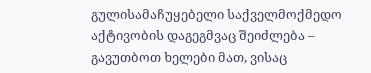გულისამაჩუყებელი საქველმოქმედო
აქტივობის დაგეგმვაც შეიძლება – გავუთბოთ ხელები მათ, ვისაც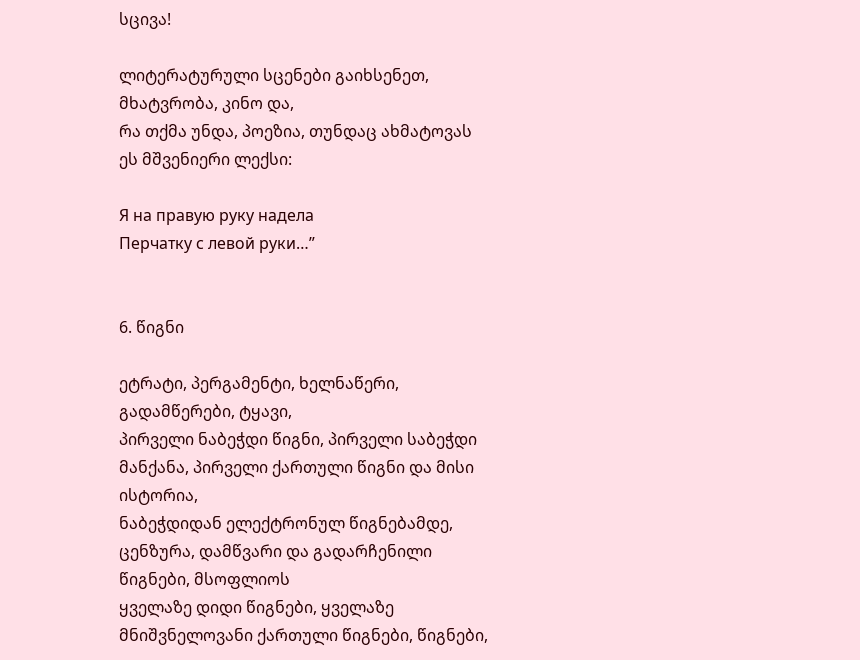სცივა!

ლიტერატურული სცენები გაიხსენეთ, მხატვრობა, კინო და,
რა თქმა უნდა, პოეზია, თუნდაც ახმატოვას ეს მშვენიერი ლექსი:

Я на правую руку надела
Перчатку с левой руки…”


6. წიგნი

ეტრატი, პერგამენტი, ხელნაწერი, გადამწერები, ტყავი,
პირველი ნაბეჭდი წიგნი, პირველი საბეჭდი მანქანა, პირველი ქართული წიგნი და მისი ისტორია,
ნაბეჭდიდან ელექტრონულ წიგნებამდე, ცენზურა, დამწვარი და გადარჩენილი წიგნები, მსოფლიოს
ყველაზე დიდი წიგნები, ყველაზე მნიშვნელოვანი ქართული წიგნები, წიგნები,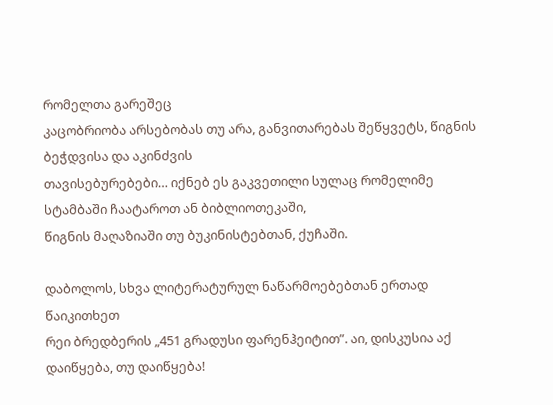რომელთა გარეშეც
კაცობრიობა არსებობას თუ არა, განვითარებას შეწყვეტს, წიგნის ბეჭდვისა და აკინძვის
თავისებურებები… იქნებ ეს გაკვეთილი სულაც რომელიმე სტამბაში ჩაატაროთ ან ბიბლიოთეკაში,
წიგნის მაღაზიაში თუ ბუკინისტებთან, ქუჩაში.

დაბოლოს, სხვა ლიტერატურულ ნაწარმოებებთან ერთად წაიკითხეთ
რეი ბრედბერის „451 გრადუსი ფარენჰეიტით”. აი, დისკუსია აქ დაიწყება, თუ დაიწყება!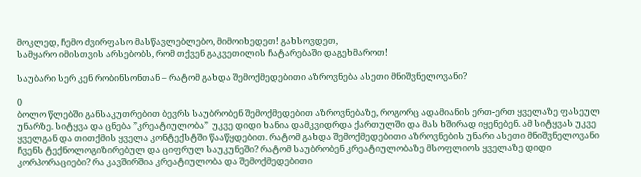მოკლედ, ჩემო ძვირფასო მასწავლებლებო, მიმოიხედეთ! გახსოვდეთ,
სამყარო იმისთვის არსებობს, რომ თქვენ გაკვეთილის ჩატარებაში დაგეხმაროთ!

საუბარი სერ კენ რობინსონთან – რატომ გახდა შემოქმედებითი აზროვნება ასეთი მნიშვნელოვანი?

0
ბოლო წლებში განსაკუთრებით ბევრს საუბრობენ შემოქმედებით აზროვნებაზე, როგორც ადამიანის ერთ-ერთ ყველაზე ფასეულ უნარზე. სიტყვა და ცნება ”კრეატიულობა”  უკვე დიდი ხანია დამკვიდრდა ქართულში და მას ხშირად იყენებენ. ამ სიტყვას უკვე ყველგან და თითქმის ყველა კონტექსტში წააწყდებით. რატომ გახდა შემოქმედებითი აზროვნების უნარი ასეთი მნიშვნელოვანი ჩვენს ტექნოლოგიზირებულ და ციფრულ საუკუნეში? რატომ საუბრობენ კრეატიულობაზე მსოფლიოს ყველაზე დიდი კორპორაციები? რა კავშირშია კრეატიულობა და შემოქმედებითი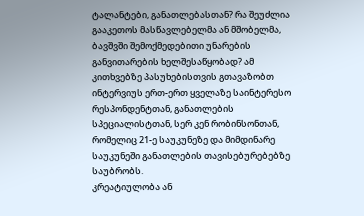ტალანტები, განათლებასთან? რა შეუძლია გააკეთოს მასწავლებელმა ან მშობელმა, ბავშვში შემოქმედებითი უნარების განვითარების ხელშესაწყობად? ამ კითხვებზე პასუხებისთვის გთავაზობთ ინტერვიუს ერთ-ერთ ყველაზე საინტერესო რესპონდენტთან, განათლების სპეციალისტთან, სერ კენ რობინსონთან, რომელიც 21-ე საუკუნეზე და მიმდინარე საუკუნეში განათლების თავისებურებებზე საუბრობს.
კრეატიულობა ან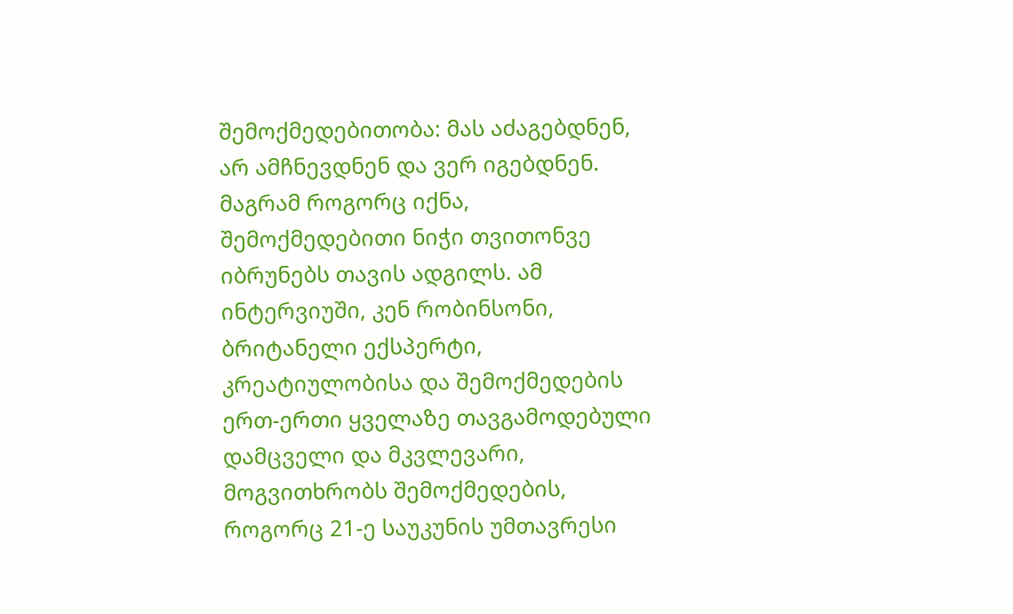შემოქმედებითობა: მას აძაგებდნენ, არ ამჩნევდნენ და ვერ იგებდნენ. მაგრამ როგორც იქნა, შემოქმედებითი ნიჭი თვითონვე იბრუნებს თავის ადგილს. ამ ინტერვიუში, კენ რობინსონი, ბრიტანელი ექსპერტი, კრეატიულობისა და შემოქმედების ერთ-ერთი ყველაზე თავგამოდებული დამცველი და მკვლევარი, მოგვითხრობს შემოქმედების,  როგორც 21-ე საუკუნის უმთავრესი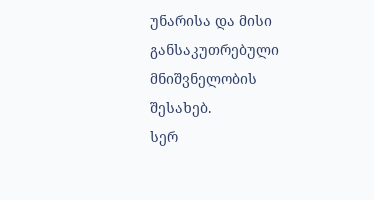უნარისა და მისი განსაკუთრებული მნიშვნელობის შესახებ.
სერ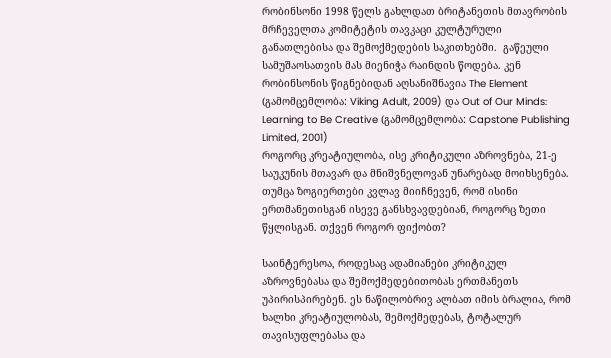რობინსონი 1998 წელს გახლდათ ბრიტანეთის მთავრობის მრჩეველთა კომიტეტის თავკაცი კულტურული განათლებისა და შემოქმედების საკითხებში.  გაწეული სამუშაოსათვის მას მიენიჭა რაინდის წოდება. კენ რობინსონის წიგნებიდან აღსანიშნავია The Element (გამომცემლობა: Viking Adult, 2009) და Out of Our Minds: Learning to Be Creative (გამომცემლობა: Capstone Publishing Limited, 2001)
როგორც კრეატიულობა, ისე კრიტიკული აზროვნება, 21-ე საუკუნის მთავარ და მნიშვნელოვან უნარებად მოიხსენება. თუმცა ზოგიერთები კვლავ მიიჩნევენ, რომ ისინი ერთმანეთისგან ისევე განსხვავდებიან, როგორც ზეთი წყლისგან. თქვენ როგორ ფიქობთ?

საინტერესოა, როდესაც ადამიანები კრიტიკულ აზროვნებასა და შემოქმედებითობას ერთმანეთს უპირისპირებენ. ეს ნაწილობრივ ალბათ იმის ბრალია, რომ ხალხი კრეატიულობას, შემოქმედებას, ტოტალურ თავისუფლებასა და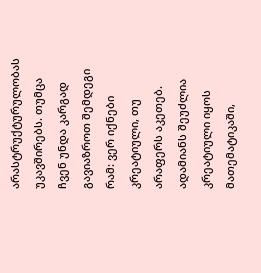არასტრუქტურულობას უკავშირებს. თუმცა ჩვენ უნდა კარგად გავიაზროთ შემდეგი რამ: ვერ იქნები კრეატიული, თუ არაფერს აკეთებ. ადამიანს შეუძლია კრეატიული იყოს მათემატიკაში,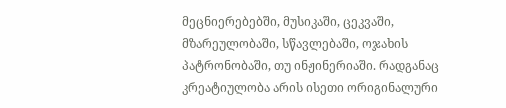მეცნიერებებში, მუსიკაში, ცეკვაში, მზარეულობაში, სწავლებაში, ოჯახის პატრონობაში, თუ ინჟინერიაში. რადგანაც კრეატიულობა არის ისეთი ორიგინალური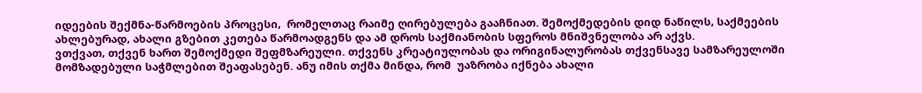იდეების შექმნა-წარმოების პროცესი,  რომელთაც რაიმე ღირებულება გააჩნიათ. შემოქმედების დიდ ნაწილს, საქმეების ახლებურად, ახალი გზებით კეთება წარმოადგენს და ამ დროს საქმიანობის სფეროს მნიშვნელობა არ აქვს.
ვთქვათ, თქვენ ხართ შემოქმედი შეფმზარეული. თქვენს კრეატიულობას და ორიგინალურობას თქვენსავე სამზარეულოში მომზადებული საჭმლებით შეაფასებენ. ანუ იმის თქმა მინდა, რომ  უაზრობა იქნება ახალი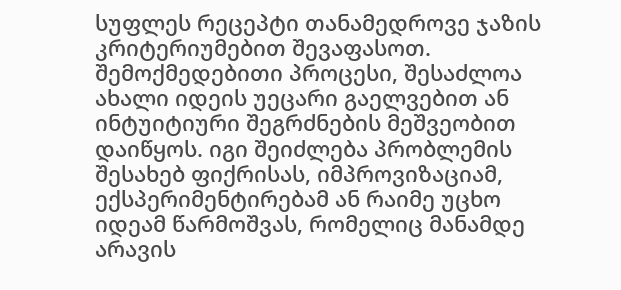სუფლეს რეცეპტი თანამედროვე ჯაზის კრიტერიუმებით შევაფასოთ.  შემოქმედებითი პროცესი, შესაძლოა ახალი იდეის უეცარი გაელვებით ან ინტუიტიური შეგრძნების მეშვეობით დაიწყოს. იგი შეიძლება პრობლემის შესახებ ფიქრისას, იმპროვიზაციამ, ექსპერიმენტირებამ ან რაიმე უცხო იდეამ წარმოშვას, რომელიც მანამდე არავის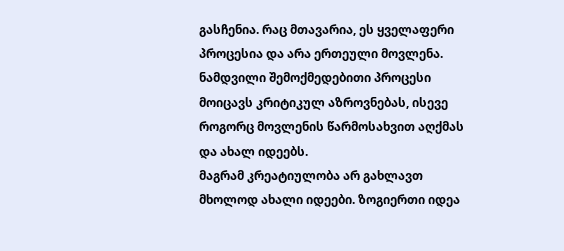გასჩენია. რაც მთავარია, ეს ყველაფერი პროცესია და არა ერთეული მოვლენა. ნამდვილი შემოქმედებითი პროცესი მოიცავს კრიტიკულ აზროვნებას, ისევე როგორც მოვლენის წარმოსახვით აღქმას და ახალ იდეებს.
მაგრამ კრეატიულობა არ გახლავთ მხოლოდ ახალი იდეები. ზოგიერთი იდეა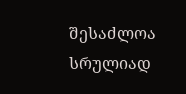შესაძლოა სრულიად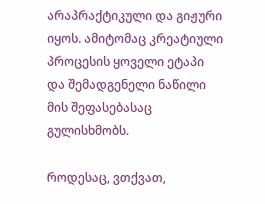არაპრაქტიკული და გიჟური იყოს. ამიტომაც კრეატიული პროცესის ყოველი ეტაპი და შემადგენელი ნაწილი მის შეფასებასაც გულისხმობს.

როდესაც, ვთქვათ,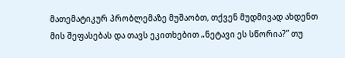მათემატიკურ პრობლემაზე მუშაობთ, თქვენ მუდმივად ახდენთ  მის შეფასებას და თავს ეკითხებით „ნეტავი ეს სწორია?” თუ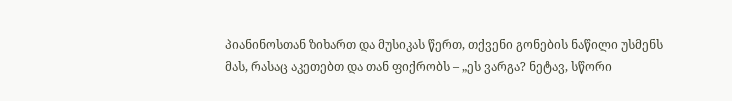პიანინოსთან ზიხართ და მუსიკას წერთ, თქვენი გონების ნაწილი უსმენს მას, რასაც აკეთებთ და თან ფიქრობს – „ეს ვარგა? ნეტავ, სწორი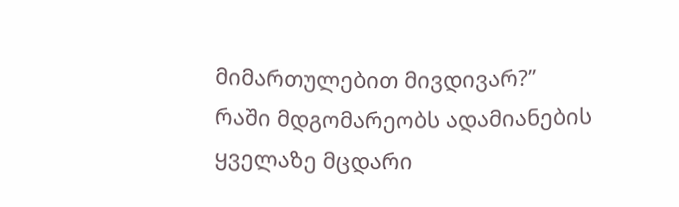მიმართულებით მივდივარ?”
რაში მდგომარეობს ადამიანების ყველაზე მცდარი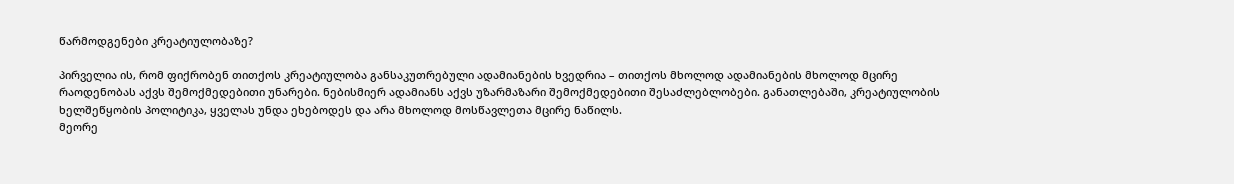წარმოდგენები კრეატიულობაზე?

პირველია ის, რომ ფიქრობენ თითქოს კრეატიულობა განსაკუთრებული ადამიანების ხვედრია – თითქოს მხოლოდ ადამიანების მხოლოდ მცირე რაოდენობას აქვს შემოქმედებითი უნარები. ნებისმიერ ადამიანს აქვს უზარმაზარი შემოქმედებითი შესაძლებლობები. განათლებაში, კრეატიულობის ხელშეწყობის პოლიტიკა, ყველას უნდა ეხებოდეს და არა მხოლოდ მოსწავლეთა მცირე ნაწილს.
მეორე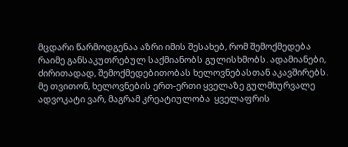მცდარი წარმოდგენაა აზრი იმის შესახებ, რომ შემოქმედება რაიმე განსაკუთრებულ საქმიანობს გულისხმობს. ადამიანები, ძირითადად, შემოქმედებითობას ხელოვნებასთან აკავშირებს. მე თვითონ, ხელოვნების ერთ-ერთი ყველაზე გულმხურვალე ადვოკატი ვარ, მაგრამ კრეატიულობა  ყველაფრის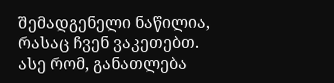შემადგენელი ნაწილია, რასაც ჩვენ ვაკეთებთ. ასე რომ, განათლება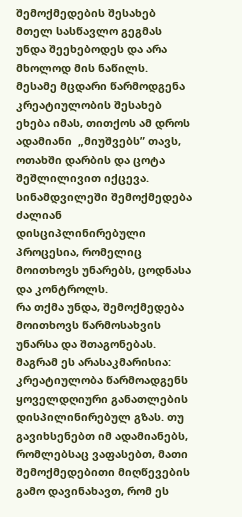შემოქმედების შესახებ მთელ სასწავლო გეგმას უნდა შეეხებოდეს და არა მხოლოდ მის ნაწილს.
მესამე მცდარი წარმოდგენა კრეატიულობის შესახებ  ეხება იმას, თითქოს ამ დროს ადამიანი  „მიუშვებს” თავს, ოთახში დარბის და ცოტა შეშლილივით იქცევა. სინამდვილეში შემოქმედება ძალიან დისციპლინირებული პროცესია, რომელიც მოითხოვს უნარებს, ცოდნასა და კონტროლს.
რა თქმა უნდა, შემოქმედება მოითხოვს წარმოსახვის უნარსა და შთაგონებას. მაგრამ ეს არასაკმარისია: კრეატიულობა წარმოადგენს ყოველდღიური განათლების დისპილინირებულ გზას. თუ გავიხსენებთ იმ ადამიანებს, რომლებსაც ვაფასებთ, მათი შემოქმედებითი მიღწევების გამო დავინახავთ, რომ ეს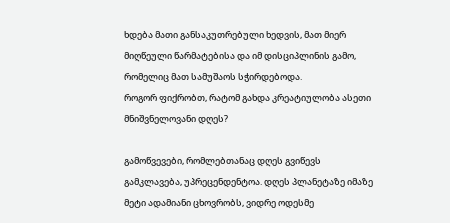ხდება მათი განსაკუთრებული ხედვის, მათ მიერ მიღწეული წარმატებისა და იმ დისციპლინის გამო, რომელიც მათ სამუშაოს სჭირდებოდა.
როგორ ფიქრობთ, რატომ გახდა კრეატიულობა ასეთი მნიშვნელოვანი დღეს?

გამოწვევები, რომლებთანაც დღეს გვიწევს გამკლავება, უპრეცენდენტოა. დღეს პლანეტაზე იმაზე მეტი ადამიანი ცხოვრობს, ვიდრე ოდესმე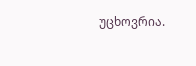უცხოვრია.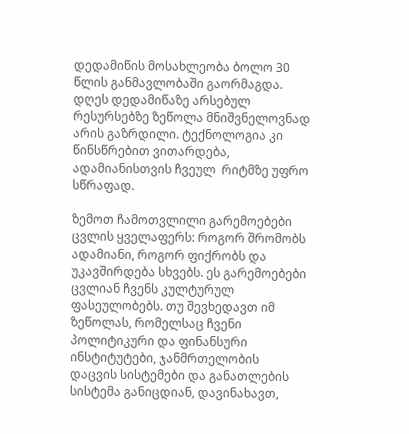დედამიწის მოსახლეობა ბოლო 30 წლის განმავლობაში გაორმაგდა. დღეს დედამიწაზე არსებულ რესურსებზე ზეწოლა მნიშვნელოვნად არის გაზრდილი. ტექნოლოგია კი წინსწრებით ვითარდება, ადამიანისთვის ჩვეულ  რიტმზე უფრო სწრაფად.

ზემოთ ჩამოთვლილი გარემოებები ცვლის ყველაფერს: როგორ შრომობს ადამიანი, როგორ ფიქრობს და უკავშირდება სხვებს. ეს გარემოებები ცვლიან ჩვენს კულტურულ ფასეულობებს. თუ შევხედავთ იმ ზეწოლას, რომელსაც ჩვენი პოლიტიკური და ფინანსური ინსტიტუტები, ჯანმრთელობის დაცვის სისტემები და განათლების სისტემა განიცდიან, დავინახავთ,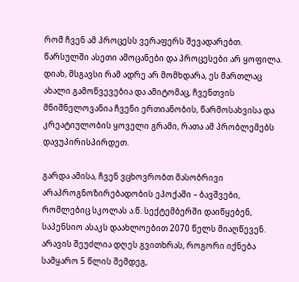რომ ჩვენ ამ პროცესს ვერაფერს შევადარებთ. წარსულში ასეთი ამოცანები და პროცესები არ ყოფილა. დიახ, მსგავსი რამ ადრე არ მომხდარა, ეს მართლაც ახალი გამოწვევებია და ამიტომაც, ჩვენთვის მნიშნელოვანია ჩვენი ერთიანობის, წარმოსახვისა და კრეატიულობის ყოველი გრამი, რათა ამ პრობლემებს დავუპირისპირდეთ.

გარდა ამისა, ჩვენ ვცხოვრობთ მასობრივი არაპროგნოზირებადობის ეპოქაში – ბავშვები, რომლებიც სკოლას ა.წ. სექტემბერში დაიწყებენ, საპენსიო ასაკს დაახლოებით 2070 წელს მიაღწევენ. არავის შეუძლია დღეს გვითხრას, როგორი იქნება სამყარო 5 წლის შემდეგ,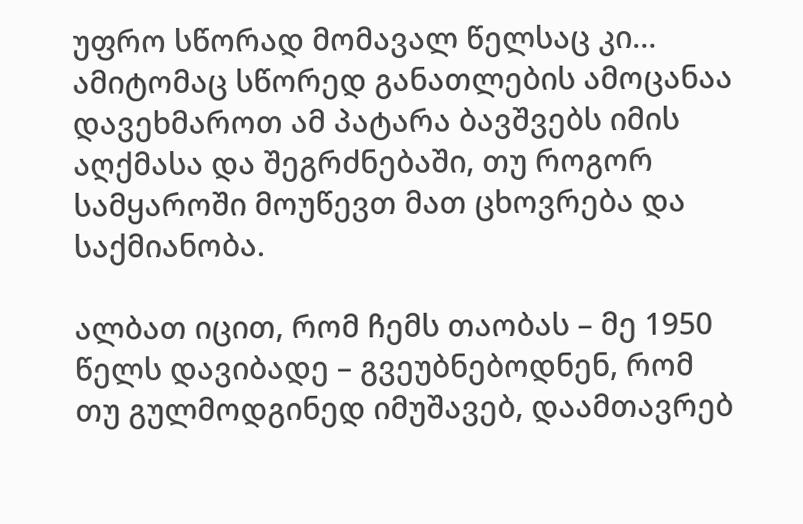უფრო სწორად მომავალ წელსაც კი… ამიტომაც სწორედ განათლების ამოცანაა დავეხმაროთ ამ პატარა ბავშვებს იმის აღქმასა და შეგრძნებაში, თუ როგორ სამყაროში მოუწევთ მათ ცხოვრება და საქმიანობა.

ალბათ იცით, რომ ჩემს თაობას – მე 1950 წელს დავიბადე – გვეუბნებოდნენ, რომ თუ გულმოდგინედ იმუშავებ, დაამთავრებ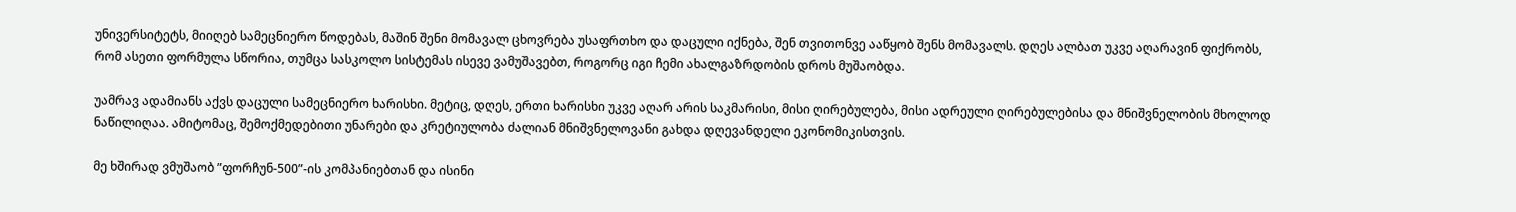უნივერსიტეტს, მიიღებ სამეცნიერო წოდებას, მაშინ შენი მომავალ ცხოვრება უსაფრთხო და დაცული იქნება, შენ თვითონვე ააწყობ შენს მომავალს. დღეს ალბათ უკვე აღარავინ ფიქრობს, რომ ასეთი ფორმულა სწორია, თუმცა სასკოლო სისტემას ისევე ვამუშავებთ, როგორც იგი ჩემი ახალგაზრდობის დროს მუშაობდა.

უამრავ ადამიანს აქვს დაცული სამეცნიერო ხარისხი. მეტიც, დღეს, ერთი ხარისხი უკვე აღარ არის საკმარისი, მისი ღირებულება, მისი ადრეული ღირებულებისა და მნიშვნელობის მხოლოდ ნაწილიღაა. ამიტომაც, შემოქმედებითი უნარები და კრეტიულობა ძალიან მნიშვნელოვანი გახდა დღევანდელი ეკონომიკისთვის.

მე ხშირად ვმუშაობ ”ფორჩუნ-500”-ის კომპანიებთან და ისინი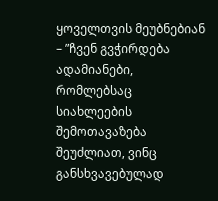ყოველთვის მეუბნებიან – ”ჩვენ გვჭირდება ადამიანები, რომლებსაც სიახლეების შემოთავაზება შეუძლიათ, ვინც განსხვავებულად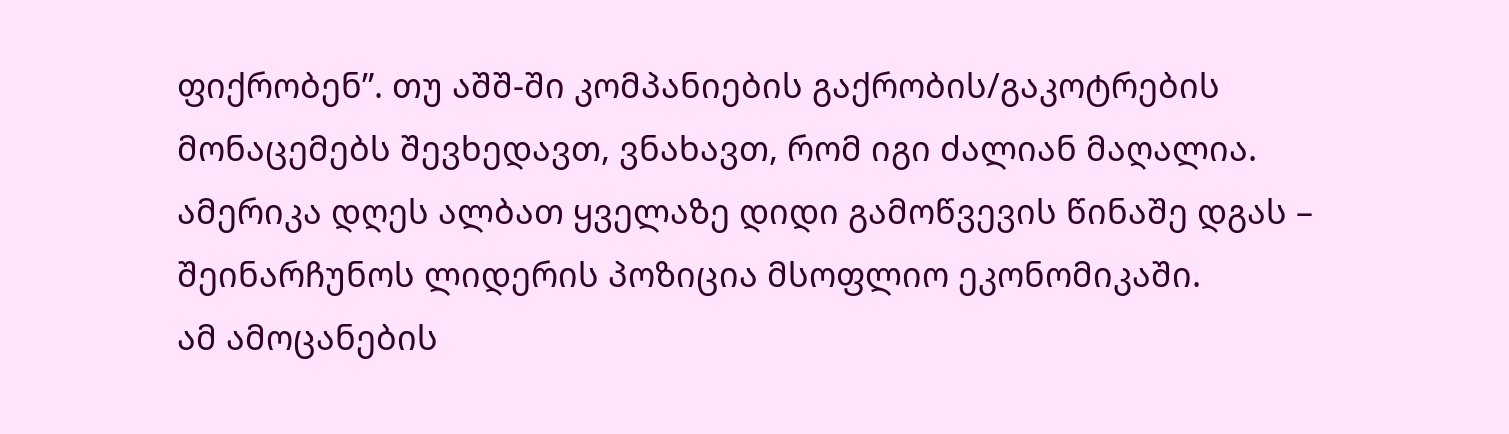ფიქრობენ”. თუ აშშ-ში კომპანიების გაქრობის/გაკოტრების მონაცემებს შევხედავთ, ვნახავთ, რომ იგი ძალიან მაღალია. ამერიკა დღეს ალბათ ყველაზე დიდი გამოწვევის წინაშე დგას – შეინარჩუნოს ლიდერის პოზიცია მსოფლიო ეკონომიკაში.
ამ ამოცანების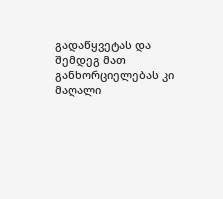გადაწყვეტას და შემდეგ მათ განხორციელებას კი მაღალი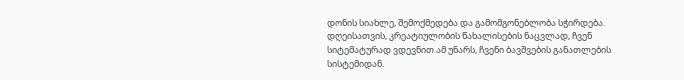დონის სიახლე, შემოქმედება და გამომგონებლობა სჭირდება. დღეისათვის, კრეატიულობის წახალისების ნაცვლად, ჩვენ სიტემატურად ვდევნით ამ უნარს, ჩვენი ბავშვების განათლების სისტემიდან.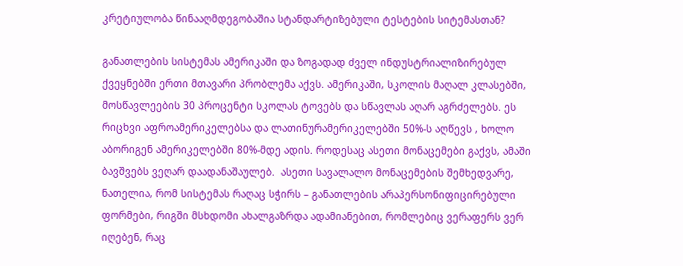კრეტიულობა წინააღმდეგობაშია სტანდარტიზებული ტესტების სიტემასთან?

განათლების სისტემას ამერიკაში და ზოგადად ძველ ინდუსტრიალიზირებულ ქვეყნებში ერთი მთავარი პრობლემა აქვს. ამერიკაში, სკოლის მაღალ კლასებში, მოსწავლეების 30 პროცენტი სკოლას ტოვებს და სწავლას აღარ აგრძელებს. ეს რიცხვი აფროამერიკელებსა და ლათინურამერიკელებში 50%-ს აღწევს , ხოლო აბორიგენ ამერიკელებში 80%-მდე ადის. როდესაც ასეთი მონაცემები გაქვს, ამაში ბავშვებს ვეღარ დაადანაშაულებ.  ასეთი სავალალო მონაცემების შემხედვარე, ნათელია, რომ სისტემას რაღაც სჭირს – განათლების არაპერსონიფიცირებული ფორმები, რიგში მსხდომი ახალგაზრდა ადამიანებით, რომლებიც ვერაფერს ვერ იღებენ, რაც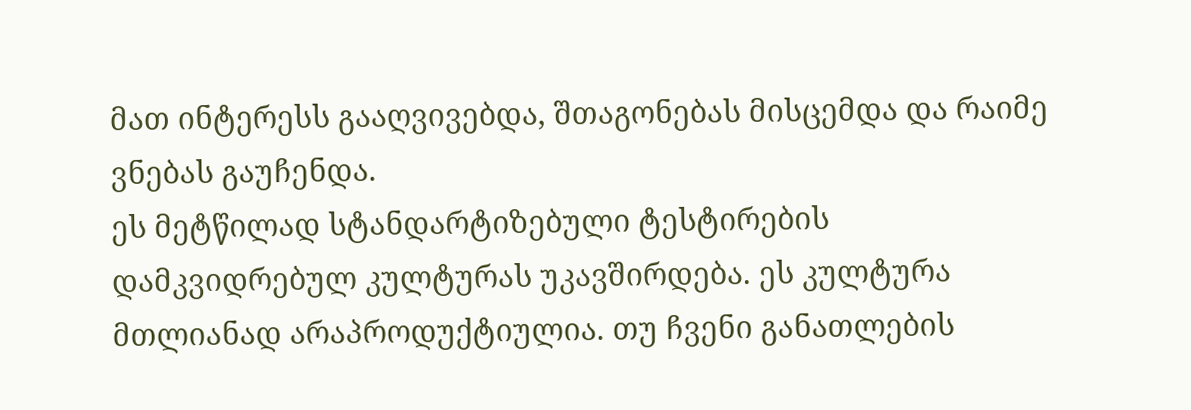მათ ინტერესს გააღვივებდა, შთაგონებას მისცემდა და რაიმე ვნებას გაუჩენდა.
ეს მეტწილად სტანდარტიზებული ტესტირების დამკვიდრებულ კულტურას უკავშირდება. ეს კულტურა მთლიანად არაპროდუქტიულია. თუ ჩვენი განათლების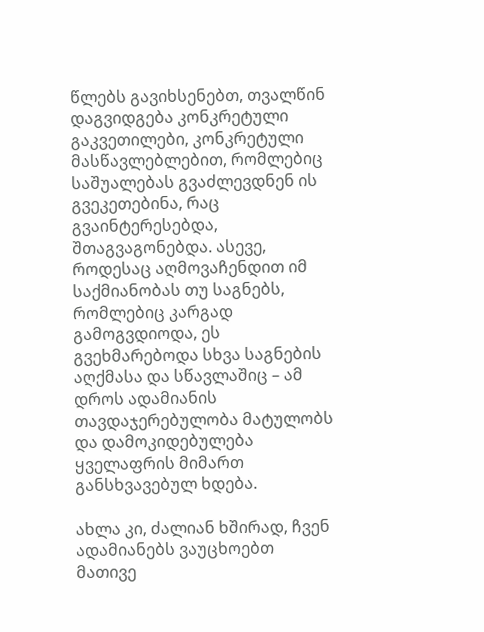წლებს გავიხსენებთ, თვალწინ დაგვიდგება კონკრეტული გაკვეთილები, კონკრეტული მასწავლებლებით, რომლებიც საშუალებას გვაძლევდნენ ის გვეკეთებინა, რაც გვაინტერესებდა, შთაგვაგონებდა. ასევე, როდესაც აღმოვაჩენდით იმ საქმიანობას თუ საგნებს, რომლებიც კარგად გამოგვდიოდა, ეს გვეხმარებოდა სხვა საგნების აღქმასა და სწავლაშიც – ამ დროს ადამიანის თავდაჯერებულობა მატულობს და დამოკიდებულება ყველაფრის მიმართ განსხვავებულ ხდება.

ახლა კი, ძალიან ხშირად, ჩვენ ადამიანებს ვაუცხოებთ მათივე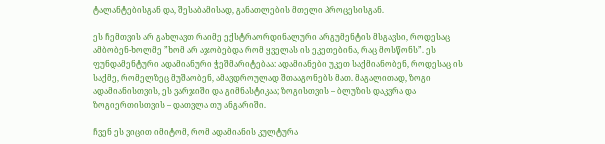ტალანტებისგან და, შესაბამისად, განათლების მთელი პროცესისგან.

ეს ჩემთვის არ გახლავთ რაიმე ექსტრაორდინალური არგუმენტის მსგავსი, როდესაც ამბობენ-ხოლმე ”ხომ არ აჯობებდა რომ ყველას ის ეკეთებინა, რაც მოსწონს”. ეს ფუნდამენტური ადამიანური ჭეშმარიტებაა: ადამიანები უკეთ საქმიანობენ, როდესაც ის საქმე, რომელზეც მუშაობენ, ამავდროულად შთააგონებს მათ. მაგალითად, ზოგი ადამიანისთვის, ეს ვარჯიში და გიმნასტიკაა; ზოგისთვის – ბლუზის დაკვრა და ზოგიერთისთვის – დათვლა თუ ანგარიში.

ჩვენ ეს ვიცით იმიტომ, რომ ადამიანის კულტურა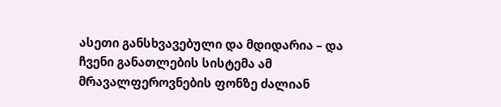ასეთი განსხვავებული და მდიდარია – და ჩვენი განათლების სისტემა ამ მრავალფეროვნების ფონზე ძალიან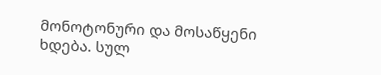მონოტონური და მოსაწყენი ხდება. სულ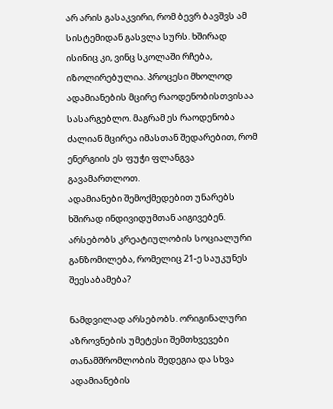არ არის გასაკვირი, რომ ბევრ ბავშვს ამ სისტემიდან გასვლა სურს. ხშირად ისინიც კი, ვინც სკოლაში რჩება, იზოლირებულია. პროცესი მხოლოდ ადამიანების მცირე რაოდენობისთვისაა სასარგებლო. მაგრამ ეს რაოდენობა ძალიან მცირეა იმასთან შედარებით, რომ ენერგიის ეს ფუჭი ფლანგვა გავამართლოთ.
ადამიანები შემოქმედებით უნარებს ხშირად ინდივიდუმთან აიგივებენ. არსებობს კრეატიულობის სოციალური განზომილება, რომელიც 21-ე საუკუნეს შეესაბამება?

ნამდვილად არსებობს. ორიგინალური აზროვნების უმეტესი შემთხვევები თანამშრომლობის შედეგია და სხვა ადამიანების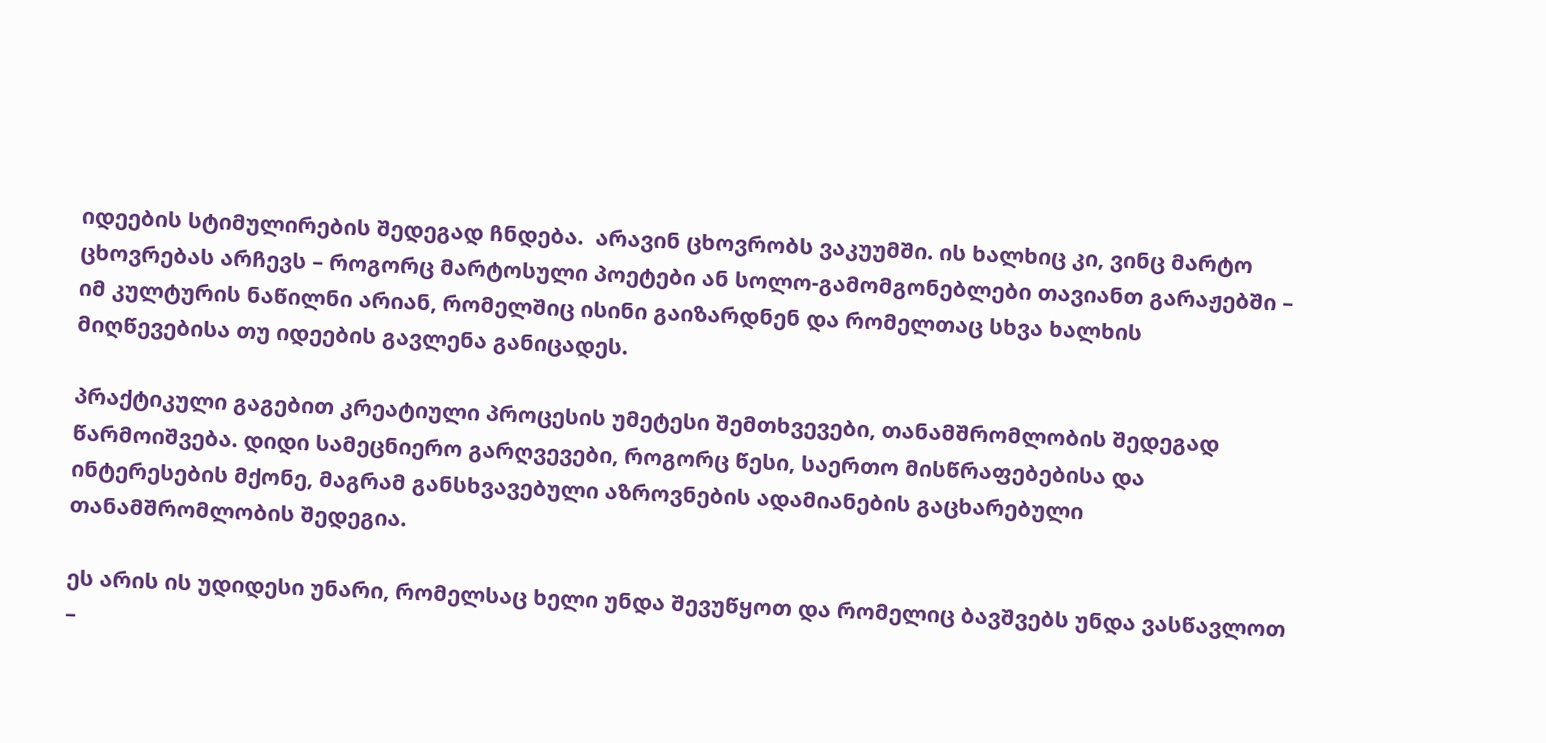იდეების სტიმულირების შედეგად ჩნდება.  არავინ ცხოვრობს ვაკუუმში. ის ხალხიც კი, ვინც მარტო ცხოვრებას არჩევს – როგორც მარტოსული პოეტები ან სოლო-გამომგონებლები თავიანთ გარაჟებში – იმ კულტურის ნაწილნი არიან, რომელშიც ისინი გაიზარდნენ და რომელთაც სხვა ხალხის მიღწევებისა თუ იდეების გავლენა განიცადეს.

პრაქტიკული გაგებით კრეატიული პროცესის უმეტესი შემთხვევები, თანამშრომლობის შედეგად წარმოიშვება. დიდი სამეცნიერო გარღვევები, როგორც წესი, საერთო მისწრაფებებისა და ინტერესების მქონე, მაგრამ განსხვავებული აზროვნების ადამიანების გაცხარებული თანამშრომლობის შედეგია.

ეს არის ის უდიდესი უნარი, რომელსაც ხელი უნდა შევუწყოთ და რომელიც ბავშვებს უნდა ვასწავლოთ –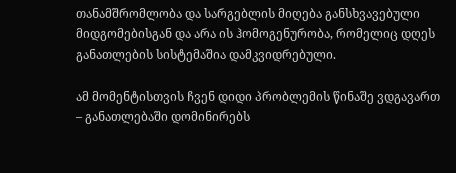თანამშრომლობა და სარგებლის მიღება განსხვავებული მიდგომებისგან და არა ის ჰომოგენურობა, რომელიც დღეს განათლების სისტემაშია დამკვიდრებული.

ამ მომენტისთვის ჩვენ დიდი პრობლემის წინაშე ვდგავართ – განათლებაში დომინირებს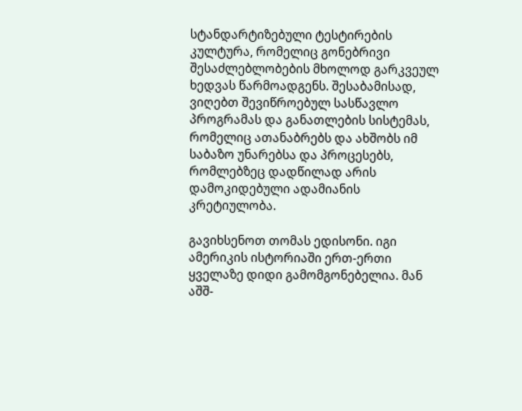სტანდარტიზებული ტესტირების კულტურა, რომელიც გონებრივი შესაძლებლობების მხოლოდ გარკვეულ ხედვას წარმოადგენს. შესაბამისად, ვიღებთ შევიწროებულ სასწავლო პროგრამას და განათლების სისტემას, რომელიც ათანაბრებს და ახშობს იმ საბაზო უნარებსა და პროცესებს, რომლებზეც დადწილად არის დამოკიდებული ადამიანის კრეტიულობა.

გავიხსენოთ თომას ედისონი. იგი ამერიკის ისტორიაში ერთ-ერთი ყველაზე დიდი გამომგონებელია. მან აშშ-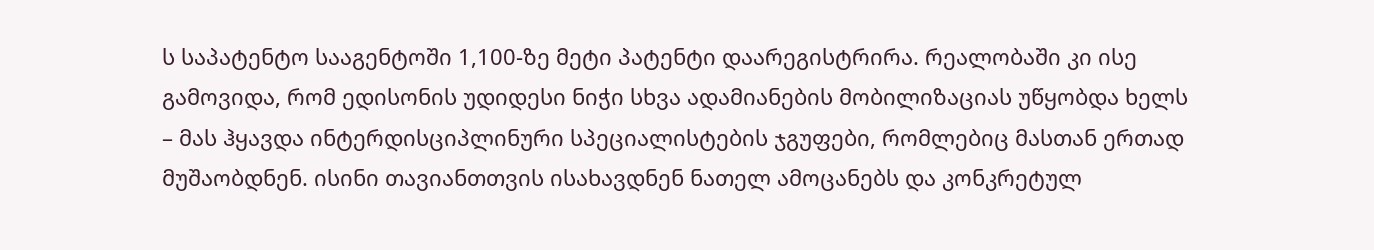ს საპატენტო სააგენტოში 1,100-ზე მეტი პატენტი დაარეგისტრირა. რეალობაში კი ისე გამოვიდა, რომ ედისონის უდიდესი ნიჭი სხვა ადამიანების მობილიზაციას უწყობდა ხელს – მას ჰყავდა ინტერდისციპლინური სპეციალისტების ჯგუფები, რომლებიც მასთან ერთად მუშაობდნენ. ისინი თავიანთთვის ისახავდნენ ნათელ ამოცანებს და კონკრეტულ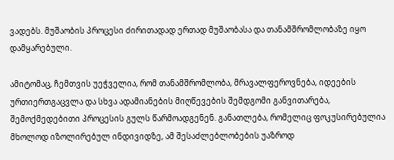ვადებს. მუშაობის პროცესი ძირითადად ერთად მუშაობასა და თანამშრომლობაზე იყო დამყარებული.

ამიტომაც, ჩემთვის უეჭველია, რომ თანამშრომლობა, მრავალფეროვნება, იდეების ურთიერთგაცვლა და სხვა ადამიანების მიღწევების შემდგომი განვითარება, შემოქმედებითი პროცესის გულს წარმოადგენენ. განათლება, რომელიც ფოკუსირებულია მხოლოდ იზოლირებულ ინდივიდზე, ამ შესაძლებლობების უაზროდ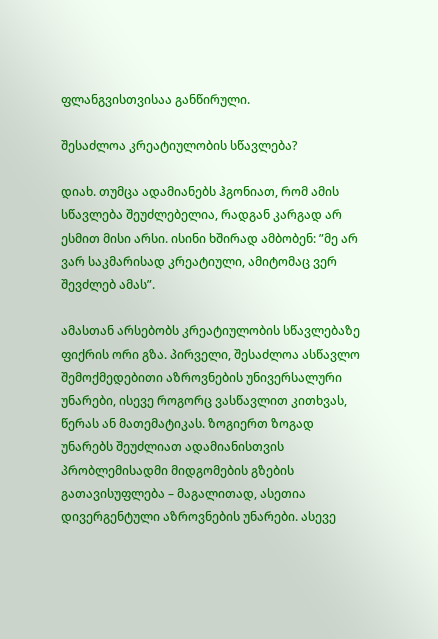ფლანგვისთვისაა განწირული.

შესაძლოა კრეატიულობის სწავლება?

დიახ. თუმცა ადამიანებს ჰგონიათ, რომ ამის სწავლება შეუძლებელია, რადგან კარგად არ ესმით მისი არსი. ისინი ხშირად ამბობენ: ”მე არ ვარ საკმარისად კრეატიული, ამიტომაც ვერ შევძლებ ამას”.

ამასთან არსებობს კრეატიულობის სწავლებაზე ფიქრის ორი გზა. პირველი, შესაძლოა ასწავლო შემოქმედებითი აზროვნების უნივერსალური უნარები, ისევე როგორც ვასწავლით კითხვას, წერას ან მათემატიკას. ზოგიერთ ზოგად უნარებს შეუძლიათ ადამიანისთვის პრობლემისადმი მიდგომების გზების გათავისუფლება – მაგალითად, ასეთია დივერგენტული აზროვნების უნარები. ასევე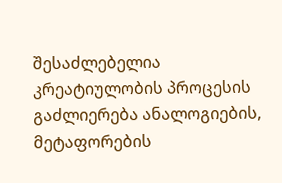შესაძლებელია კრეატიულობის პროცესის გაძლიერება ანალოგიების, მეტაფორების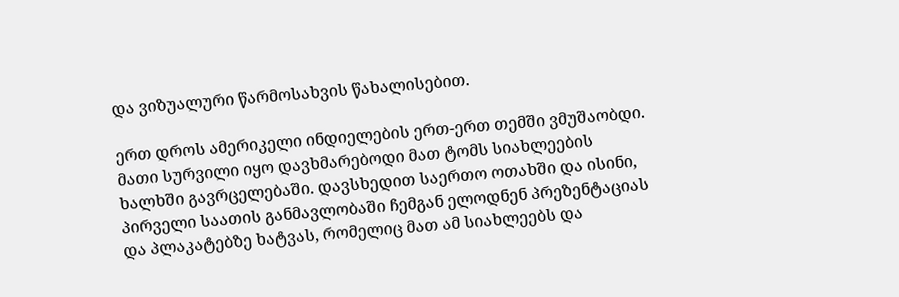და ვიზუალური წარმოსახვის წახალისებით.

ერთ დროს ამერიკელი ინდიელების ერთ-ერთ თემში ვმუშაობდი. მათი სურვილი იყო დავხმარებოდი მათ ტომს სიახლეების ხალხში გავრცელებაში. დავსხედით საერთო ოთახში და ისინი, პირველი საათის განმავლობაში ჩემგან ელოდნენ პრეზენტაციას და პლაკატებზე ხატვას, რომელიც მათ ამ სიახლეებს და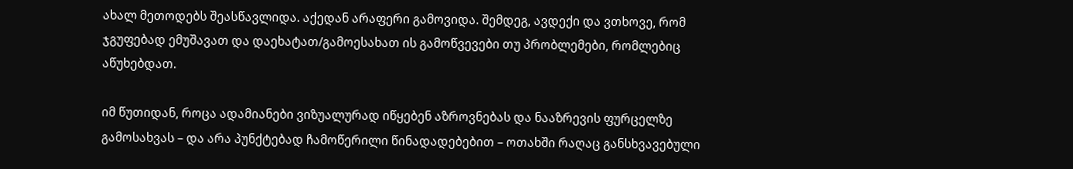ახალ მეთოდებს შეასწავლიდა. აქედან არაფერი გამოვიდა. შემდეგ, ავდექი და ვთხოვე, რომ ჯგუფებად ემუშავათ და დაეხატათ/გამოესახათ ის გამოწვევები თუ პრობლემები, რომლებიც აწუხებდათ.

იმ წუთიდან, როცა ადამიანები ვიზუალურად იწყებენ აზროვნებას და ნააზრევის ფურცელზე გამოსახვას – და არა პუნქტებად ჩამოწერილი წინადადებებით – ოთახში რაღაც განსხვავებული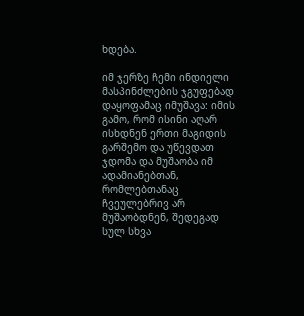ხდება.

იმ ჯერზე ჩემი ინდიელი მასპინძლების ჯგუფებად დაყოფამაც იმუშავა: იმის გამო, რომ ისინი აღარ ისხდნენ ერთი მაგიდის გარშემო და უწევდათ ჯდომა და მუშაობა იმ ადამიანებთან, რომლებთანაც ჩვეულებრივ არ მუშაობდნენ, შედეგად სულ სხვა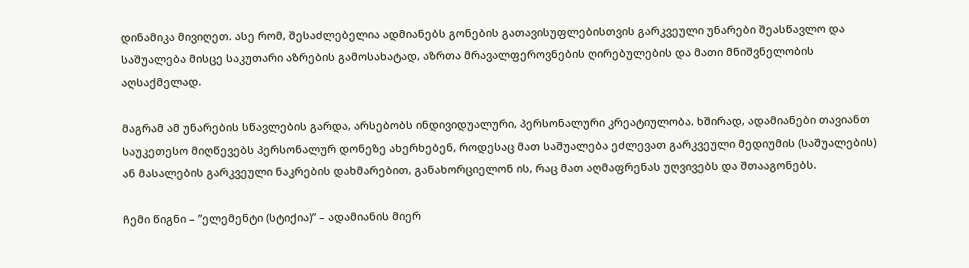დინამიკა მივიღეთ. ასე რომ, შესაძლებელია ადმიანებს გონების გათავისუფლებისთვის გარკვეული უნარები შეასწავლო და საშუალება მისცე საკუთარი აზრების გამოსახატად, აზრთა მრავალფეროვნების ღირებულების და მათი მნიშვნელობის აღსაქმელად.

მაგრამ ამ უნარების სწავლების გარდა, არსებობს ინდივიდუალური, პერსონალური კრეატიულობა. ხშირად, ადამიანები თავიანთ საუკეთესო მიღწევებს პერსონალურ დონეზე ახერხებენ, როდესაც მათ საშუალება ეძლევათ გარკვეული მედიუმის (საშუალების) ან მასალების გარკვეული ნაკრების დახმარებით, განახორციელონ ის, რაც მათ აღმაფრენას უღვივებს და შთააგონებს.

ჩემი წიგნი – ”ელემენტი (სტიქია)” – ადამიანის მიერ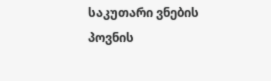საკუთარი ვნების პოვნის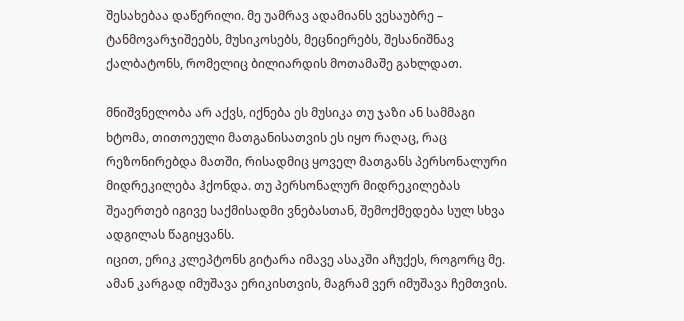შესახებაა დაწერილი. მე უამრავ ადამიანს ვესაუბრე – ტანმოვარჯიშეებს, მუსიკოსებს, მეცნიერებს, შესანიშნავ ქალბატონს, რომელიც ბილიარდის მოთამაშე გახლდათ.

მნიშვნელობა არ აქვს, იქნება ეს მუსიკა თუ ჯაზი ან სამმაგი ხტომა, თითოეული მათგანისათვის ეს იყო რაღაც, რაც რეზონირებდა მათში, რისადმიც ყოველ მათგანს პერსონალური მიდრეკილება ჰქონდა. თუ პერსონალურ მიდრეკილებას შეაერთებ იგივე საქმისადმი ვნებასთან, შემოქმედება სულ სხვა ადგილას წაგიყვანს.
იცით, ერიკ კლეპტონს გიტარა იმავე ასაკში აჩუქეს, როგორც მე. ამან კარგად იმუშავა ერიკისთვის, მაგრამ ვერ იმუშავა ჩემთვის.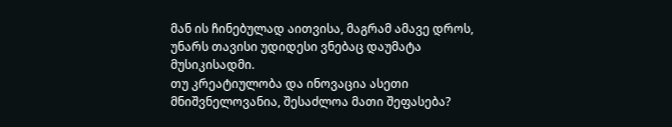მან ის ჩინებულად აითვისა, მაგრამ ამავე დროს, უნარს თავისი უდიდესი ვნებაც დაუმატა მუსიკისადმი.
თუ კრეატიულობა და ინოვაცია ასეთი მნიშვნელოვანია, შესაძლოა მათი შეფასება?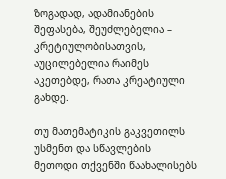ზოგადად, ადამიანების შეფასება, შეუძლებელია – კრეტიულობისათვის, აუცილებელია რაიმეს აკეთებდე, რათა კრეატიული გახდე.

თუ მათემატიკის გაკვეთილს უსმენთ და სწავლების მეთოდი თქვენში წაახალისებს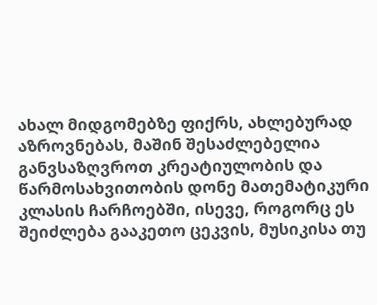ახალ მიდგომებზე ფიქრს, ახლებურად აზროვნებას, მაშინ შესაძლებელია განვსაზღვროთ კრეატიულობის და წარმოსახვითობის დონე მათემატიკური კლასის ჩარჩოებში, ისევე, როგორც ეს შეიძლება გააკეთო ცეკვის, მუსიკისა თუ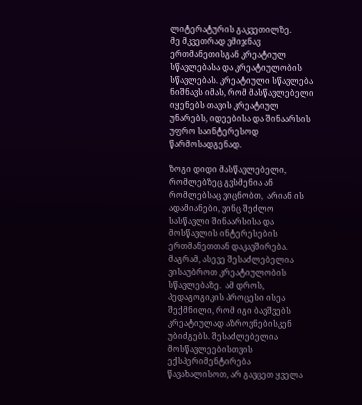ლიტერატურის გაკვეთილზე.
მე მკვეთრად ვმიჯნავ ერთმანეთისგან კრეატიულ სწავლებასა და კრეატიულობის სწავლებას. კრეატიული სწავლება ნიშნავს იმას, რომ მასწავლებელი იყენებს თავის კრეატიულ უნარებს, იდეებისა და შინაარსის უფრო საინტერესოდ წარმოსადგენად.

ზოგი დიდი მასწავლებელი, რომლებზეც გვსმენია ან რომლებსაც ვიცნობთ,  არიან ის ადამიანები, ვინც შეძლო სასწავლი შინაარსისა და მოსწავლის ინტერესების ერთმანეთთან დაკავშირება.
მაგრამ, ასევე შესაძლებელია ვისაუბროთ კრეატიულობის სწავლებაზე.  ამ დროს, პედაგოგიკის პროცესი ისეა შექმნილი, რომ იგი ბავშვებს კრეატიულად აზროვნებისკენ უბიძგებს. შესაძლებელია მოსწავლეებისთვის ექსპერიმენტირება წავახალისოთ, არ გავცეთ ყველა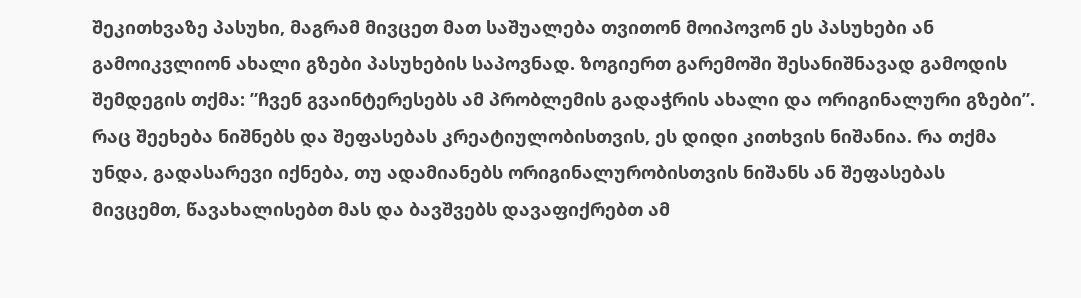შეკითხვაზე პასუხი, მაგრამ მივცეთ მათ საშუალება თვითონ მოიპოვონ ეს პასუხები ან გამოიკვლიონ ახალი გზები პასუხების საპოვნად. ზოგიერთ გარემოში შესანიშნავად გამოდის შემდეგის თქმა: ”ჩვენ გვაინტერესებს ამ პრობლემის გადაჭრის ახალი და ორიგინალური გზები”.
რაც შეეხება ნიშნებს და შეფასებას კრეატიულობისთვის, ეს დიდი კითხვის ნიშანია. რა თქმა უნდა, გადასარევი იქნება, თუ ადამიანებს ორიგინალურობისთვის ნიშანს ან შეფასებას მივცემთ, წავახალისებთ მას და ბავშვებს დავაფიქრებთ ამ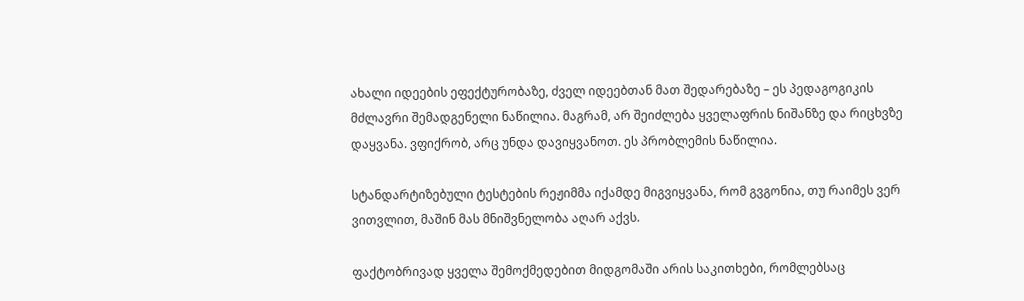ახალი იდეების ეფექტურობაზე, ძველ იდეებთან მათ შედარებაზე – ეს პედაგოგიკის მძლავრი შემადგენელი ნაწილია. მაგრამ, არ შეიძლება ყველაფრის ნიშანზე და რიცხვზე დაყვანა. ვფიქრობ, არც უნდა დავიყვანოთ. ეს პრობლემის ნაწილია.

სტანდარტიზებული ტესტების რეჟიმმა იქამდე მიგვიყვანა, რომ გვგონია, თუ რაიმეს ვერ ვითვლით, მაშინ მას მნიშვნელობა აღარ აქვს.

ფაქტობრივად ყველა შემოქმედებით მიდგომაში არის საკითხები, რომლებსაც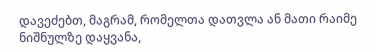დავეძებთ, მაგრამ, რომელთა დათვლა ან მათი რაიმე ნიშნულზე დაყვანა,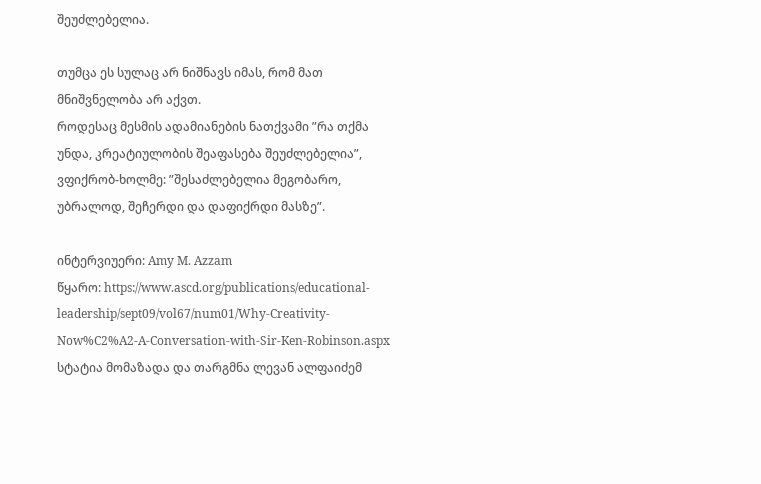შეუძლებელია.

თუმცა ეს სულაც არ ნიშნავს იმას, რომ მათ მნიშვნელობა არ აქვთ.
როდესაც მესმის ადამიანების ნათქვამი ”რა თქმა უნდა, კრეატიულობის შეაფასება შეუძლებელია”, ვფიქრობ-ხოლმე: ”შესაძლებელია მეგობარო, უბრალოდ, შეჩერდი და დაფიქრდი მასზე”.

ინტერვიუერი: Amy M. Azzam
წყარო: https://www.ascd.org/publications/educational-leadership/sept09/vol67/num01/Why-Creativity-Now%C2%A2-A-Conversation-with-Sir-Ken-Robinson.aspx
სტატია მომაზადა და თარგმნა ლევან ალფაიძემ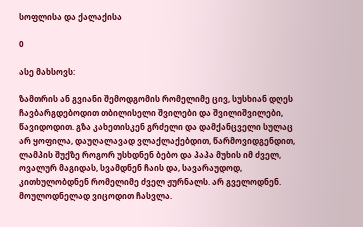სოფლისა და ქალაქისა

0

ასე მახსოვს:

ზამთრის ან გვიანი შემოდგომის რომელიმე ცივ, სუსხიან დღეს ჩავბარგდებოდით თბილისელი შვილები და შვილიშვილები, წავიდოდით. გზა კახეთისკენ გრძელი და დამქანცველი სულაც არ ყოფილა, დაუღალავად ვლაქლაქებდით, წარმოვიდგენდით, ლამპის შუქზე როგორ უსხდნენ ბებო და პაპა მუხის იმ ძველ, ოვალურ მაგიდას, სვამდნენ ჩაის და, სავარაუდოდ, კითხულობდნენ რომელიმე ძველ ჟურნალს. არ გველოდნენ. მოულოდნელად ვიცოდით ჩასვლა.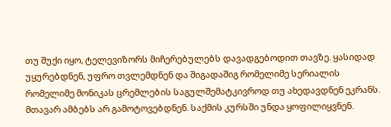თუ შუქი იყო, ტელევიზორს მიჩერებულებს დავადგებოდით თავზე. ყასიდად უყურებდნენ, უფრო თვლემდნენ და შიგადაშიგ რომელიმე სერიალის რომელიმე მონიკას ცრემლების საგულშემატკივროდ თუ ახედავდნენ ეკრანს. მთავარ ამბებს არ გამოტოვებდნენ. საქმის კურსში უნდა ყოფილიყვნენ.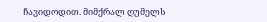ჩავიდოდით. მიმქრალ ღუმელს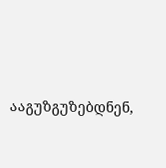ააგუზგუზებდნენ,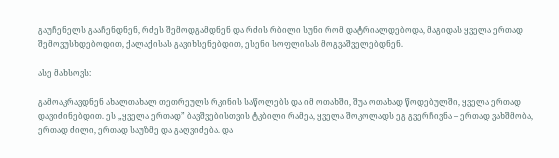გაუჩენელს გააჩენდნენ, რძეს შემოდგამდნენ და რძის რბილი სუნი რომ დატრიალდებოდა, მაგიდას ყველა ერთად შემოვუსხდებოდით, ქალაქისას გავიხსენებდით, ესენი სოფლისას მოგვაშველებდნენ.

ასე მახსოვს:

გამოაკრავდნენ ახალთახალ თეთრეულს რკინის საწოლებს და იმ ოთახში, შუა ოთახად წოდებულში, ყველა ერთად დავიძინებდით. ეს „ყველა ერთად” ბავშვებისთვის ტკბილი რამეა, ყველა შოკოლადს ეგ გვერჩივნა – ერთად ვახშმობა, ერთად ძილი, ერთად საუზმე და გაღვიძება. და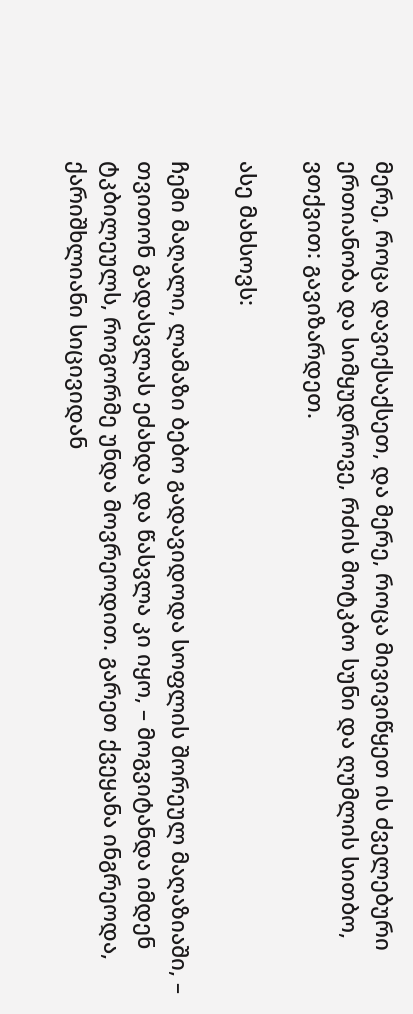მერე, როცა დავიქსაქსეთ, და მერე, როცა მივივიწყეთ ის ძველებური ერთიანობა და სიმყუდროვე, რძის მოტკბო სუნი და ღუმლის სითბო, ვთქვით: გავიზარდეთ.

ასე მახსოვს:

ჩემი მაღალი, ლამაზი ბებო გადავიდოდა სოფლის შორეულ მაღაზიაში, – თვითონ გადასვლას ეძახდა და წასვლა კი იყო, – მოგვიტანდა იმდენ ტკბილეულს, როგორმე უნდა მოვრეოდით. გარეთ ქვეყანა ინგრეოდა, ქარიშხლიანი სიცივიდან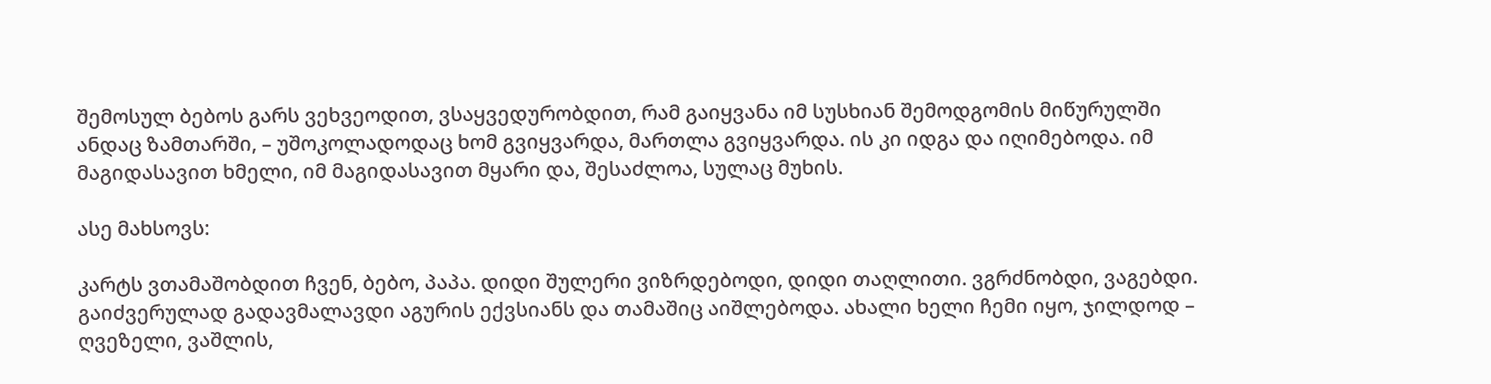შემოსულ ბებოს გარს ვეხვეოდით, ვსაყვედურობდით, რამ გაიყვანა იმ სუსხიან შემოდგომის მიწურულში ანდაც ზამთარში, – უშოკოლადოდაც ხომ გვიყვარდა, მართლა გვიყვარდა. ის კი იდგა და იღიმებოდა. იმ მაგიდასავით ხმელი, იმ მაგიდასავით მყარი და, შესაძლოა, სულაც მუხის.

ასე მახსოვს:

კარტს ვთამაშობდით ჩვენ, ბებო, პაპა. დიდი შულერი ვიზრდებოდი, დიდი თაღლითი. ვგრძნობდი, ვაგებდი. გაიძვერულად გადავმალავდი აგურის ექვსიანს და თამაშიც აიშლებოდა. ახალი ხელი ჩემი იყო, ჯილდოდ – ღვეზელი, ვაშლის,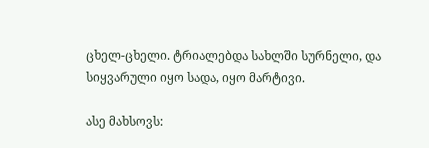ცხელ-ცხელი. ტრიალებდა სახლში სურნელი, და სიყვარული იყო სადა, იყო მარტივი.

ასე მახსოვს: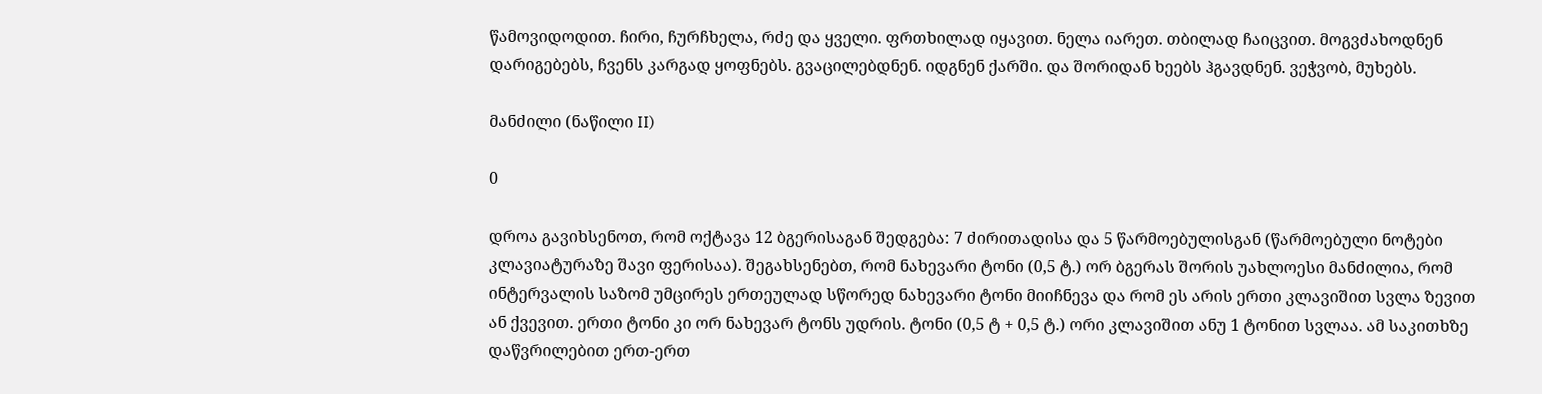წამოვიდოდით. ჩირი, ჩურჩხელა, რძე და ყველი. ფრთხილად იყავით. ნელა იარეთ. თბილად ჩაიცვით. მოგვძახოდნენ დარიგებებს, ჩვენს კარგად ყოფნებს. გვაცილებდნენ. იდგნენ ქარში. და შორიდან ხეებს ჰგავდნენ. ვეჭვობ, მუხებს.

მანძილი (ნაწილი II)

0

დროა გავიხსენოთ, რომ ოქტავა 12 ბგერისაგან შედგება: 7 ძირითადისა და 5 წარმოებულისგან (წარმოებული ნოტები კლავიატურაზე შავი ფერისაა). შეგახსენებთ, რომ ნახევარი ტონი (0,5 ტ.) ორ ბგერას შორის უახლოესი მანძილია, რომ ინტერვალის საზომ უმცირეს ერთეულად სწორედ ნახევარი ტონი მიიჩნევა და რომ ეს არის ერთი კლავიშით სვლა ზევით ან ქვევით. ერთი ტონი კი ორ ნახევარ ტონს უდრის. ტონი (0,5 ტ + 0,5 ტ.) ორი კლავიშით ანუ 1 ტონით სვლაა. ამ საკითხზე დაწვრილებით ერთ-ერთ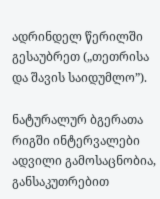ადრინდელ წერილში გესაუბრეთ („თეთრისა და შავის საიდუმლო”).

ნატურალურ ბგერათა რიგში ინტერვალები ადვილი გამოსაცნობია, განსაკუთრებით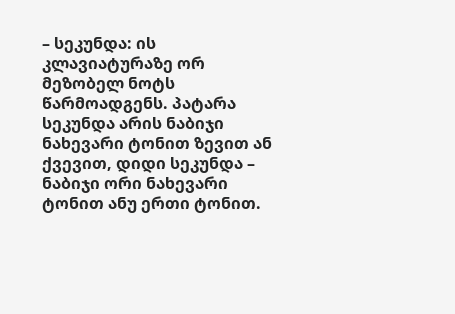– სეკუნდა: ის კლავიატურაზე ორ მეზობელ ნოტს წარმოადგენს. პატარა სეკუნდა არის ნაბიჯი ნახევარი ტონით ზევით ან ქვევით, დიდი სეკუნდა – ნაბიჯი ორი ნახევარი ტონით ანუ ერთი ტონით.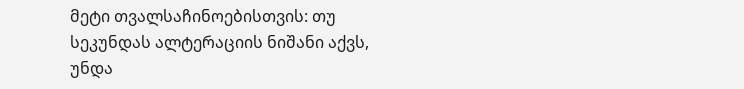მეტი თვალსაჩინოებისთვის: თუ სეკუნდას ალტერაციის ნიშანი აქვს, უნდა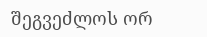შეგვეძლოს ორ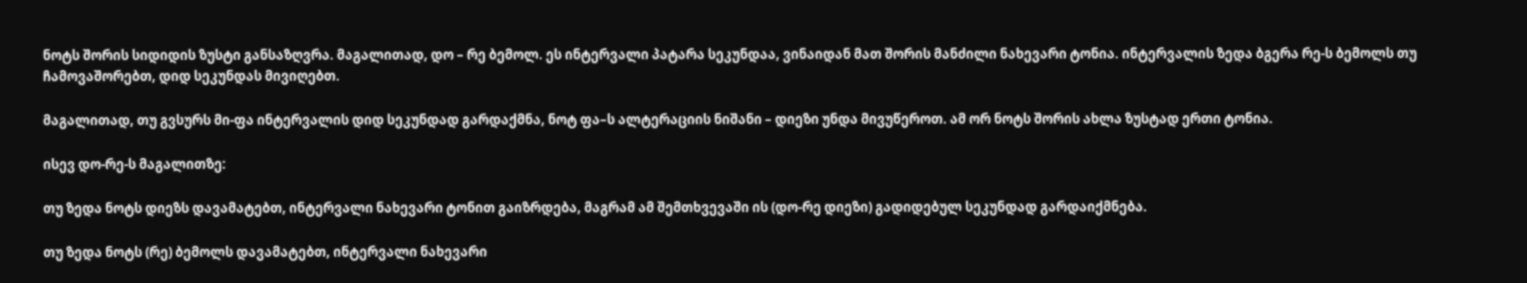ნოტს შორის სიდიდის ზუსტი განსაზღვრა. მაგალითად, დო – რე ბემოლ. ეს ინტერვალი პატარა სეკუნდაა, ვინაიდან მათ შორის მანძილი ნახევარი ტონია. ინტერვალის ზედა ბგერა რე-ს ბემოლს თუ ჩამოვაშორებთ, დიდ სეკუნდას მივიღებთ.

მაგალითად, თუ გვსურს მი-ფა ინტერვალის დიდ სეკუნდად გარდაქმნა, ნოტ ფა–ს ალტერაციის ნიშანი – დიეზი უნდა მივუწეროთ. ამ ორ ნოტს შორის ახლა ზუსტად ერთი ტონია.

ისევ დო-რე-ს მაგალითზე:

თუ ზედა ნოტს დიეზს დავამატებთ, ინტერვალი ნახევარი ტონით გაიზრდება, მაგრამ ამ შემთხვევაში ის (დო-რე დიეზი) გადიდებულ სეკუნდად გარდაიქმნება.

თუ ზედა ნოტს (რე) ბემოლს დავამატებთ, ინტერვალი ნახევარი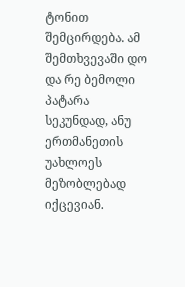ტონით შემცირდება. ამ შემთხვევაში დო და რე ბემოლი პატარა სეკუნდად, ანუ ერთმანეთის უახლოეს მეზობლებად იქცევიან.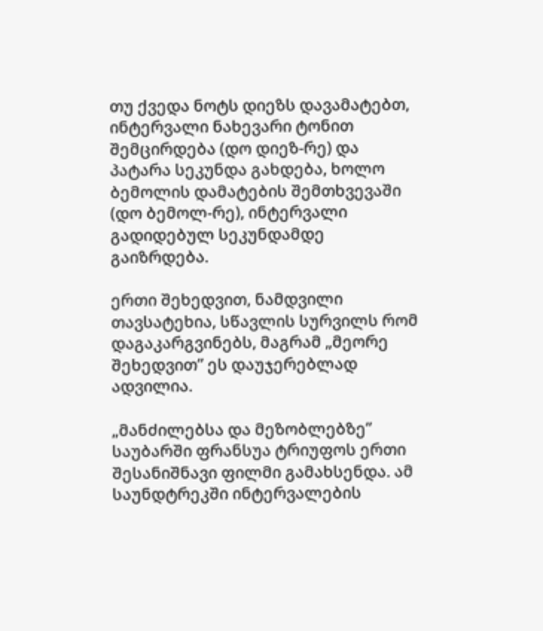თუ ქვედა ნოტს დიეზს დავამატებთ, ინტერვალი ნახევარი ტონით შემცირდება (დო დიეზ-რე) და პატარა სეკუნდა გახდება, ხოლო ბემოლის დამატების შემთხვევაში (დო ბემოლ-რე), ინტერვალი გადიდებულ სეკუნდამდე გაიზრდება.

ერთი შეხედვით, ნამდვილი თავსატეხია, სწავლის სურვილს რომ დაგაკარგვინებს, მაგრამ „მეორე შეხედვით” ეს დაუჯერებლად ადვილია.

„მანძილებსა და მეზობლებზე” საუბარში ფრანსუა ტრიუფოს ერთი შესანიშნავი ფილმი გამახსენდა. ამ საუნდტრეკში ინტერვალების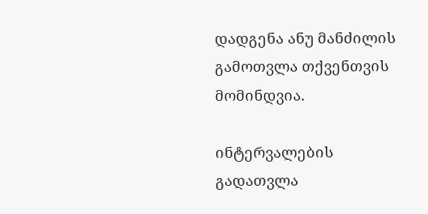დადგენა ანუ მანძილის გამოთვლა თქვენთვის მომინდვია.

ინტერვალების გადათვლა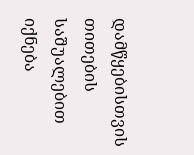დამწყებისთვის თითების საშუალებით იქნება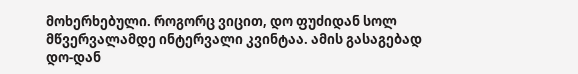მოხერხებული. როგორც ვიცით, დო ფუძიდან სოლ მწვერვალამდე ინტერვალი კვინტაა. ამის გასაგებად დო-დან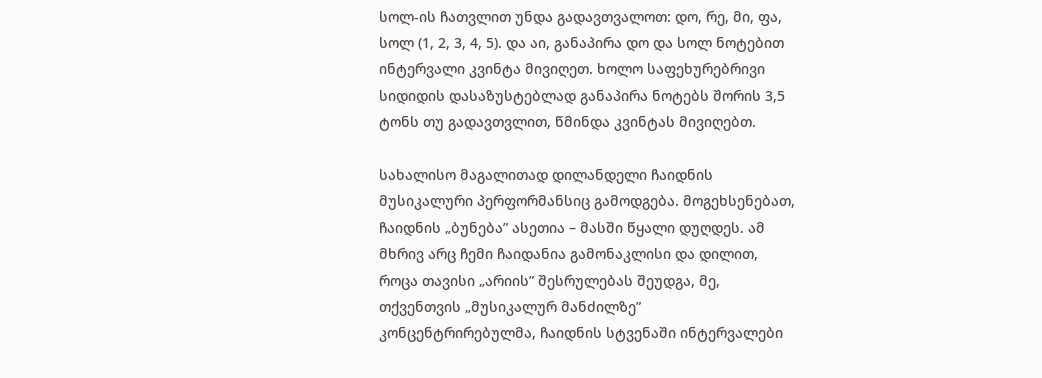სოლ-ის ჩათვლით უნდა გადავთვალოთ: დო, რე, მი, ფა, სოლ (1, 2, 3, 4, 5). და აი, განაპირა დო და სოლ ნოტებით ინტერვალი კვინტა მივიღეთ. ხოლო საფეხურებრივი სიდიდის დასაზუსტებლად განაპირა ნოტებს შორის 3,5 ტონს თუ გადავთვლით, წმინდა კვინტას მივიღებთ.

სახალისო მაგალითად დილანდელი ჩაიდნის მუსიკალური პერფორმანსიც გამოდგება. მოგეხსენებათ, ჩაიდნის „ბუნება” ასეთია – მასში წყალი დუღდეს. ამ მხრივ არც ჩემი ჩაიდანია გამონაკლისი და დილით, როცა თავისი „არიის” შესრულებას შეუდგა, მე, თქვენთვის „მუსიკალურ მანძილზე” კონცენტრირებულმა, ჩაიდნის სტვენაში ინტერვალები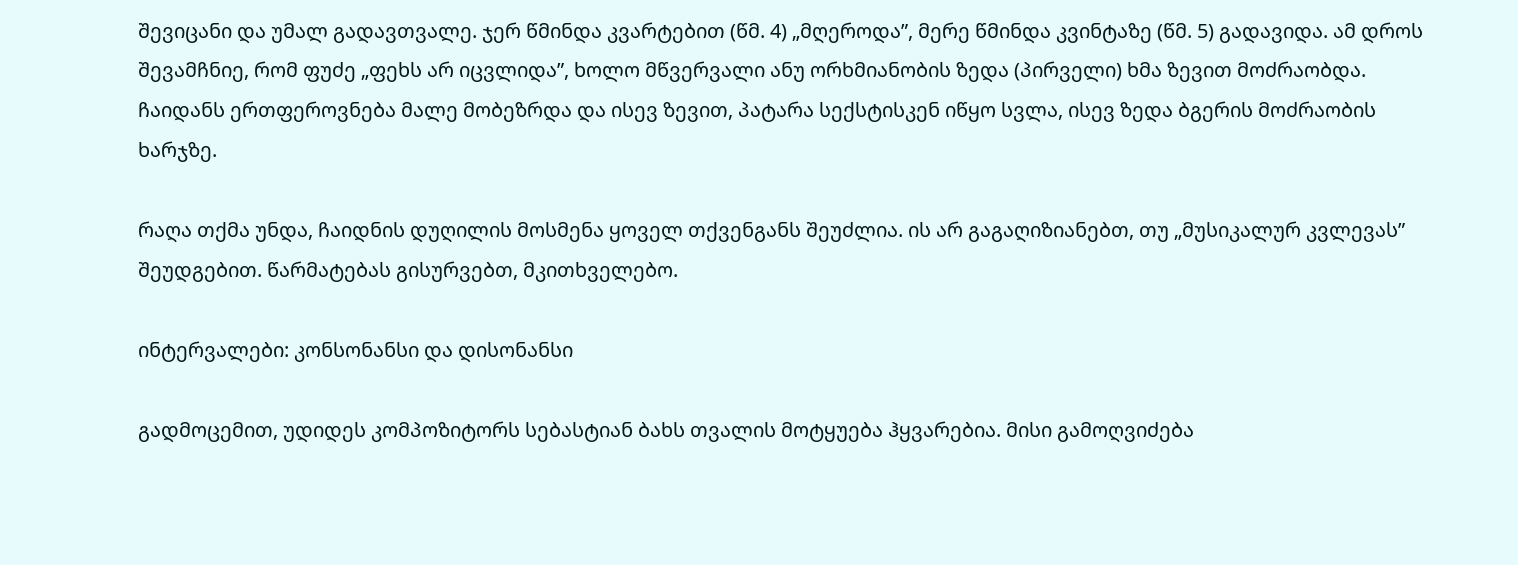შევიცანი და უმალ გადავთვალე. ჯერ წმინდა კვარტებით (წმ. 4) „მღეროდა”, მერე წმინდა კვინტაზე (წმ. 5) გადავიდა. ამ დროს შევამჩნიე, რომ ფუძე „ფეხს არ იცვლიდა”, ხოლო მწვერვალი ანუ ორხმიანობის ზედა (პირველი) ხმა ზევით მოძრაობდა. ჩაიდანს ერთფეროვნება მალე მობეზრდა და ისევ ზევით, პატარა სექსტისკენ იწყო სვლა, ისევ ზედა ბგერის მოძრაობის ხარჯზე.

რაღა თქმა უნდა, ჩაიდნის დუღილის მოსმენა ყოველ თქვენგანს შეუძლია. ის არ გაგაღიზიანებთ, თუ „მუსიკალურ კვლევას” შეუდგებით. წარმატებას გისურვებთ, მკითხველებო.

ინტერვალები: კონსონანსი და დისონანსი

გადმოცემით, უდიდეს კომპოზიტორს სებასტიან ბახს თვალის მოტყუება ჰყვარებია. მისი გამოღვიძება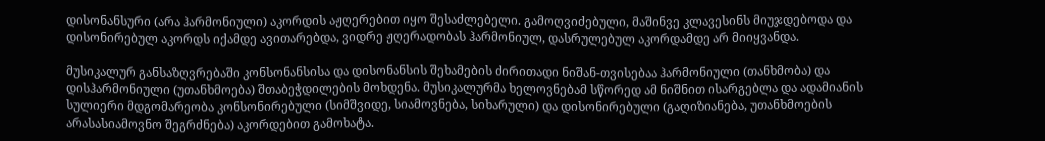დისონანსური (არა ჰარმონიული) აკორდის აჟღერებით იყო შესაძლებელი. გამოღვიძებული, მაშინვე კლავესინს მიუჯდებოდა და დისონირებულ აკორდს იქამდე ავითარებდა, ვიდრე ჟღერადობას ჰარმონიულ, დასრულებულ აკორდამდე არ მიიყვანდა.

მუსიკალურ განსაზღვრებაში კონსონანსისა და დისონანსის შეხამების ძირითადი ნიშან-თვისებაა ჰარმონიული (თანხმობა) და დისჰარმონიული (უთანხმოება) შთაბეჭდილების მოხდენა. მუსიკალურმა ხელოვნებამ სწორედ ამ ნიშნით ისარგებლა და ადამიანის სულიერი მდგომარეობა კონსონირებული (სიმშვიდე, სიამოვნება, სიხარული) და დისონირებული (გაღიზიანება, უთანხმოების არასასიამოვნო შეგრძნება) აკორდებით გამოხატა.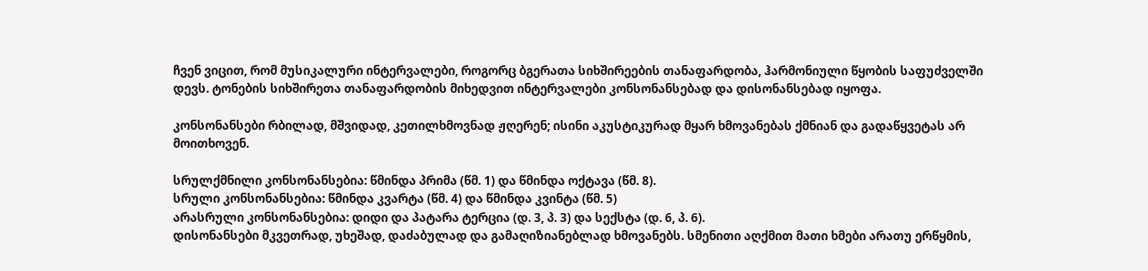ჩვენ ვიცით, რომ მუსიკალური ინტერვალები, როგორც ბგერათა სიხშირეების თანაფარდობა, ჰარმონიული წყობის საფუძველში დევს. ტონების სიხშირეთა თანაფარდობის მიხედვით ინტერვალები კონსონანსებად და დისონანსებად იყოფა.

კონსონანსები რბილად, მშვიდად, კეთილხმოვნად ჟღერენ; ისინი აკუსტიკურად მყარ ხმოვანებას ქმნიან და გადაწყვეტას არ მოითხოვენ.

სრულქმნილი კონსონანსებია: წმინდა პრიმა (წმ. 1) და წმინდა ოქტავა (წმ. 8).
სრული კონსონანსებია: წმინდა კვარტა (წმ. 4) და წმინდა კვინტა (წმ. 5)
არასრული კონსონანსებია: დიდი და პატარა ტერცია (დ. 3, პ. 3) და სექსტა (დ. 6, პ. 6).
დისონანსები მკვეთრად, უხეშად, დაძაბულად და გამაღიზიანებლად ხმოვანებს. სმენითი აღქმით მათი ხმები არათუ ერწყმის,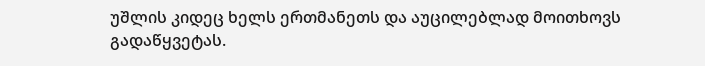უშლის კიდეც ხელს ერთმანეთს და აუცილებლად მოითხოვს გადაწყვეტას.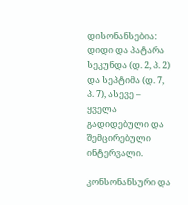დისონანსებია: დიდი და პატარა სეკუნდა (დ. 2, პ. 2) და სეპტიმა (დ. 7, პ. 7), ასევე – ყველა გადიდებული და შემცირებული ინტერვალი.

კონსონანსური და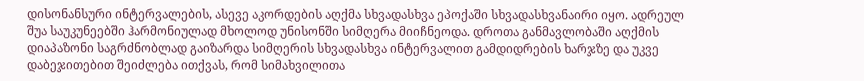დისონანსური ინტერვალების, ასევე აკორდების აღქმა სხვადასხვა ეპოქაში სხვადასხვანაირი იყო. ადრეულ შუა საუკუნეებში ჰარმონიულად მხოლოდ უნისონში სიმღერა მიიჩნეოდა. დროთა განმავლობაში აღქმის დიაპაზონი საგრძნობლად გაიზარდა სიმღერის სხვადასხვა ინტერვალით გამდიდრების ხარჯზე და უკვე დაბეჯითებით შეიძლება ითქვას, რომ სიმახვილითა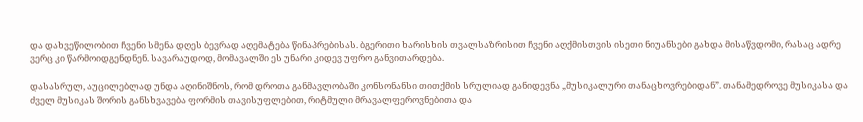და დახვეწილობით ჩვენი სმენა დღეს ბევრად აღემატება წინაპრებისას. ბგერითი ხარისხის თვალსაზრისით ჩვენი აღქმისთვის ისეთი ნიუანსები გახდა მისაწვდომი, რასაც ადრე ვერც კი წარმოიდგენდნენ. სავარაუდოდ, მომავალში ეს უნარი კიდევ უფრო განვითარდება.

დასასრულ, აუცილებლად უნდა აღინიშნოს, რომ დროთა განმავლობაში კონსონანსი თითქმის სრულიად განიდევნა „მუსიკალური თანაცხოვრებიდან”. თანამედროვე მუსიკასა და ძველ მუსიკას შორის განსხვავება ფორმის თავისუფლებით, რიტმული მრავალფეროვნებითა და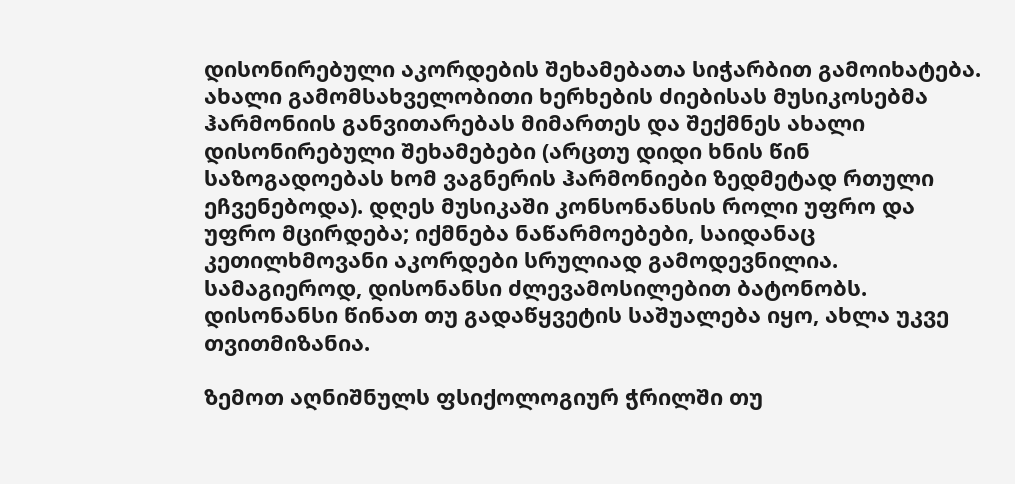დისონირებული აკორდების შეხამებათა სიჭარბით გამოიხატება. ახალი გამომსახველობითი ხერხების ძიებისას მუსიკოსებმა ჰარმონიის განვითარებას მიმართეს და შექმნეს ახალი დისონირებული შეხამებები (არცთუ დიდი ხნის წინ საზოგადოებას ხომ ვაგნერის ჰარმონიები ზედმეტად რთული ეჩვენებოდა). დღეს მუსიკაში კონსონანსის როლი უფრო და უფრო მცირდება; იქმნება ნაწარმოებები, საიდანაც კეთილხმოვანი აკორდები სრულიად გამოდევნილია. სამაგიეროდ, დისონანსი ძლევამოსილებით ბატონობს. დისონანსი წინათ თუ გადაწყვეტის საშუალება იყო, ახლა უკვე თვითმიზანია.

ზემოთ აღნიშნულს ფსიქოლოგიურ ჭრილში თუ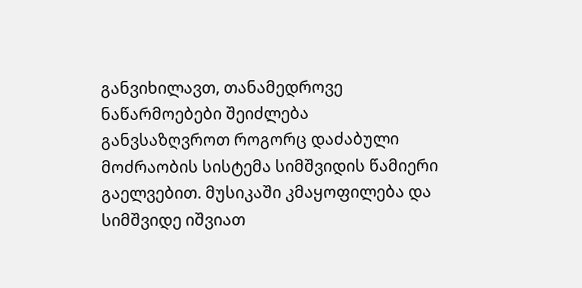განვიხილავთ, თანამედროვე ნაწარმოებები შეიძლება განვსაზღვროთ როგორც დაძაბული მოძრაობის სისტემა სიმშვიდის წამიერი გაელვებით. მუსიკაში კმაყოფილება და სიმშვიდე იშვიათ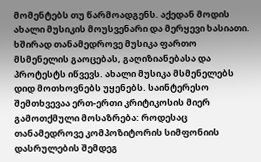მომენტებს თუ წარმოადგენს. აქედან მოდის ახალი მუსიკის მოუსვენარი და მერყევი ხასიათი. ხშირად თანამედროვე მუსიკა ფართო მსმენელის გაოცებას, გაღიზიანებასა და პროტესტს იწვევს. ახალი მუსიკა მსმენელებს დიდ მოთხოვნებს უყენებს. საინტერესო შემთხვევაა ერთ-ერთი კრიტიკოსის მიერ გამოთქმული მოსაზრება: როდესაც თანამედროვე კომპოზიტორის სიმფონიის დასრულების შემდეგ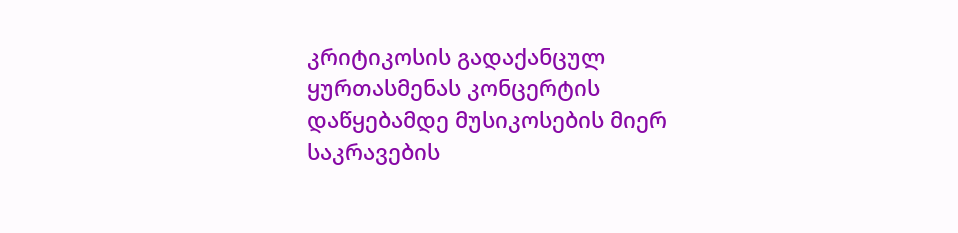კრიტიკოსის გადაქანცულ ყურთასმენას კონცერტის დაწყებამდე მუსიკოსების მიერ საკრავების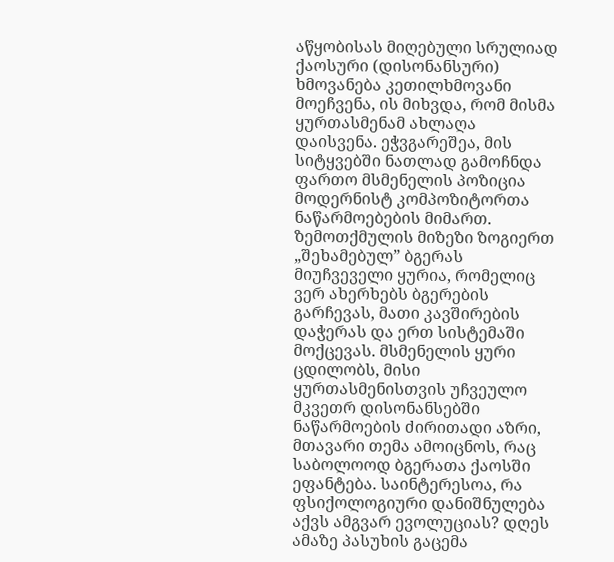აწყობისას მიღებული სრულიად ქაოსური (დისონანსური) ხმოვანება კეთილხმოვანი მოეჩვენა, ის მიხვდა, რომ მისმა ყურთასმენამ ახლაღა დაისვენა. ეჭვგარეშეა, მის სიტყვებში ნათლად გამოჩნდა ფართო მსმენელის პოზიცია მოდერნისტ კომპოზიტორთა ნაწარმოებების მიმართ. ზემოთქმულის მიზეზი ზოგიერთ „შეხამებულ” ბგერას მიუჩვეველი ყურია, რომელიც ვერ ახერხებს ბგერების გარჩევას, მათი კავშირების დაჭერას და ერთ სისტემაში მოქცევას. მსმენელის ყური ცდილობს, მისი ყურთასმენისთვის უჩვეულო მკვეთრ დისონანსებში ნაწარმოების ძირითადი აზრი, მთავარი თემა ამოიცნოს, რაც საბოლოოდ ბგერათა ქაოსში ეფანტება. საინტერესოა, რა ფსიქოლოგიური დანიშნულება აქვს ამგვარ ევოლუციას? დღეს ამაზე პასუხის გაცემა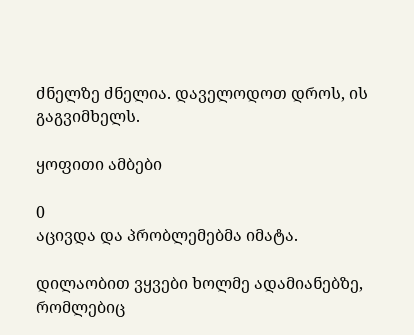ძნელზე ძნელია. დაველოდოთ დროს, ის გაგვიმხელს.

ყოფითი ამბები

0
აცივდა და პრობლემებმა იმატა.

დილაობით ვყვები ხოლმე ადამიანებზე, რომლებიც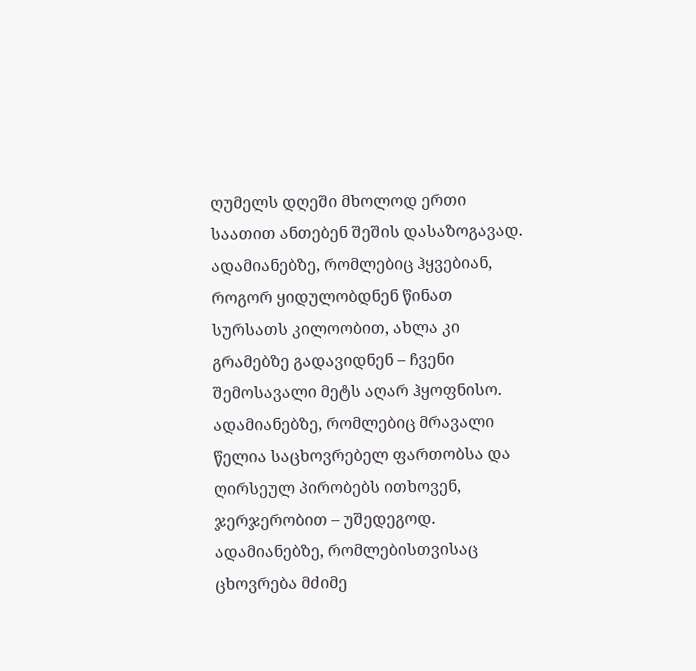ღუმელს დღეში მხოლოდ ერთი საათით ანთებენ შეშის დასაზოგავად. ადამიანებზე, რომლებიც ჰყვებიან, როგორ ყიდულობდნენ წინათ სურსათს კილოობით, ახლა კი გრამებზე გადავიდნენ – ჩვენი შემოსავალი მეტს აღარ ჰყოფნისო. ადამიანებზე, რომლებიც მრავალი წელია საცხოვრებელ ფართობსა და ღირსეულ პირობებს ითხოვენ, ჯერჯერობით – უშედეგოდ. ადამიანებზე, რომლებისთვისაც ცხოვრება მძიმე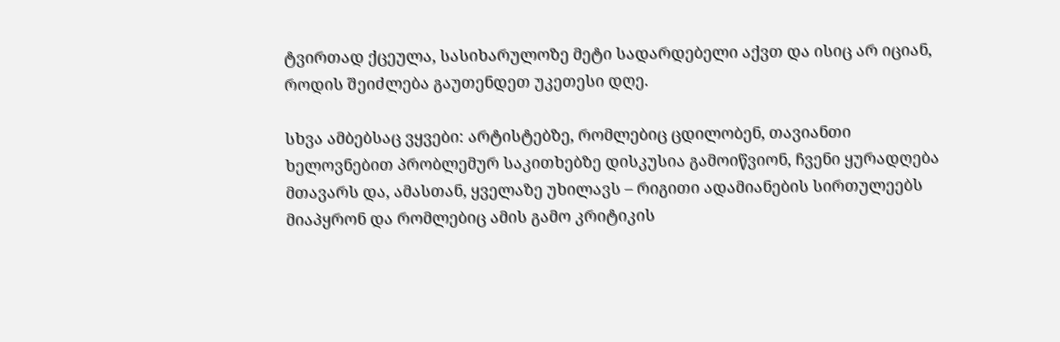ტვირთად ქცეულა, სასიხარულოზე მეტი სადარდებელი აქვთ და ისიც არ იციან, როდის შეიძლება გაუთენდეთ უკეთესი დღე.

სხვა ამბებსაც ვყვები: არტისტებზე, რომლებიც ცდილობენ, თავიანთი ხელოვნებით პრობლემურ საკითხებზე დისკუსია გამოიწვიონ, ჩვენი ყურადღება მთავარს და, ამასთან, ყველაზე უხილავს – რიგითი ადამიანების სირთულეებს მიაპყრონ და რომლებიც ამის გამო კრიტიკის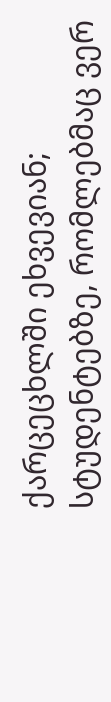ქარცეცხლში ეხვევიან; სტუდენტებზე, რომლებმაც ვერ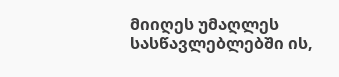მიიღეს უმაღლეს სასწავლებლებში ის,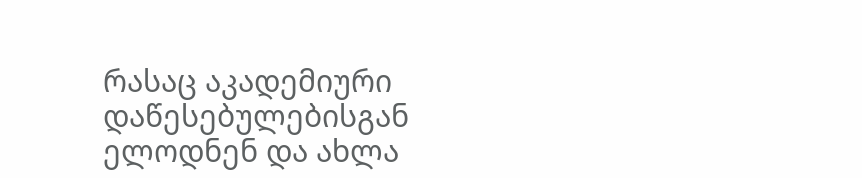რასაც აკადემიური დაწესებულებისგან ელოდნენ და ახლა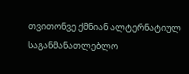თვითონვე ქმნიან ალტერნატიულ საგანმანათლებლო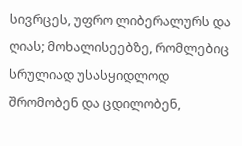სივრცეს, უფრო ლიბერალურს და ღიას; მოხალისეებზე, რომლებიც სრულიად უსასყიდლოდ შრომობენ და ცდილობენ,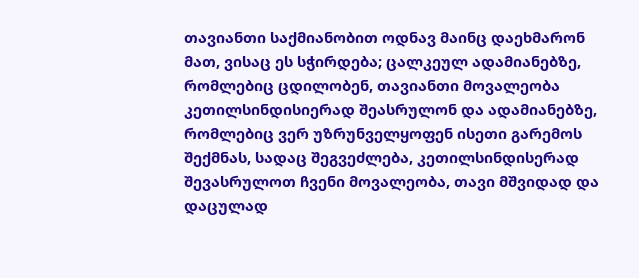თავიანთი საქმიანობით ოდნავ მაინც დაეხმარონ მათ, ვისაც ეს სჭირდება; ცალკეულ ადამიანებზე, რომლებიც ცდილობენ, თავიანთი მოვალეობა კეთილსინდისიერად შეასრულონ და ადამიანებზე, რომლებიც ვერ უზრუნველყოფენ ისეთი გარემოს შექმნას, სადაც შეგვეძლება, კეთილსინდისერად შევასრულოთ ჩვენი მოვალეობა, თავი მშვიდად და დაცულად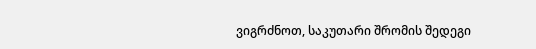ვიგრძნოთ, საკუთარი შრომის შედეგი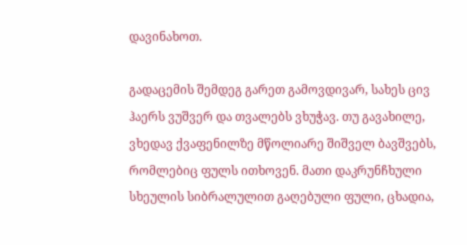დავინახოთ.

გადაცემის შემდეგ გარეთ გამოვდივარ, სახეს ცივ ჰაერს ვუშვერ და თვალებს ვხუჭავ. თუ გავახილე, ვხედავ ქვაფენილზე მწოლიარე შიშველ ბავშვებს, რომლებიც ფულს ითხოვენ. მათი დაკრუნჩხული სხეულის სიბრალულით გაღებული ფული, ცხადია,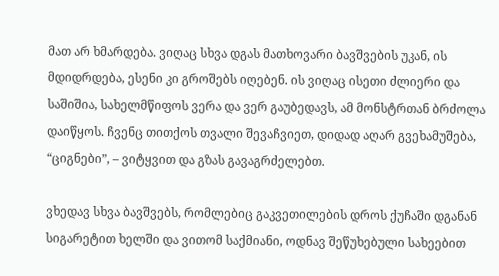მათ არ ხმარდება. ვიღაც სხვა დგას მათხოვარი ბავშვების უკან, ის მდიდრდება, ესენი კი გროშებს იღებენ. ის ვიღაც ისეთი ძლიერი და საშიშია, სახელმწიფოს ვერა და ვერ გაუბედავს, ამ მონსტრთან ბრძოლა დაიწყოს. ჩვენც თითქოს თვალი შევაჩვიეთ, დიდად აღარ გვეხამუშება, “ციგნები”, – ვიტყვით და გზას გავაგრძელებთ.

ვხედავ სხვა ბავშვებს, რომლებიც გაკვეთილების დროს ქუჩაში დგანან სიგარეტით ხელში და ვითომ საქმიანი, ოდნავ შეწუხებული სახეებით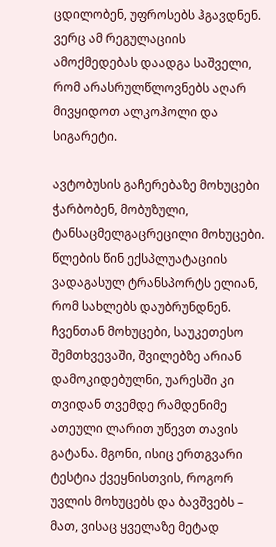ცდილობენ, უფროსებს ჰგავდნენ. ვერც ამ რეგულაციის ამოქმედებას დაადგა საშველი, რომ არასრულწლოვნებს აღარ მივყიდოთ ალკოჰოლი და სიგარეტი.

ავტობუსის გაჩერებაზე მოხუცები ჭარბობენ, მობუზული, ტანსაცმელგაცრეცილი მოხუცები. წლების წინ ექსპლუატაციის ვადაგასულ ტრანსპორტს ელიან, რომ სახლებს დაუბრუნდნენ. ჩვენთან მოხუცები, საუკეთესო შემთხვევაში, შვილებზე არიან დამოკიდებულნი, უარესში კი თვიდან თვემდე რამდენიმე ათეული ლარით უწევთ თავის გატანა. მგონი, ისიც ერთგვარი ტესტია ქვეყნისთვის, როგორ უვლის მოხუცებს და ბავშვებს – მათ, ვისაც ყველაზე მეტად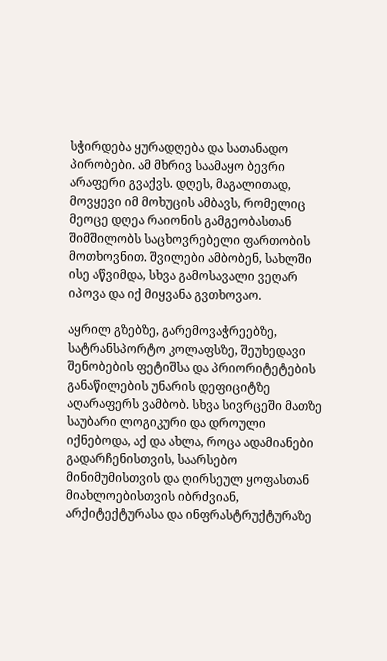სჭირდება ყურადღება და სათანადო პირობები. ამ მხრივ საამაყო ბევრი არაფერი გვაქვს. დღეს, მაგალითად, მოვყევი იმ მოხუცის ამბავს, რომელიც მეოცე დღეა რაიონის გამგეობასთან შიმშილობს საცხოვრებელი ფართობის მოთხოვნით. შვილები ამბობენ, სახლში ისე აწვიმდა, სხვა გამოსავალი ვეღარ იპოვა და იქ მიყვანა გვთხოვაო.

აყრილ გზებზე, გარემოვაჭრეებზე, სატრანსპორტო კოლაფსზე, შეუხედავი შენობების ფეტიშსა და პრიორიტეტების განაწილების უნარის დეფიციტზე აღარაფერს ვამბობ. სხვა სივრცეში მათზე საუბარი ლოგიკური და დროული იქნებოდა, აქ და ახლა, როცა ადამიანები გადარჩენისთვის, საარსებო მინიმუმისთვის და ღირსეულ ყოფასთან მიახლოებისთვის იბრძვიან, არქიტექტურასა და ინფრასტრუქტურაზე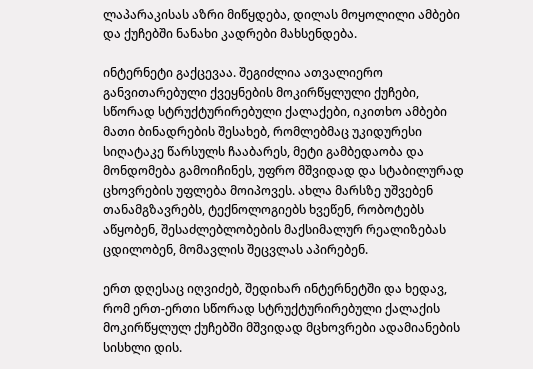ლაპარაკისას აზრი მიწყდება, დილას მოყოლილი ამბები და ქუჩებში ნანახი კადრები მახსენდება.

ინტერნეტი გაქცევაა. შეგიძლია ათვალიერო განვითარებული ქვეყნების მოკირწყლული ქუჩები, სწორად სტრუქტურირებული ქალაქები, იკითხო ამბები მათი ბინადრების შესახებ, რომლებმაც უკიდურესი სიღატაკე წარსულს ჩააბარეს, მეტი გამბედაობა და მონდომება გამოიჩინეს, უფრო მშვიდად და სტაბილურად ცხოვრების უფლება მოიპოვეს. ახლა მარსზე უშვებენ თანამგზავრებს, ტექნოლოგიებს ხვეწენ, რობოტებს აწყობენ, შესაძლებლობების მაქსიმალურ რეალიზებას ცდილობენ, მომავლის შეცვლას აპირებენ.

ერთ დღესაც იღვიძებ, შედიხარ ინტერნეტში და ხედავ, რომ ერთ-ერთი სწორად სტრუქტურირებული ქალაქის მოკირწყლულ ქუჩებში მშვიდად მცხოვრები ადამიანების სისხლი დის.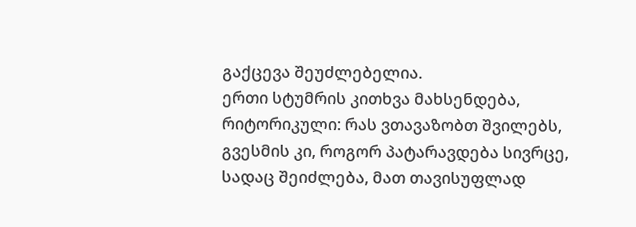გაქცევა შეუძლებელია.
ერთი სტუმრის კითხვა მახსენდება, რიტორიკული: რას ვთავაზობთ შვილებს, გვესმის კი, როგორ პატარავდება სივრცე, სადაც შეიძლება, მათ თავისუფლად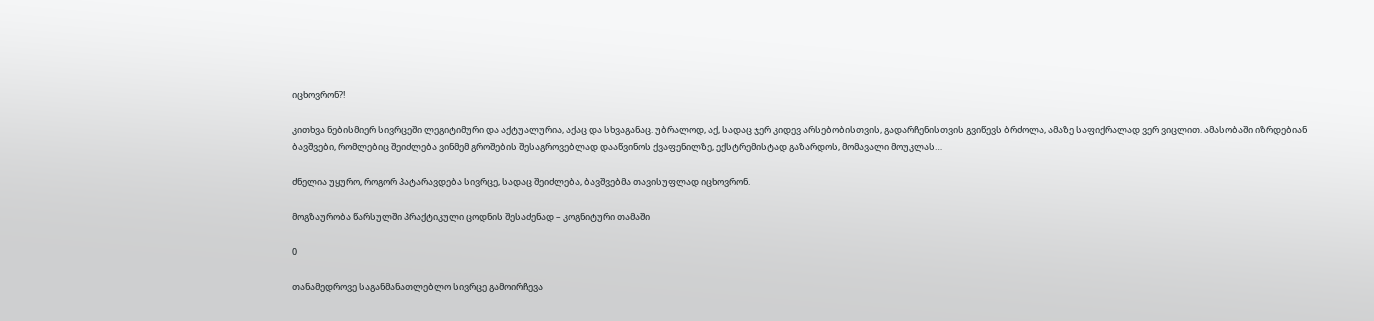იცხოვრონ?!

კითხვა ნებისმიერ სივრცეში ლეგიტიმური და აქტუალურია, აქაც და სხვაგანაც. უბრალოდ, აქ, სადაც ჯერ კიდევ არსებობისთვის, გადარჩენისთვის გვიწევს ბრძოლა, ამაზე საფიქრალად ვერ ვიცლით. ამასობაში იზრდებიან ბავშვები, რომლებიც შეიძლება ვინმემ გროშების შესაგროვებლად დააწვინოს ქვაფენილზე, ექსტრემისტად გაზარდოს, მომავალი მოუკლას…

ძნელია უყურო, როგორ პატარავდება სივრცე, სადაც შეიძლება, ბავშვებმა თავისუფლად იცხოვრონ.

მოგზაურობა წარსულში პრაქტიკული ცოდნის შესაძენად – კოგნიტური თამაში

0

თანამედროვე საგანმანათლებლო სივრცე გამოირჩევა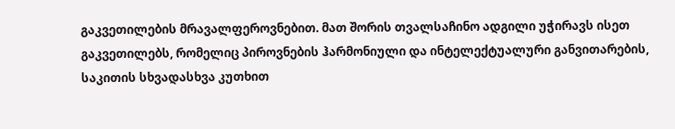გაკვეთილების მრავალფეროვნებით. მათ შორის თვალსაჩინო ადგილი უჭირავს ისეთ გაკვეთილებს, რომელიც პიროვნების ჰარმონიული და ინტელექტუალური განვითარების, საკითის სხვადასხვა კუთხით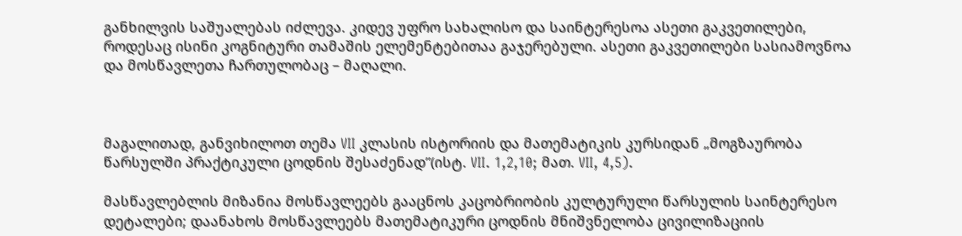განხილვის საშუალებას იძლევა. კიდევ უფრო სახალისო და საინტერესოა ასეთი გაკვეთილები, როდესაც ისინი კოგნიტური თამაშის ელემენტებითაა გაჯერებული. ასეთი გაკვეთილები სასიამოვნოა და მოსწავლეთა ჩართულობაც – მაღალი.



მაგალითად, განვიხილოთ თემა VII კლასის ისტორიის და მათემატიკის კურსიდან „მოგზაურობა წარსულში პრაქტიკული ცოდნის შესაძენად”(ისტ. VII. 1,2,10; მათ. VII, 4,5).

მასწავლებლის მიზანია მოსწავლეებს გააცნოს კაცობრიობის კულტურული წარსულის საინტერესო დეტალები; დაანახოს მოსწავლეებს მათემატიკური ცოდნის მნიშვნელობა ცივილიზაციის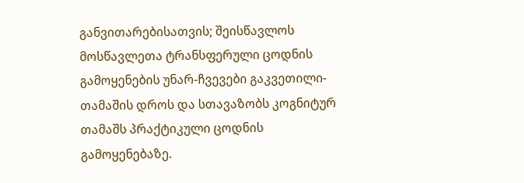განვითარებისათვის; შეისწავლოს მოსწავლეთა ტრანსფერული ცოდნის გამოყენების უნარ-ჩვევები გაკვეთილი-თამაშის დროს და სთავაზობს კოგნიტურ თამაშს პრაქტიკული ცოდნის გამოყენებაზე.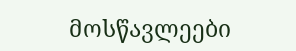მოსწავლეები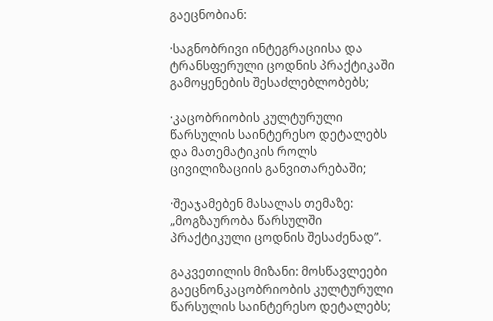გაეცნობიან:

·საგნობრივი ინტეგრაციისა და ტრანსფერული ცოდნის პრაქტიკაში გამოყენების შესაძლებლობებს;

·კაცობრიობის კულტურული წარსულის საინტერესო დეტალებს და მათემატიკის როლს ცივილიზაციის განვითარებაში;

·შეაჯამებენ მასალას თემაზე: „მოგზაურობა წარსულში პრაქტიკული ცოდნის შესაძენად”.

გაკვეთილის მიზანი: მოსწავლეები გაეცნონკაცობრიობის კულტურული წარსულის საინტერესო დეტალებს;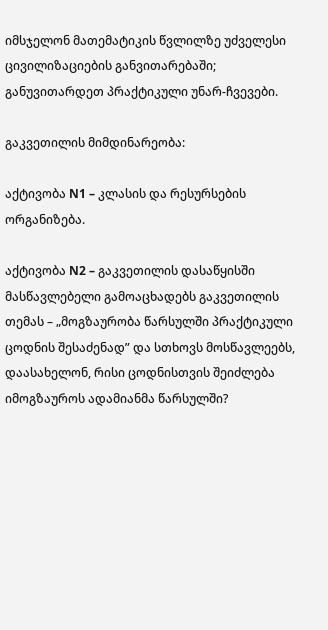იმსჯელონ მათემატიკის წვლილზე უძველესი ცივილიზაციების განვითარებაში; განუვითარდეთ პრაქტიკული უნარ-ჩვევები.

გაკვეთილის მიმდინარეობა:

აქტივობა N1 – კლასის და რესურსების ორგანიზება.

აქტივობა N2 – გაკვეთილის დასაწყისში მასწავლებელი გამოაცხადებს გაკვეთილის თემას – „მოგზაურობა წარსულში პრაქტიკული ცოდნის შესაძენად” და სთხოვს მოსწავლეებს, დაასახელონ, რისი ცოდნისთვის შეიძლება იმოგზაუროს ადამიანმა წარსულში?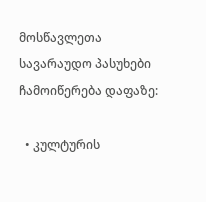მოსწავლეთა სავარაუდო პასუხები ჩამოიწერება დაფაზე:

  • კულტურის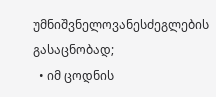უმნიშვნელოვანესძეგლების გასაცნობად;
  • იმ ცოდნის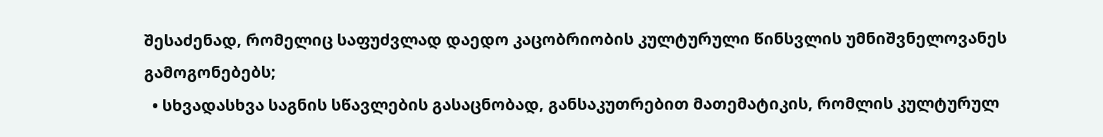შესაძენად, რომელიც საფუძვლად დაედო კაცობრიობის კულტურული წინსვლის უმნიშვნელოვანეს გამოგონებებს;
  • სხვადასხვა საგნის სწავლების გასაცნობად, განსაკუთრებით მათემატიკის, რომლის კულტურულ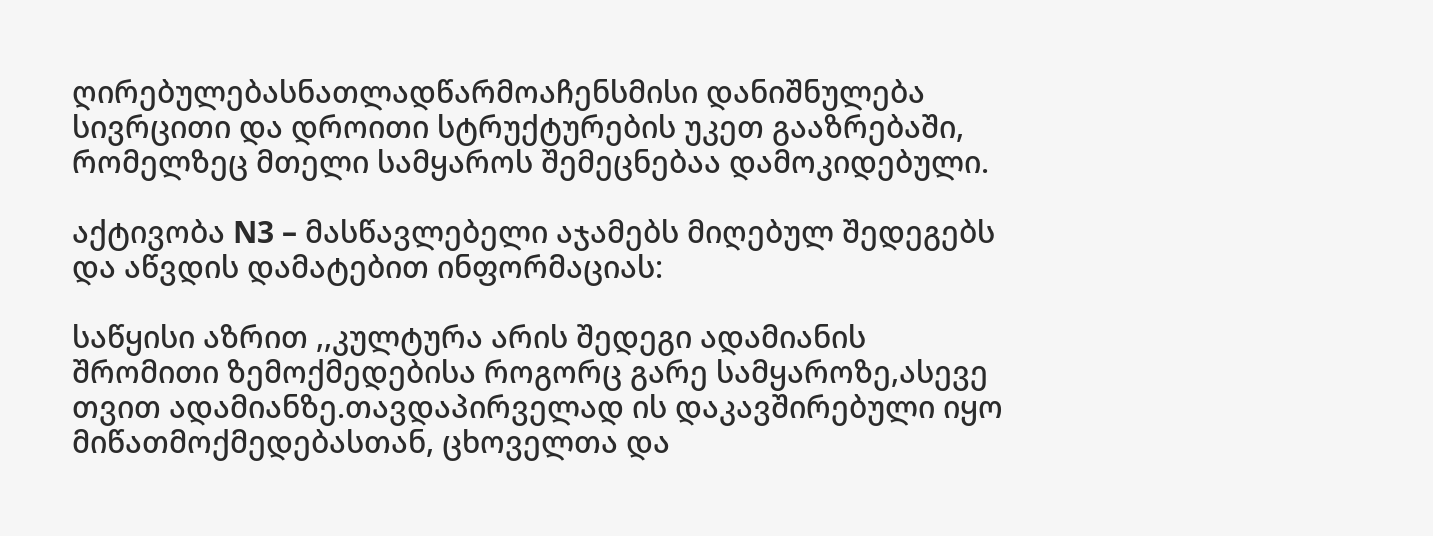ღირებულებასნათლადწარმოაჩენსმისი დანიშნულება სივრცითი და დროითი სტრუქტურების უკეთ გააზრებაში, რომელზეც მთელი სამყაროს შემეცნებაა დამოკიდებული.

აქტივობა N3 – მასწავლებელი აჯამებს მიღებულ შედეგებს და აწვდის დამატებით ინფორმაციას:

საწყისი აზრით ,,კულტურა არის შედეგი ადამიანის შრომითი ზემოქმედებისა როგორც გარე სამყაროზე,ასევე თვით ადამიანზე.თავდაპირველად ის დაკავშირებული იყო მიწათმოქმედებასთან, ცხოველთა და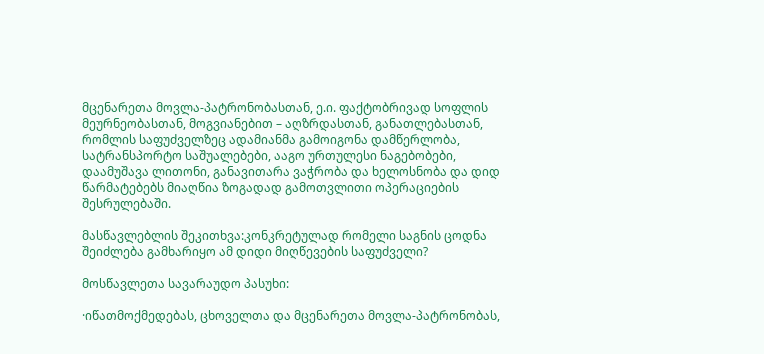მცენარეთა მოვლა-პატრონობასთან, ე.ი. ფაქტობრივად სოფლის მეურნეობასთან, მოგვიანებით – აღზრდასთან, განათლებასთან, რომლის საფუძველზეც ადამიანმა გამოიგონა დამწერლობა, სატრანსპორტო საშუალებები, ააგო ურთულესი ნაგებობები, დაამუშავა ლითონი, განავითარა ვაჭრობა და ხელოსნობა და დიდ წარმატებებს მიაღწია ზოგადად გამოთვლითი ოპერაციების შესრულებაში.

მასწავლებლის შეკითხვა:კონკრეტულად რომელი საგნის ცოდნა შეიძლება გამხარიყო ამ დიდი მიღწევების საფუძველი?

მოსწავლეთა სავარაუდო პასუხი:

·იწათმოქმედებას, ცხოველთა და მცენარეთა მოვლა-პატრონობას,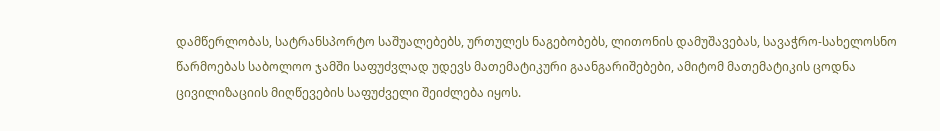დამწერლობას, სატრანსპორტო საშუალებებს, ურთულეს ნაგებობებს, ლითონის დამუშავებას, სავაჭრო-სახელოსნო წარმოებას საბოლოო ჯამში საფუძვლად უდევს მათემატიკური გაანგარიშებები, ამიტომ მათემატიკის ცოდნა ცივილიზაციის მიღწევების საფუძველი შეიძლება იყოს.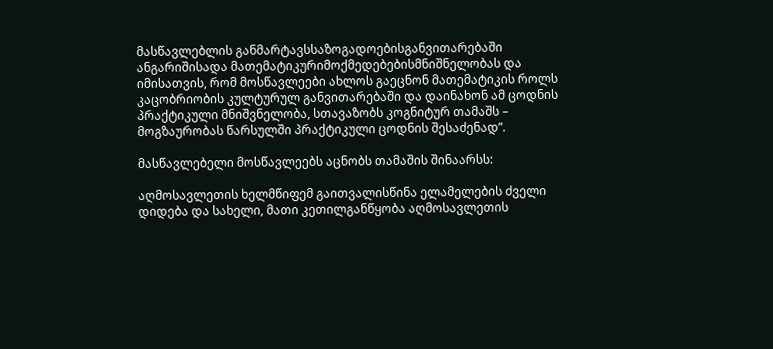მასწავლებლის განმარტავსსაზოგადოებისგანვითარებაში ანგარიშისადა მათემატიკურიმოქმედებებისმნიშნელობას და იმისათვის, რომ მოსწავლეები ახლოს გაეცნონ მათემატიკის როლს კაცობრიობის კულტურულ განვითარებაში და დაინახონ ამ ცოდნის პრაქტიკული მნიშვნელობა, სთავაზობს კოგნიტურ თამაშს – მოგზაურობას წარსულში პრაქტიკული ცოდნის შესაძენად”.

მასწავლებელი მოსწავლეებს აცნობს თამაშის შინაარსს:

აღმოსავლეთის ხელმწიფემ გაითვალისწინა ელამელების ძველი დიდება და სახელი, მათი კეთილგანწყობა აღმოსავლეთის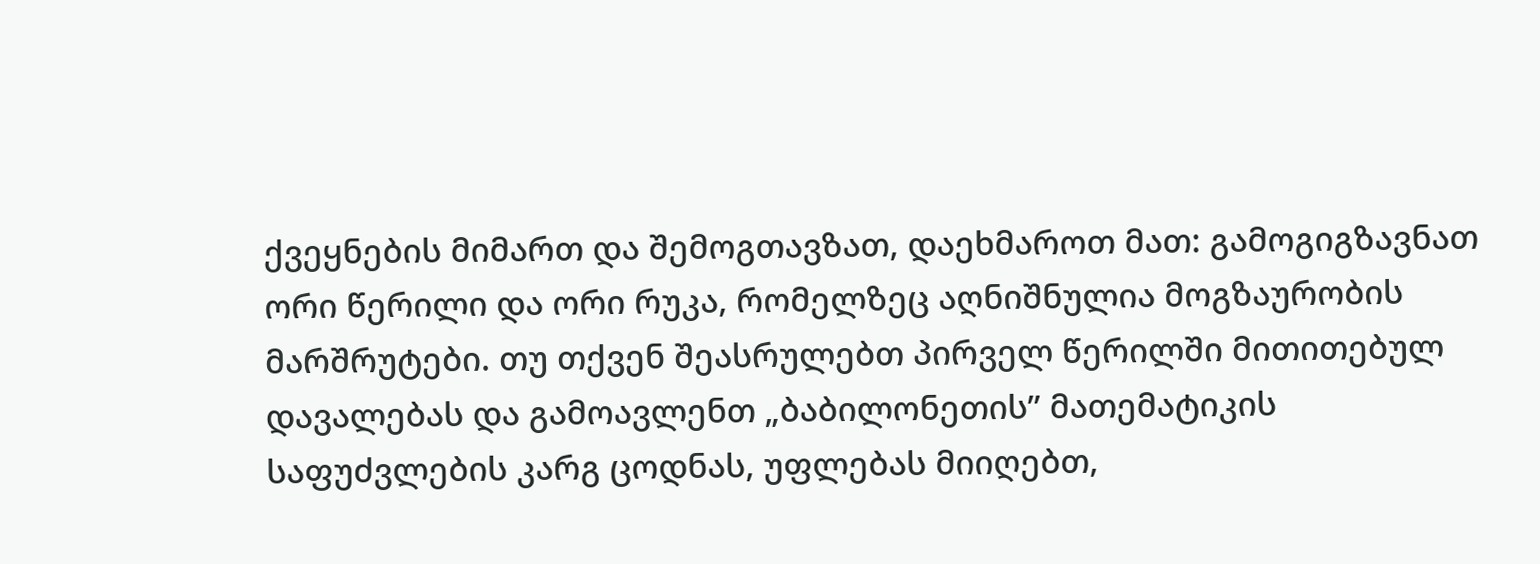ქვეყნების მიმართ და შემოგთავზათ, დაეხმაროთ მათ: გამოგიგზავნათ ორი წერილი და ორი რუკა, რომელზეც აღნიშნულია მოგზაურობის მარშრუტები. თუ თქვენ შეასრულებთ პირველ წერილში მითითებულ დავალებას და გამოავლენთ „ბაბილონეთის” მათემატიკის საფუძვლების კარგ ცოდნას, უფლებას მიიღებთ,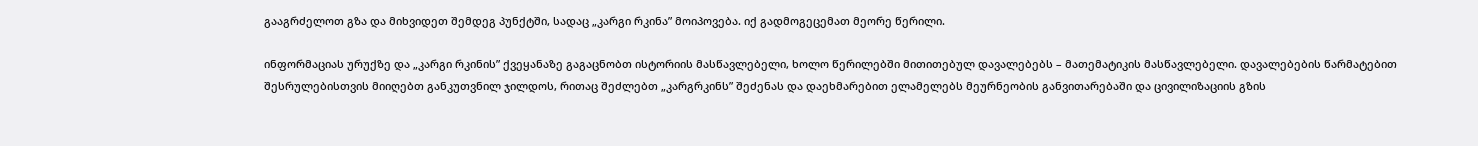გააგრძელოთ გზა და მიხვიდეთ შემდეგ პუნქტში, სადაც „კარგი რკინა” მოიპოვება. იქ გადმოგეცემათ მეორე წერილი.

ინფორმაციას ურუქზე და „კარგი რკინის” ქვეყანაზე გაგაცნობთ ისტორიის მასწავლებელი, ხოლო წერილებში მითითებულ დავალებებს – მათემატიკის მასწავლებელი. დავალებების წარმატებით შესრულებისთვის მიიღებთ განკუთვნილ ჯილდოს, რითაც შეძლებთ „კარგრკინს” შეძენას და დაეხმარებით ელამელებს მეურნეობის განვითარებაში და ცივილიზაციის გზის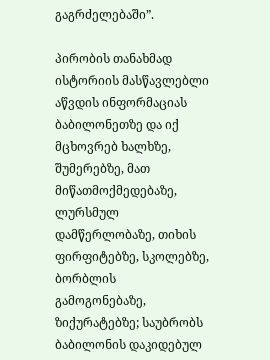გაგრძელებაში”.

პირობის თანახმად ისტორიის მასწავლებლი აწვდის ინფორმაციას ბაბილონეთზე და იქ მცხოვრებ ხალხზე, შუმერებზე, მათ მიწათმოქმედებაზე, ლურსმულ დამწერლობაზე, თიხის ფირფიტებზე, სკოლებზე, ბორბლის გამოგონებაზე, ზიქურატებზე; საუბრობს ბაბილონის დაკიდებულ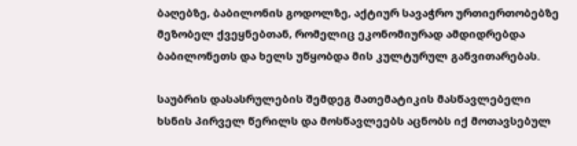ბაღებზე, ბაბილონის გოდოლზე, აქტიურ სავაჭრო ურთიერთობებზე მეზობელ ქვეყნებთან, რომელიც ეკონომიურად ამდიდრებდა ბაბილონეთს და ხელს უწყობდა მის კულტურულ განვითარებას.

საუბრის დასასრულების შემდეგ მათემატიკის მასწავლებელი ხსნის პირველ წერილს და მოსწავლეებს აცნობს იქ მოთავსებულ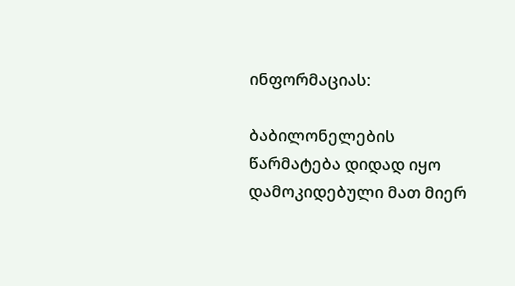ინფორმაციას:

ბაბილონელების წარმატება დიდად იყო დამოკიდებული მათ მიერ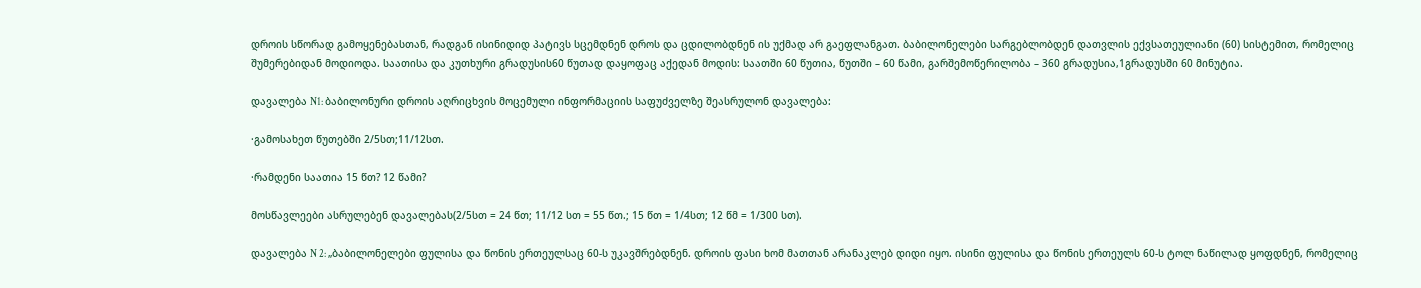დროის სწორად გამოყენებასთან, რადგან ისინიდიდ პატივს სცემდნენ დროს და ცდილობდნენ ის უქმად არ გაეფლანგათ. ბაბილონელები სარგებლობდენ დათვლის ექვსათეულიანი (60) სისტემით, რომელიც შუმერებიდან მოდიოდა. საათისა და კუთხური გრადუსის60 წუთად დაყოფაც აქედან მოდის: საათში 60 წუთია, წუთში – 60 წამი, გარშემოწერილობა – 360 გრადუსია,1გრადუსში 60 მინუტია.

დავალება N1: ბაბილონური დროის აღრიცხვის მოცემული ინფორმაციის საფუძველზე შეასრულონ დავალება:

·გამოსახეთ წუთებში 2/5სთ;11/12სთ.

·რამდენი საათია 15 წთ? 12 წამი?

მოსწავლეები ასრულებენ დავალებას(2/5სთ = 24 წთ; 11/12 სთ = 55 წთ.; 15 წთ = 1/4სთ; 12 წმ = 1/300 სთ).

დავალება N 2: „ბაბილონელები ფულისა და წონის ერთეულსაც 60-ს უკავშრებდნენ. დროის ფასი ხომ მათთან არანაკლებ დიდი იყო. ისინი ფულისა და წონის ერთეულს 60-ს ტოლ ნაწილად ყოფდნენ, რომელიც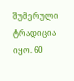შუმერული ტრადიცია იყო. 60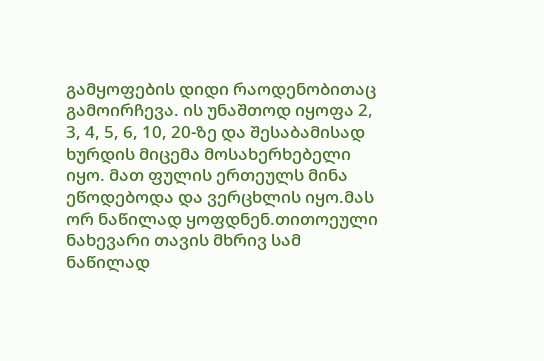გამყოფების დიდი რაოდენობითაც გამოირჩევა. ის უნაშთოდ იყოფა 2, 3, 4, 5, 6, 10, 20-ზე და შესაბამისად ხურდის მიცემა მოსახერხებელი იყო. მათ ფულის ერთეულს მინა ეწოდებოდა და ვერცხლის იყო.მას ორ ნაწილად ყოფდნენ.თითოეული ნახევარი თავის მხრივ სამ ნაწილად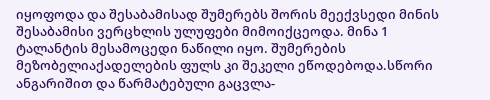იყოფოდა და შესაბამისად შუმერებს შორის მეექვსედი მინის შესაბამისი ვერცხლის ულუფები მიმოიქცეოდა. მინა 1 ტალანტის მესამოცედი ნაწილი იყო. შუმერების მეზობელიაქადელების ფულს კი შეკელი ეწოდებოდა.სწორი ანგარიშით და წარმატებული გაცვლა-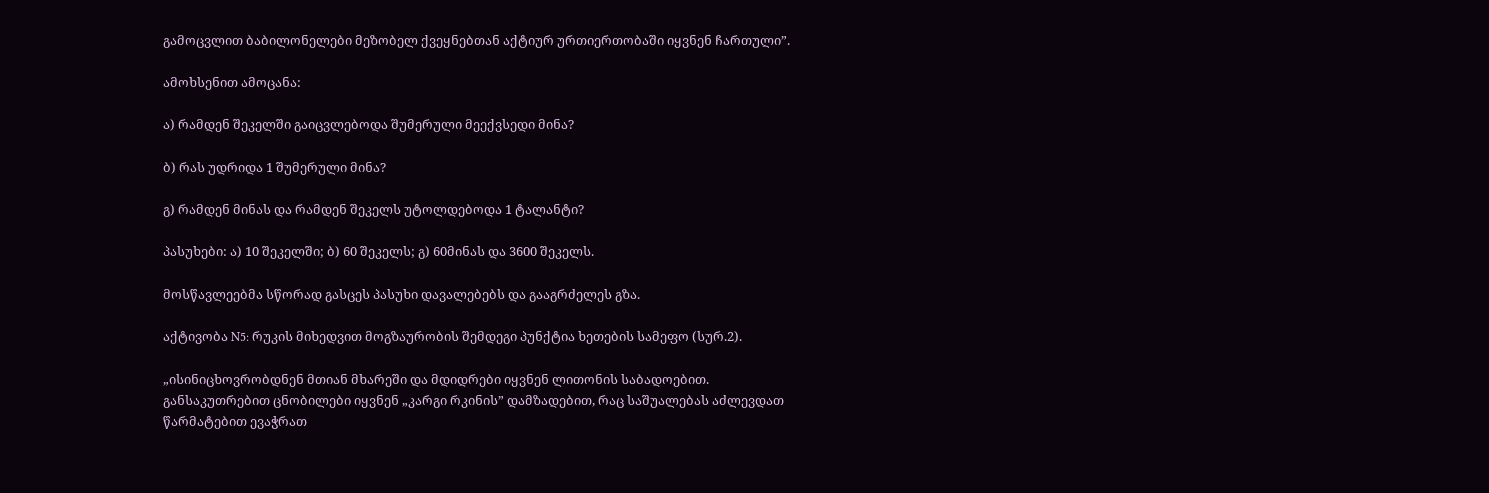გამოცვლით ბაბილონელები მეზობელ ქვეყნებთან აქტიურ ურთიერთობაში იყვნენ ჩართული”.

ამოხსენით ამოცანა:

ა) რამდენ შეკელში გაიცვლებოდა შუმერული მეექვსედი მინა?

ბ) რას უდრიდა 1 შუმერული მინა?

გ) რამდენ მინას და რამდენ შეკელს უტოლდებოდა 1 ტალანტი?

პასუხები: ა) 10 შეკელში; ბ) 60 შეკელს; გ) 60მინას და 3600 შეკელს.

მოსწავლეებმა სწორად გასცეს პასუხი დავალებებს და გააგრძელეს გზა.

აქტივობა N5: რუკის მიხედვით მოგზაურობის შემდეგი პუნქტია ხეთების სამეფო (სურ.2).

„ისინიცხოვრობდნენ მთიან მხარეში და მდიდრები იყვნენ ლითონის საბადოებით. განსაკუთრებით ცნობილები იყვნენ „კარგი რკინის” დამზადებით, რაც საშუალებას აძლევდათ წარმატებით ევაჭრათ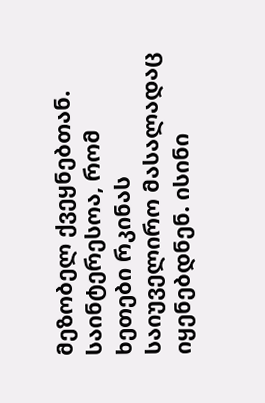მეზობელ ქვეყნებთან. საინტერესოა, რომ ხეთები რკინას საიუველირო მასალადაც იყენებდნენ. ისინი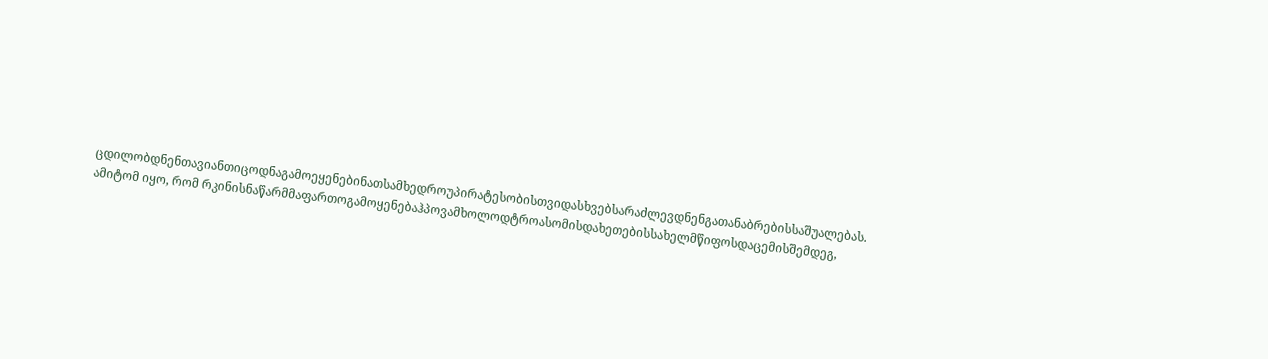ცდილობდნენთავიანთიცოდნაგამოეყენებინათსამხედროუპირატესობისთვიდასხვებსარაძლევდნენგათანაბრებისსაშუალებას. ამიტომ იყო, რომ რკინისნაწარმმაფართოგამოყენებაჰპოვამხოლოდტროასომისდახეთებისსახელმწიფოსდაცემისშემდეგ,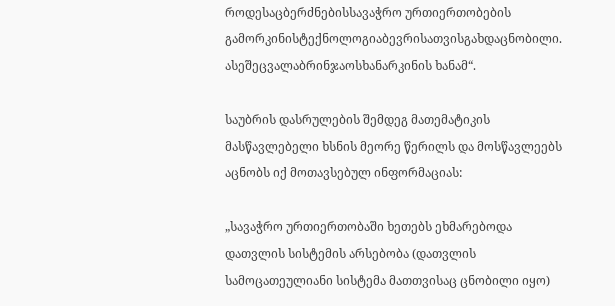როდესაცბერძნებისსავაჭრო ურთიერთობების გამორკინისტექნოლოგიაბევრისათვისგახდაცნობილი. ასეშეცვალაბრინჯაოსხანარკინის ხანამ“.

საუბრის დასრულების შემდეგ მათემატიკის მასწავლებელი ხსნის მეორე წერილს და მოსწავლეებს აცნობს იქ მოთავსებულ ინფორმაციას:

„სავაჭრო ურთიერთობაში ხეთებს ეხმარებოდა დათვლის სისტემის არსებობა (დათვლის სამოცათეულიანი სისტემა მათთვისაც ცნობილი იყო)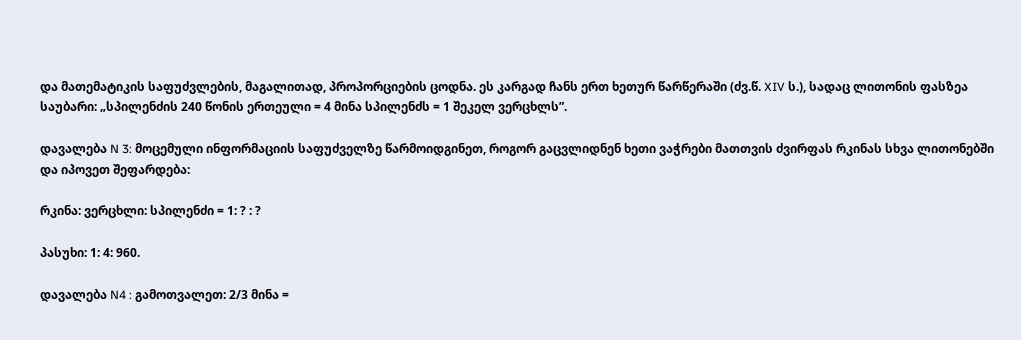და მათემატიკის საფუძვლების, მაგალითად, პროპორციების ცოდნა. ეს კარგად ჩანს ერთ ხეთურ წარწერაში (ძვ.წ. XIV ს.), სადაც ლითონის ფასზეა საუბარი: „სპილენძის 240 წონის ერთეული = 4 მინა სპილენძს = 1 შეკელ ვერცხლს”.

დავალება N 3: მოცემული ინფორმაციის საფუძველზე წარმოიდგინეთ, როგორ გაცვლიდნენ ხეთი ვაჭრები მათთვის ძვირფას რკინას სხვა ლითონებში და იპოვეთ შეფარდება:

რკინა: ვერცხლი: სპილენძი = 1: ? : ?

პასუხი: 1: 4: 960.

დავალება N4 : გამოთვალეთ: 2/3 მინა =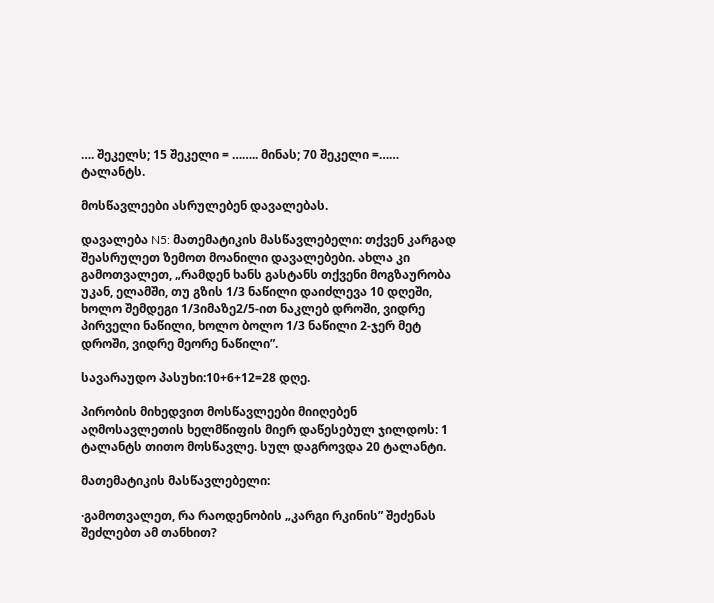…. შეკელს; 15 შეკელი = …….. მინას; 70 შეკელი =…… ტალანტს.

მოსწავლეები ასრულებენ დავალებას.

დავალება N5: მათემატიკის მასწავლებელი: თქვენ კარგად შეასრულეთ ზემოთ მოანილი დავალებები. ახლა კი გამოთვალეთ, „რამდენ ხანს გასტანს თქვენი მოგზაურობა უკან, ელამში, თუ გზის 1/3 ნაწილი დაიძლევა 10 დღეში, ხოლო შემდეგი 1/3იმაზე2/5-ით ნაკლებ დროში, ვიდრე პირველი ნაწილი, ხოლო ბოლო 1/3 ნაწილი 2-ჯერ მეტ დროში, ვიდრე მეორე ნაწილი”.

სავარაუდო პასუხი:10+6+12=28 დღე.

პირობის მიხედვით მოსწავლეები მიიღებენ აღმოსავლეთის ხელმწიფის მიერ დაწესებულ ჯილდოს: 1 ტალანტს თითო მოსწავლე. სულ დაგროვდა 20 ტალანტი.

მათემატიკის მასწავლებელი:

·გამოთვალეთ, რა რაოდენობის „კარგი რკინის” შეძენას შეძლებთ ამ თანხით?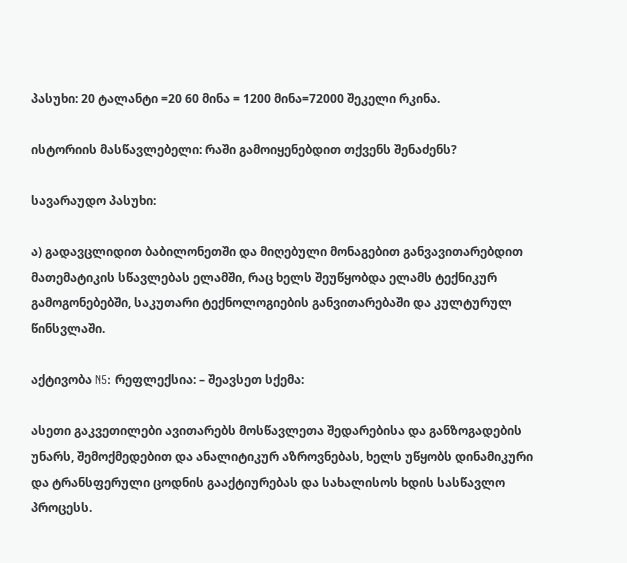პასუხი: 20 ტალანტი =20 60 მინა = 1200 მინა=72000 შეკელი რკინა.

ისტორიის მასწავლებელი: რაში გამოიყენებდით თქვენს შენაძენს?

სავარაუდო პასუხი:

ა) გადავცლიდით ბაბილონეთში და მიღებული მონაგებით განვავითარებდით მათემატიკის სწავლებას ელამში, რაც ხელს შეუწყობდა ელამს ტექნიკურ გამოგონებებში, საკუთარი ტექნოლოგიების განვითარებაში და კულტურულ წინსვლაში.

აქტივობა N5: რეფლექსია: – შეავსეთ სქემა:

ასეთი გაკვეთილები ავითარებს მოსწავლეთა შედარებისა და განზოგადების უნარს, შემოქმედებით და ანალიტიკურ აზროვნებას, ხელს უწყობს დინამიკური და ტრანსფერული ცოდნის გააქტიურებას და სახალისოს ხდის სასწავლო პროცესს.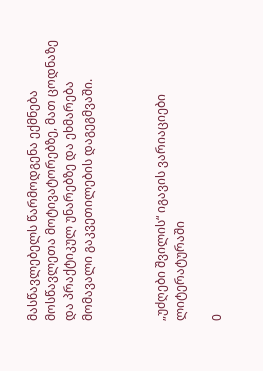მასწავლებელს წარმოდგენა ექმნება მოსწავლეთა მოტივატორებზე, მათ ცოდნაზე და პრაქტიკულ უნარებზე და ეხმარება მომავალი გაკვეთილების დაგეგმვაში.



„უძღები შვილის“ იგავის ვარიაციები ლიტერატურაში

0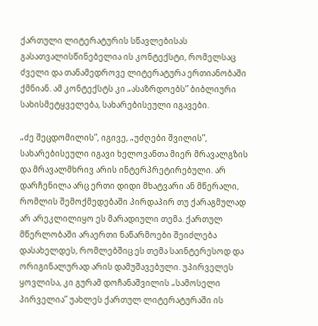ქართული ლიტერატურის სწავლებისას გასათვალისწინებელია ის კონტექსტი, რომელსაც ძველი და თანამედროვე ლიტერატურა ერთიანობაში ქმნიან. ამ კონტექსტს კი „ასაზრდოებს” ბიბლიური სახისმეტყველება, სახარებისეული იგავები.

„ძე შეცდომილის”, იგივე, „უძღები შვილის”, სახარებისეული იგავი ხელოვანთა მიერ მრავალგზის და მრავალმხრივ არის ინტერპრეტირებული. არ დარჩენილა არც ერთი დიდი მხატვარი ან მწერალი, რომლის შემოქმედებაში პირდაპირ თუ ქარაგმულად არ არეკლილიყო ეს მარადიული თემა. ქართულ მწერლობაში არაერთი ნაწარმოები შეიძლება დასახელდეს, რომლებშიც ეს თემა საინტერესოდ და ორიგინალურად არის დამუშავებული. უპირველეს ყოვლისა, კი გურამ დოჩანაშვილის „სამოსელი პირველია” უახლეს ქართულ ლიტერატურაში ის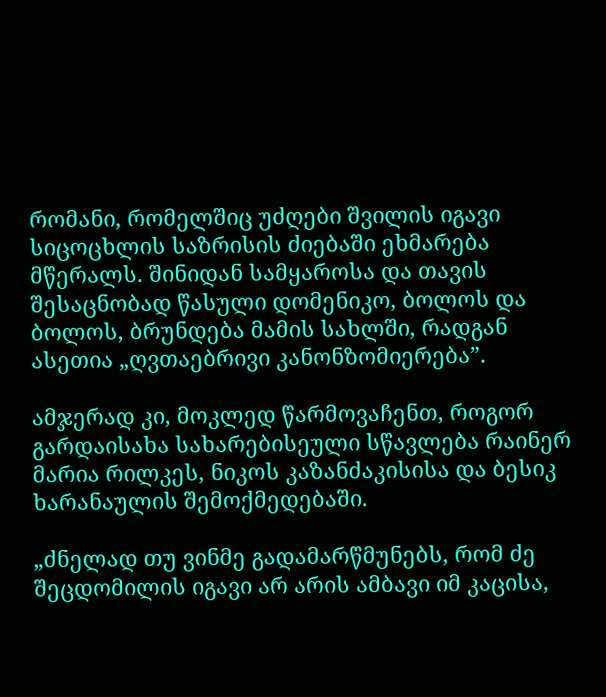რომანი, რომელშიც უძღები შვილის იგავი სიცოცხლის საზრისის ძიებაში ეხმარება მწერალს. შინიდან სამყაროსა და თავის შესაცნობად წასული დომენიკო, ბოლოს და ბოლოს, ბრუნდება მამის სახლში, რადგან ასეთია „ღვთაებრივი კანონზომიერება”.

ამჯერად კი, მოკლედ წარმოვაჩენთ, როგორ გარდაისახა სახარებისეული სწავლება რაინერ მარია რილკეს, ნიკოს კაზანძაკისისა და ბესიკ ხარანაულის შემოქმედებაში.

„ძნელად თუ ვინმე გადამარწმუნებს, რომ ძე შეცდომილის იგავი არ არის ამბავი იმ კაცისა,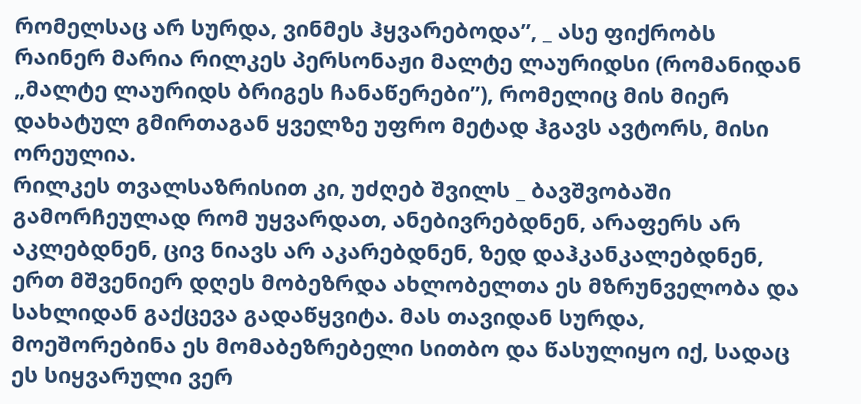რომელსაც არ სურდა, ვინმეს ჰყვარებოდა”, _ ასე ფიქრობს რაინერ მარია რილკეს პერსონაჟი მალტე ლაურიდსი (რომანიდან „მალტე ლაურიდს ბრიგეს ჩანაწერები”), რომელიც მის მიერ დახატულ გმირთაგან ყველზე უფრო მეტად ჰგავს ავტორს, მისი ორეულია.
რილკეს თვალსაზრისით კი, უძღებ შვილს _ ბავშვობაში გამორჩეულად რომ უყვარდათ, ანებივრებდნენ, არაფერს არ აკლებდნენ, ცივ ნიავს არ აკარებდნენ, ზედ დაჰკანკალებდნენ, ერთ მშვენიერ დღეს მობეზრდა ახლობელთა ეს მზრუნველობა და სახლიდან გაქცევა გადაწყვიტა. მას თავიდან სურდა, მოეშორებინა ეს მომაბეზრებელი სითბო და წასულიყო იქ, სადაც ეს სიყვარული ვერ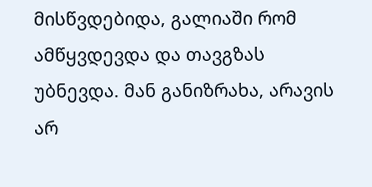მისწვდებიდა, გალიაში რომ ამწყვდევდა და თავგზას უბნევდა. მან განიზრახა, არავის არ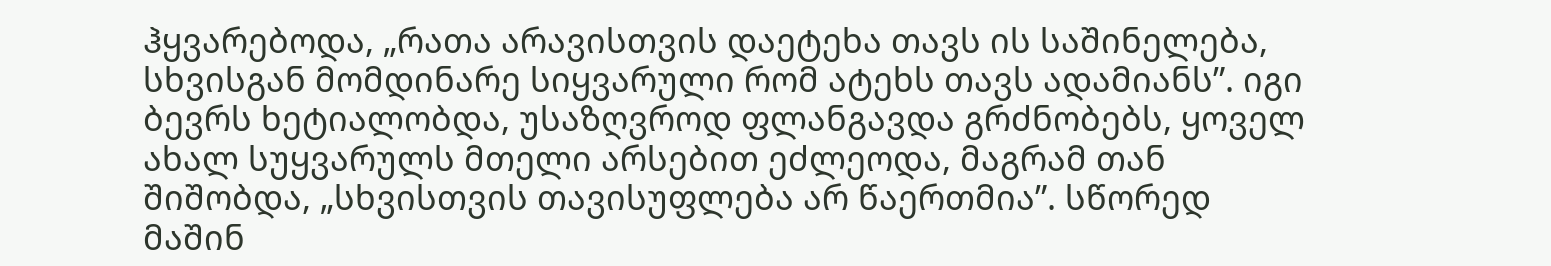ჰყვარებოდა, „რათა არავისთვის დაეტეხა თავს ის საშინელება, სხვისგან მომდინარე სიყვარული რომ ატეხს თავს ადამიანს”. იგი ბევრს ხეტიალობდა, უსაზღვროდ ფლანგავდა გრძნობებს, ყოველ ახალ სუყვარულს მთელი არსებით ეძლეოდა, მაგრამ თან შიშობდა, „სხვისთვის თავისუფლება არ წაერთმია”. სწორედ მაშინ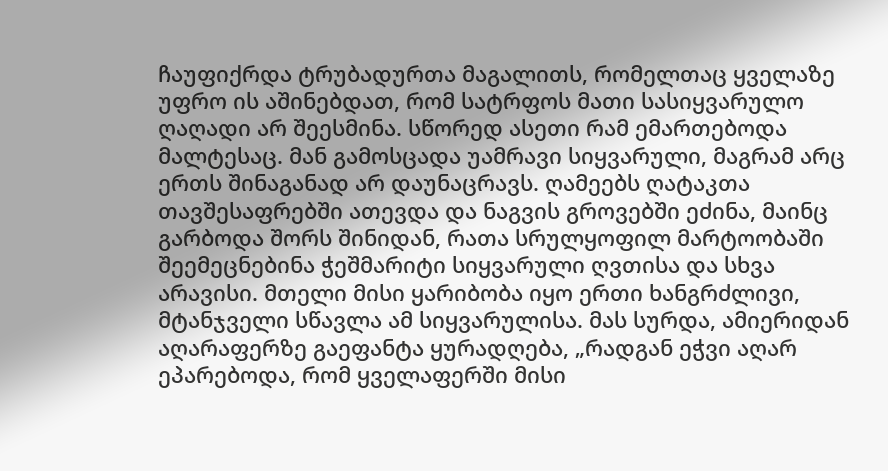ჩაუფიქრდა ტრუბადურთა მაგალითს, რომელთაც ყველაზე უფრო ის აშინებდათ, რომ სატრფოს მათი სასიყვარულო ღაღადი არ შეესმინა. სწორედ ასეთი რამ ემართებოდა მალტესაც. მან გამოსცადა უამრავი სიყვარული, მაგრამ არც ერთს შინაგანად არ დაუნაცრავს. ღამეებს ღატაკთა თავშესაფრებში ათევდა და ნაგვის გროვებში ეძინა, მაინც გარბოდა შორს შინიდან, რათა სრულყოფილ მარტოობაში შეემეცნებინა ჭეშმარიტი სიყვარული ღვთისა და სხვა არავისი. მთელი მისი ყარიბობა იყო ერთი ხანგრძლივი, მტანჯველი სწავლა ამ სიყვარულისა. მას სურდა, ამიერიდან აღარაფერზე გაეფანტა ყურადღება, „რადგან ეჭვი აღარ ეპარებოდა, რომ ყველაფერში მისი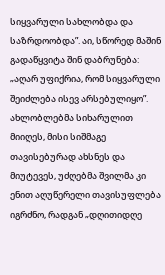სიყვარული სახლობდა და საზრდოობდა”. აი, სწორედ მაშინ გადაწყვიტა შინ დაბრუნება: „აღარ უფიქრია, რომ სიყვარული შეიძლება ისევ არსებულიყო”. ახლობლებმა სიხარულით მიიღეს, მისი სიშმაგე თავისებურად ახსნეს და მიუტევეს, უძღებმა შვილმა კი ენით აღუწერელი თავისუფლება იგრძნო, რადგან „დღითიდღე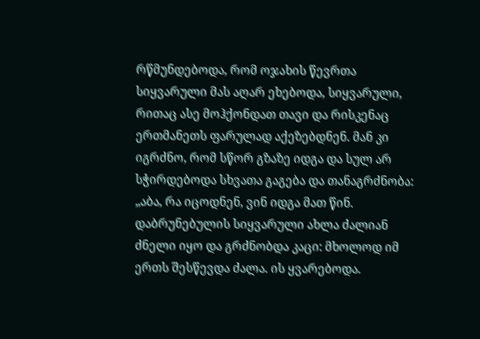რწმუნდებოდა, რომ ოჯახის წევრთა სიყვარული მას აღარ ეხებოდა, სიყვარული, რითაც ასე მოჰქონდათ თავი და რისკენაც ერთმანეთს ფარულად აქეზებდნენ. მან კი იგრძნო, რომ სწორ გზაზე იდგა და სულ არ სჭირდებოდა სხვათა გაგება და თანაგრძნობა: „აბა, რა იცოდნენ, ვინ იდგა მათ წინ. დაბრუნებულის სიყვარული ახლა ძალიან ძნელი იყო და გრძნობდა კაცი: მხოლოდ იმ ერთს შესწევდა ძალა. ის ყვარებოდა.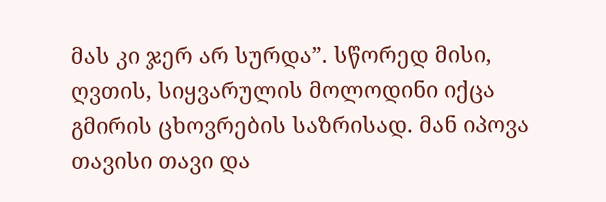მას კი ჯერ არ სურდა”. სწორედ მისი, ღვთის, სიყვარულის მოლოდინი იქცა გმირის ცხოვრების საზრისად. მან იპოვა თავისი თავი და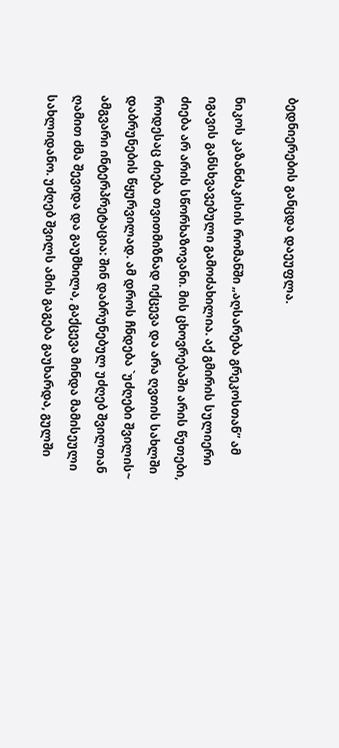ბედნიერების განცდა დაეუფლა.

ნიკოს კაზანძაკისის რომანში „აღსარება გრეკოსთან” ამ იგავის განსხვავებული გამოძახილია. აქ გმირის სულიერი ძიება არ არის სწორხაზოვანი. მის ცხოვრებაში არის წუთები, როდესაც ძიება თვითმიზნად იქცევა და არა ღვთის სახლში დაბრუნების წყურვილად. ამ დროს ჩნდება `უძღები შვილის~ ამგვარი ინტერპრეტაცია: შინ დაბრუნებულ უძღებ შვილთან ღამით ძმა შევიდა და გაუმხილა, გაქცევა მინდა მამისეული სახლიდანო. უძღებ შვილს ამის გაგება გაუხარდა, გულში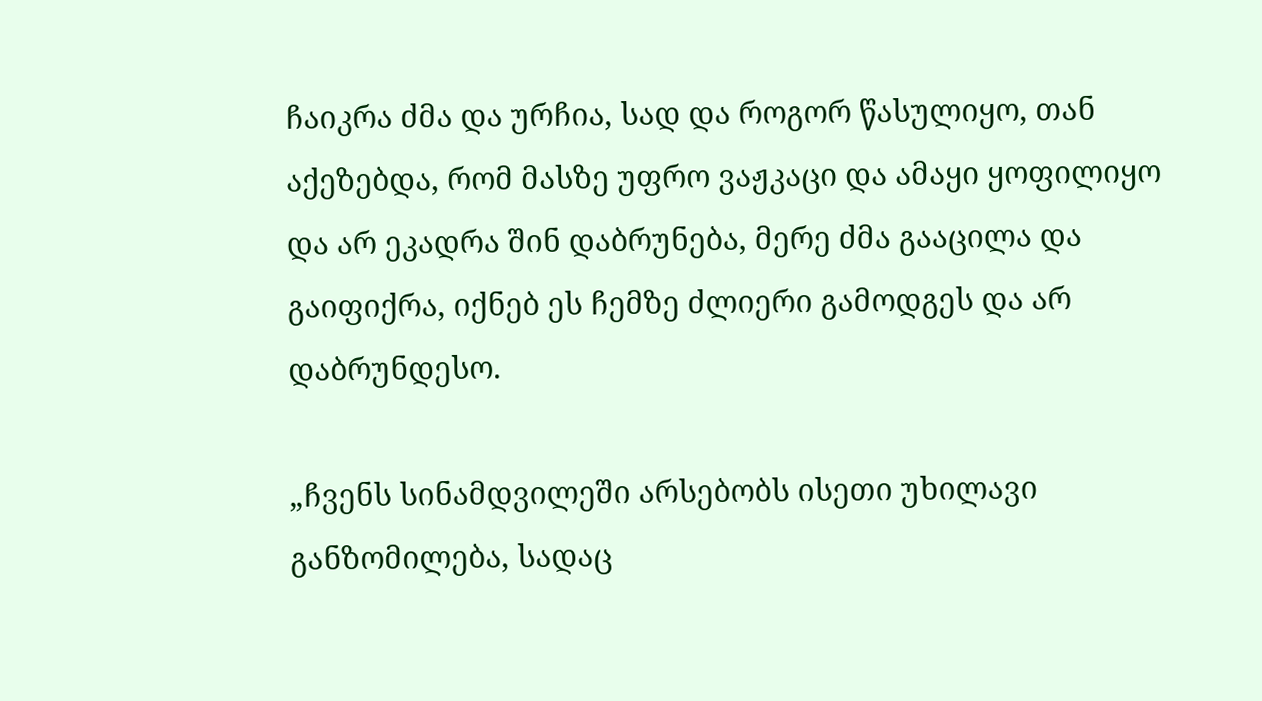ჩაიკრა ძმა და ურჩია, სად და როგორ წასულიყო, თან აქეზებდა, რომ მასზე უფრო ვაჟკაცი და ამაყი ყოფილიყო და არ ეკადრა შინ დაბრუნება, მერე ძმა გააცილა და გაიფიქრა, იქნებ ეს ჩემზე ძლიერი გამოდგეს და არ დაბრუნდესო.

„ჩვენს სინამდვილეში არსებობს ისეთი უხილავი განზომილება, სადაც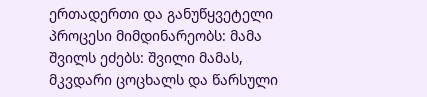ერთადერთი და განუწყვეტელი პროცესი მიმდინარეობს: მამა შვილს ეძებს: შვილი მამას, მკვდარი ცოცხალს და წარსული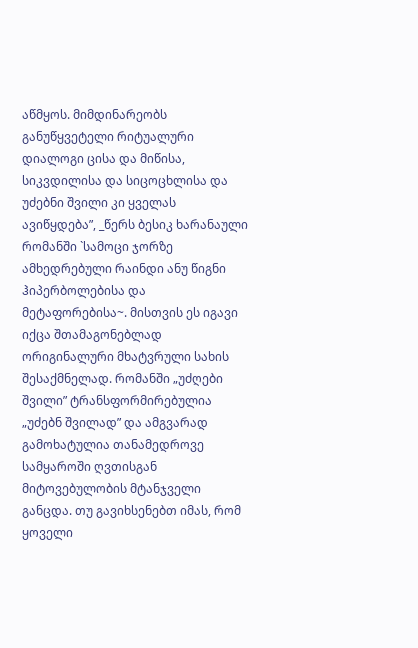აწმყოს. მიმდინარეობს განუწყვეტელი რიტუალური დიალოგი ცისა და მიწისა, სიკვდილისა და სიცოცხლისა და უძებნი შვილი კი ყველას ავიწყდება”, _წერს ბესიკ ხარანაული რომანში `სამოცი ჯორზე ამხედრებული რაინდი ანუ წიგნი ჰიპერბოლებისა და მეტაფორებისა~. მისთვის ეს იგავი იქცა შთამაგონებლად ორიგინალური მხატვრული სახის შესაქმნელად. რომანში „უძღები შვილი” ტრანსფორმირებულია „უძებნ შვილად” და ამგვარად გამოხატულია თანამედროვე სამყაროში ღვთისგან მიტოვებულობის მტანჯველი განცდა. თუ გავიხსენებთ იმას, რომ ყოველი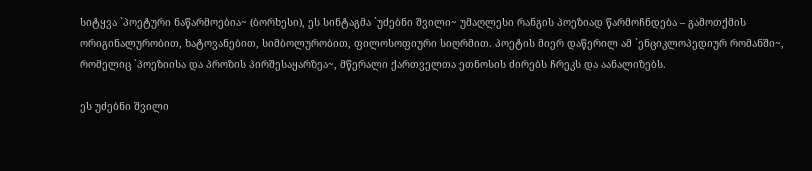სიტყვა `პოეტური ნაწარმოებია~ (ბორხესი), ეს სინტაგმა `უძებნი შვილი~ უმაღლესი რანგის პოეზიად წარმოჩნდება – გამოთქმის ორიგინალურობით, ხატოვანებით, სიმბოლურობით, ფილოსოფიური სიღრმით. პოეტის მიერ დაწერილ ამ `ენციკლოპედიურ რომანში~, რომელიც `პოეზიისა და პროზის პირშესაყარზეა~, მწერალი ქართველთა ეთნოსის ძირებს ჩრეკს და აანალიზებს.

ეს უძებნი შვილი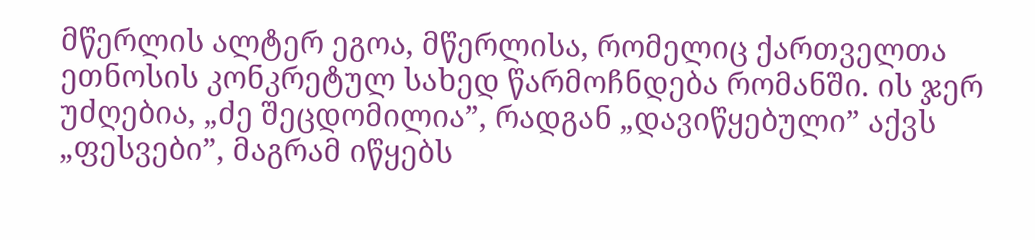მწერლის ალტერ ეგოა, მწერლისა, რომელიც ქართველთა ეთნოსის კონკრეტულ სახედ წარმოჩნდება რომანში. ის ჯერ უძღებია, „ძე შეცდომილია”, რადგან „დავიწყებული” აქვს „ფესვები”, მაგრამ იწყებს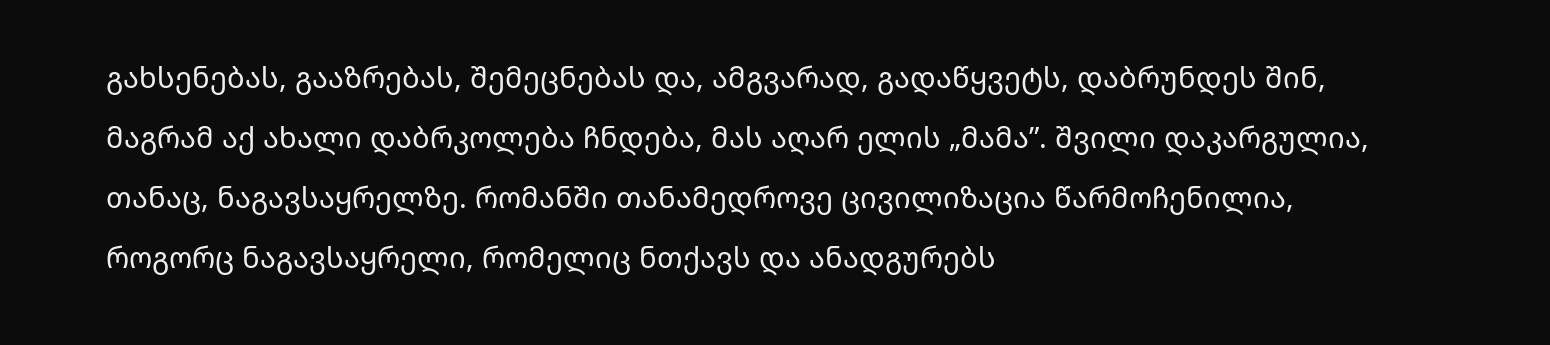გახსენებას, გააზრებას, შემეცნებას და, ამგვარად, გადაწყვეტს, დაბრუნდეს შინ, მაგრამ აქ ახალი დაბრკოლება ჩნდება, მას აღარ ელის „მამა”. შვილი დაკარგულია, თანაც, ნაგავსაყრელზე. რომანში თანამედროვე ცივილიზაცია წარმოჩენილია, როგორც ნაგავსაყრელი, რომელიც ნთქავს და ანადგურებს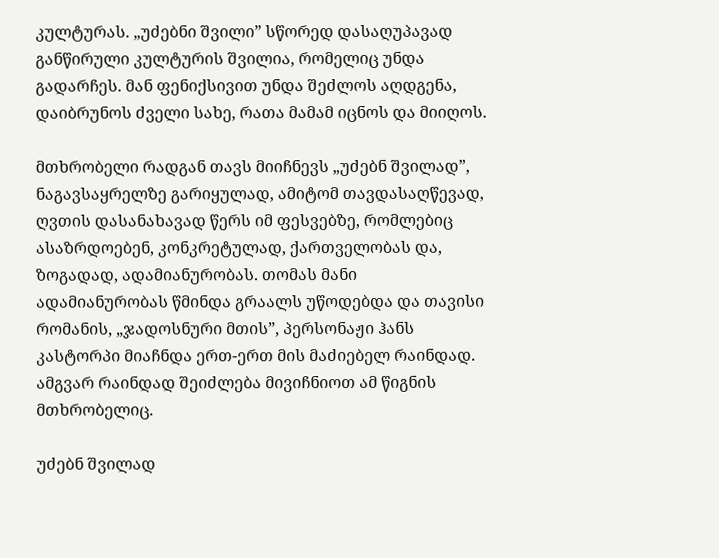კულტურას. „უძებნი შვილი” სწორედ დასაღუპავად განწირული კულტურის შვილია, რომელიც უნდა გადარჩეს. მან ფენიქსივით უნდა შეძლოს აღდგენა, დაიბრუნოს ძველი სახე, რათა მამამ იცნოს და მიიღოს.

მთხრობელი რადგან თავს მიიჩნევს „უძებნ შვილად”, ნაგავსაყრელზე გარიყულად, ამიტომ თავდასაღწევად, ღვთის დასანახავად წერს იმ ფესვებზე, რომლებიც ასაზრდოებენ, კონკრეტულად, ქართველობას და, ზოგადად, ადამიანურობას. თომას მანი ადამიანურობას წმინდა გრაალს უწოდებდა და თავისი რომანის, „ჯადოსნური მთის”, პერსონაჟი ჰანს კასტორპი მიაჩნდა ერთ-ერთ მის მაძიებელ რაინდად. ამგვარ რაინდად შეიძლება მივიჩნიოთ ამ წიგნის მთხრობელიც.

უძებნ შვილად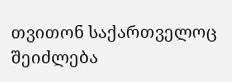თვითონ საქართველოც შეიძლება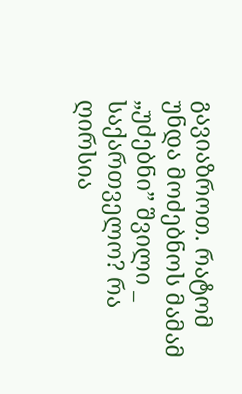გავიაზროთ. რატომ უნდა მოძებნოს მამამ „უძებნი” შვილი _ საქართველო? რა ღირსია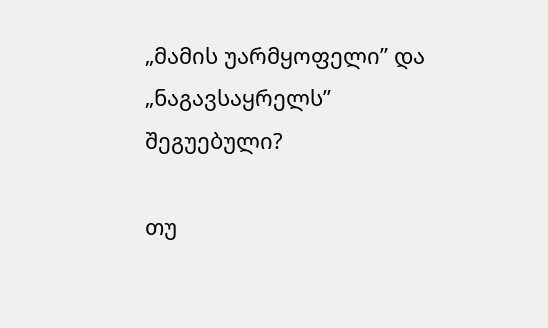„მამის უარმყოფელი” და „ნაგავსაყრელს” შეგუებული?

თუ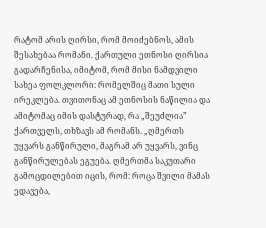რატომ არის ღირსი, რომ მოიძებნოს, ამის შესახებაა რომანი. ქართული ეთნოსი ღირსია გადარჩენისა, იმიტომ, რომ მისი ნამდვილი სახეა ფოლკლორი: რომელშიც მათი სული ირეკლება. თვითონაც ამ ეთნოსის ნაწილია და ამიტომაც იმის დასტურად, რა „შეუძლია” ქართველს, თხზავს ამ რომანს. „ღმერთს უყვარს განწირული, მაგრამ არ უყვარს, ვინც განწირულებას ეგუება. ღმერთმა საკუთარი გამოცდილებით იცის, რომ: როცა შვილი მამას ედავება,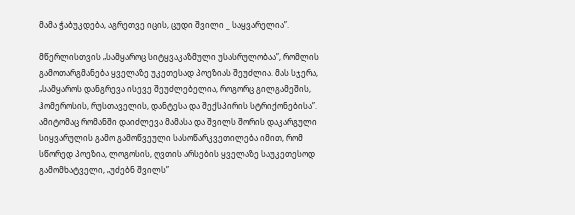მამა ჭაბუკდება, აგრეთვე იცის, ცუდი შვილი _ საყვარელია”.

მწერლისთვის „სამყაროც სიტყვაკაზმული უსასრულობაა”, რომლის გამოთარგმანება ყველაზე უკეთესად პოეზიას შეუძლია. მას სჯერა, „სამყაროს დანგრევა ისევე შეუძლებელია, როგორც გილგამეშის, ჰომეროსის, რუსთაველის, დანტესა და შექსპირის სტრიქონებისა”. ამიტომაც რომანში დაიძლევა მამასა და შვილს შორის დაკარგული სიყვარულის გამო გამოწვეული სასოწარკვეთილება იმით, რომ სწორედ პოეზია, ლოგოსის, ღვთის არსების ყველაზე საუკეთესოდ გამომხატველი, „უძებნ შვილს”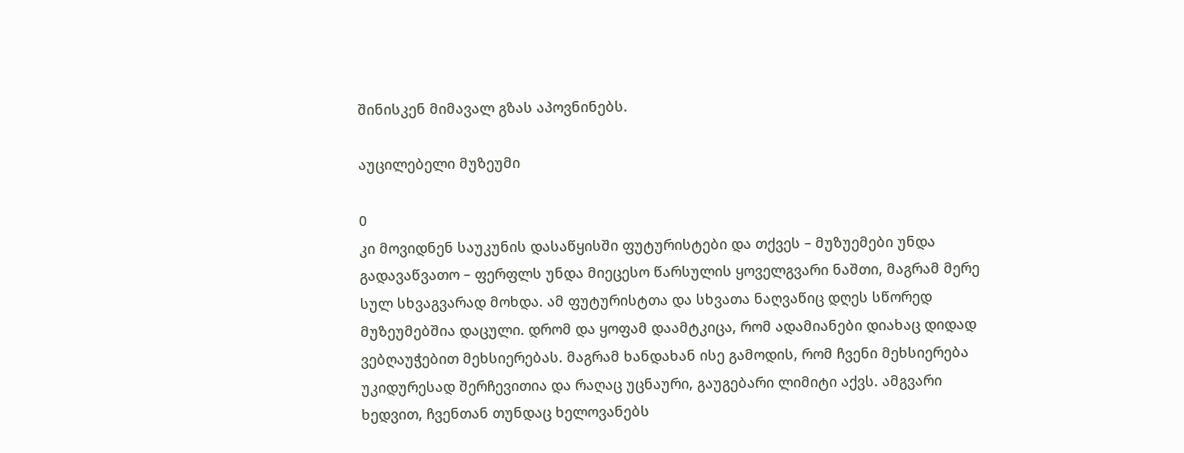შინისკენ მიმავალ გზას აპოვნინებს.

აუცილებელი მუზეუმი

0
კი მოვიდნენ საუკუნის დასაწყისში ფუტურისტები და თქვეს – მუზუემები უნდა გადავაწვათო – ფერფლს უნდა მიეცესო წარსულის ყოველგვარი ნაშთი, მაგრამ მერე სულ სხვაგვარად მოხდა. ამ ფუტურისტთა და სხვათა ნაღვაწიც დღეს სწორედ მუზეუმებშია დაცული. დრომ და ყოფამ დაამტკიცა, რომ ადამიანები დიახაც დიდად ვებღაუჭებით მეხსიერებას. მაგრამ ხანდახან ისე გამოდის, რომ ჩვენი მეხსიერება უკიდურესად შერჩევითია და რაღაც უცნაური, გაუგებარი ლიმიტი აქვს. ამგვარი ხედვით, ჩვენთან თუნდაც ხელოვანებს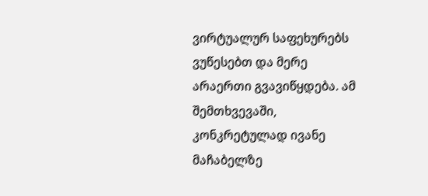ვირტუალურ საფეხურებს ვუწესებთ და მერე არაერთი გვავიწყდება. ამ შემთხვევაში, კონკრეტულად ივანე მაჩაბელზე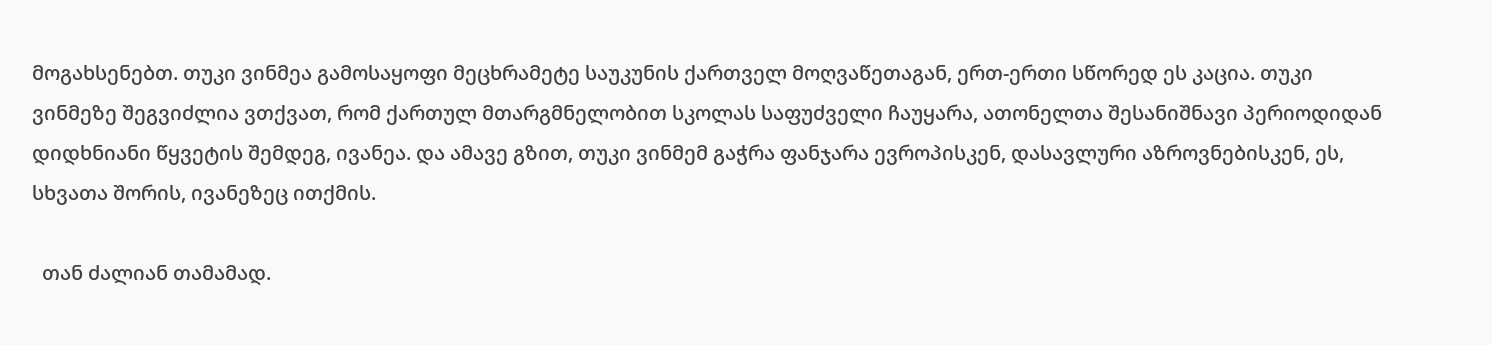მოგახსენებთ. თუკი ვინმეა გამოსაყოფი მეცხრამეტე საუკუნის ქართველ მოღვაწეთაგან, ერთ-ერთი სწორედ ეს კაცია. თუკი ვინმეზე შეგვიძლია ვთქვათ, რომ ქართულ მთარგმნელობით სკოლას საფუძველი ჩაუყარა, ათონელთა შესანიშნავი პერიოდიდან დიდხნიანი წყვეტის შემდეგ, ივანეა. და ამავე გზით, თუკი ვინმემ გაჭრა ფანჯარა ევროპისკენ, დასავლური აზროვნებისკენ, ეს, სხვათა შორის, ივანეზეც ითქმის.

  თან ძალიან თამამად.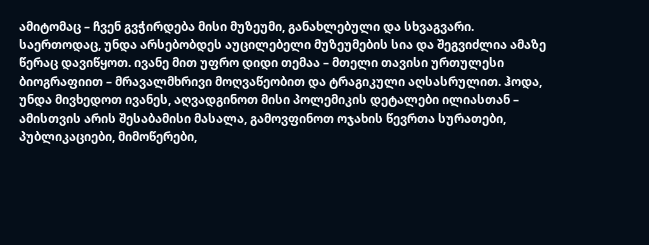ამიტომაც – ჩვენ გვჭირდება მისი მუზეუმი, განახლებული და სხვაგვარი. საერთოდაც, უნდა არსებობდეს აუცილებელი მუზეუმების სია და შეგვიძლია ამაზე წერაც დავიწყოთ. ივანე მით უფრო დიდი თემაა – მთელი თავისი ურთულესი ბიოგრაფიით – მრავალმხრივი მოღვაწეობით და ტრაგიკული აღსასრულით. ჰოდა, უნდა მივხედოთ ივანეს, აღვადგინოთ მისი პოლემიკის დეტალები ილიასთან – ამისთვის არის შესაბამისი მასალა, გამოვფინოთ ოჯახის წევრთა სურათები, პუბლიკაციები, მიმოწერები,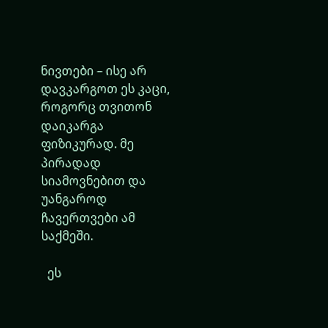ნივთები – ისე არ დავკარგოთ ეს კაცი, როგორც თვითონ დაიკარგა ფიზიკურად. მე პირადად სიამოვნებით და უანგაროდ ჩავერთვები ამ საქმეში.

  ეს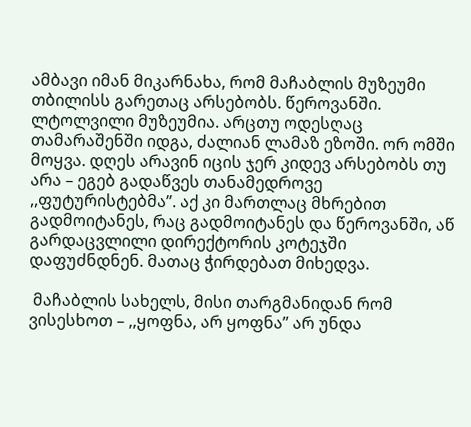ამბავი იმან მიკარნახა, რომ მაჩაბლის მუზეუმი თბილისს გარეთაც არსებობს. წეროვანში. ლტოლვილი მუზეუმია. არცთუ ოდესღაც თამარაშენში იდგა, ძალიან ლამაზ ეზოში. ორ ომში მოყვა. დღეს არავინ იცის ჯერ კიდევ არსებობს თუ არა – ეგებ გადაწვეს თანამედროვე ,,ფუტურისტებმა’’. აქ კი მართლაც მხრებით გადმოიტანეს, რაც გადმოიტანეს და წეროვანში, აწ გარდაცვლილი დირექტორის კოტეჯში დაფუძნდნენ. მათაც ჭირდებათ მიხედვა.

 მაჩაბლის სახელს, მისი თარგმანიდან რომ ვისესხოთ – ,,ყოფნა, არ ყოფნა’’ არ უნდა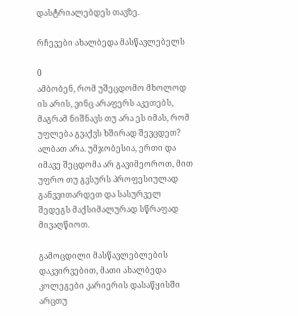დასტრიალებდეს თავზე.

რჩევები ახალბედა მასწავლებელს

0
ამბობენ, რომ უშეცდომო მხოლოდ ის არის, ვინც არაფერს აკეთებს, მაგრამ ნიშნავს თუ არა ეს იმას, რომ უფლება გვაქვს ხშირად შევცდეთ? ალბათ არა. უმჯობესია, ერთი და იმავე შეცდომა არ გავიმეოროთ, მით უფრო თუ გვსურს პროფესიულად განვვითარდეთ და სასურველ შედეგს მაქსიმალურად სწრაფად მივაღწიოთ.

გამოცდილი მასწავლებლების დაკვირვებით, მათი ახალბედა  კოლეგები კარიერის დასაწყისში არცთუ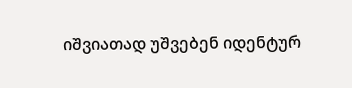იშვიათად უშვებენ იდენტურ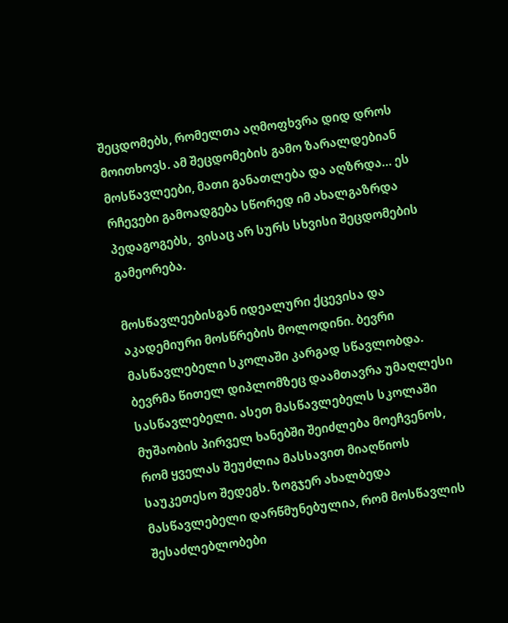შეცდომებს, რომელთა აღმოფხვრა დიდ დროს მოითხოვს. ამ შეცდომების გამო ზარალდებიან მოსწავლეები, მათი განათლება და აღზრდა… ეს რჩევები გამოადგება სწორედ იმ ახალგაზრდა პედაგოგებს,  ვისაც არ სურს სხვისი შეცდომების გამეორება.

მოსწავლეებისგან იდეალური ქცევისა და აკადემიური მოსწრების მოლოდინი. ბევრი მასწავლებელი სკოლაში კარგად სწავლობდა. ბევრმა წითელ დიპლომზეც დაამთავრა უმაღლესი სასწავლებელი. ასეთ მასწავლებელს სკოლაში მუშაობის პირველ ხანებში შეიძლება მოეჩვენოს, რომ ყველას შეუძლია მასსავით მიაღწიოს საუკეთესო შედეგს. ზოგჯერ ახალბედა მასწავლებელი დარწმუნებულია, რომ მოსწავლის შესაძლებლობები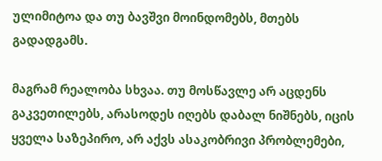ულიმიტოა და თუ ბავშვი მოინდომებს, მთებს გადადგამს.

მაგრამ რეალობა სხვაა. თუ მოსწავლე არ აცდენს გაკვეთილებს, არასოდეს იღებს დაბალ ნიშნებს, იცის ყველა საზეპირო, არ აქვს ასაკობრივი პრობლემები,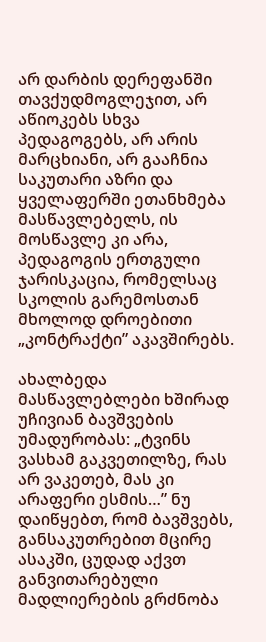არ დარბის დერეფანში თავქუდმოგლეჯით, არ აწიოკებს სხვა პედაგოგებს, არ არის მარცხიანი, არ გააჩნია საკუთარი აზრი და ყველაფერში ეთანხმება მასწავლებელს, ის მოსწავლე კი არა, პედაგოგის ერთგული ჯარისკაცია, რომელსაც სკოლის გარემოსთან მხოლოდ დროებითი „კონტრაქტი” აკავშირებს.

ახალბედა მასწავლებლები ხშირად უჩივიან ბავშვების უმადურობას: „ტვინს ვასხამ გაკვეთილზე, რას არ ვაკეთებ, მას კი არაფერი ესმის…” ნუ დაიწყებთ, რომ ბავშვებს, განსაკუთრებით მცირე ასაკში, ცუდად აქვთ განვითარებული მადლიერების გრძნობა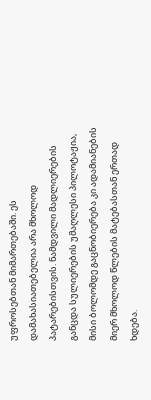უფროსებთან მიმართებაში. ეს დამახასიათებელია არა მხოლოდ პატარებისთვის. ნამდვილი მადლიერების განცდა სულიერების უმაღლესი პილოტაჟია, მისი ბოლომდე გაცნობიერება კი ადამიანების მიერ მხოლოდ წლების მატებასთან ერთად ხდება.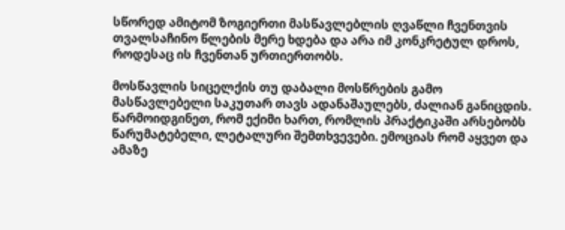სწორედ ამიტომ ზოგიერთი მასწავლებლის ღვაწლი ჩვენთვის თვალსაჩინო წლების მერე ხდება და არა იმ კონკრეტულ დროს, როდესაც ის ჩვენთან ურთიერთობს.

მოსწავლის სიცელქის თუ დაბალი მოსწრების გამო მასწავლებელი საკუთარ თავს ადანაშაულებს, ძალიან განიცდის. წარმოიდგინეთ, რომ ექიმი ხართ, რომლის პრაქტიკაში არსებობს წარუმატებელი, ლეტალური შემთხვევები. ემოციას რომ აყვეთ და ამაზე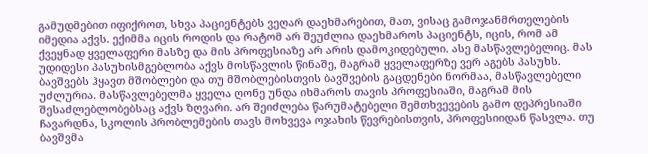გამუდმებით იფიქროთ, სხვა პაციენტებს ვეღარ დაეხმარებით, მათ, ვისაც გამოჯანმრთელების იმედია აქვს. ექიმმა იცის როდის და რატომ არ შეუძლია დაეხმაროს პაციენტს, იცის, რომ ამ ქვეყნად ყველაფერი მასზე და მის პროფესიაზე არ არის დამოკიდებული. ასე მასწავლებელიც. მას უდიდესი პასუხისმგებლობა აქვს მოსწავლის წინაშე, მაგრამ ყველაფერზე ვერ აგებს პასუხს. ბავშვებს ჰყავთ მშობლები და თუ მშობლებისთვის ბავშვების გაცდენები ნორმაა, მასწავლებელი უძლურია. მასწავლებელმა ყველა ღონე უნდა იხმაროს თავის პროფესიაში, მაგრამ მის შესაძლებლობებსაც აქვს ზღვარი. არ შეიძლება წარუმატებელი შემთხვევების გამო დეპრესიაში ჩავარდნა, სკოლის პრობლემების თავს მოხვევა ოჯახის წევრებისთვის, პროფესიიდან წასვლა. თუ ბავშვმა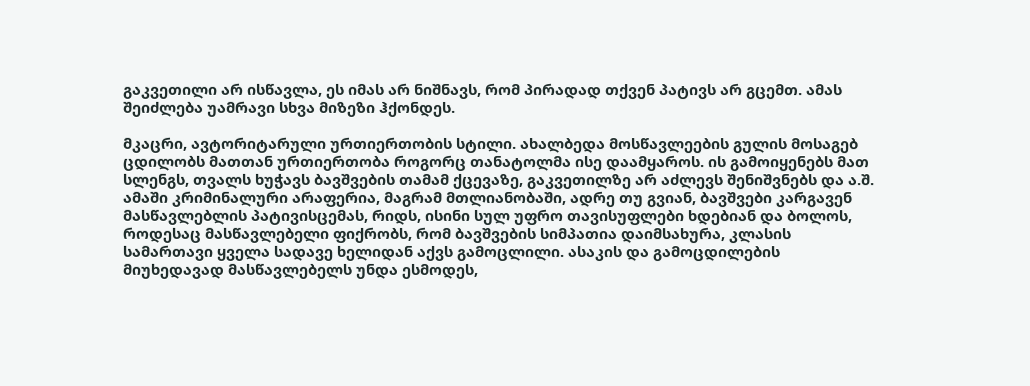გაკვეთილი არ ისწავლა, ეს იმას არ ნიშნავს, რომ პირადად თქვენ პატივს არ გცემთ. ამას შეიძლება უამრავი სხვა მიზეზი ჰქონდეს.

მკაცრი, ავტორიტარული ურთიერთობის სტილი. ახალბედა მოსწავლეების გულის მოსაგებ ცდილობს მათთან ურთიერთობა როგორც თანატოლმა ისე დაამყაროს. ის გამოიყენებს მათ სლენგს, თვალს ხუჭავს ბავშვების თამამ ქცევაზე, გაკვეთილზე არ აძლევს შენიშვნებს და ა.შ. ამაში კრიმინალური არაფერია, მაგრამ მთლიანობაში, ადრე თუ გვიან, ბავშვები კარგავენ მასწავლებლის პატივისცემას, რიდს, ისინი სულ უფრო თავისუფლები ხდებიან და ბოლოს, როდესაც მასწავლებელი ფიქრობს, რომ ბავშვების სიმპათია დაიმსახურა, კლასის სამართავი ყველა სადავე ხელიდან აქვს გამოცლილი. ასაკის და გამოცდილების მიუხედავად მასწავლებელს უნდა ესმოდეს,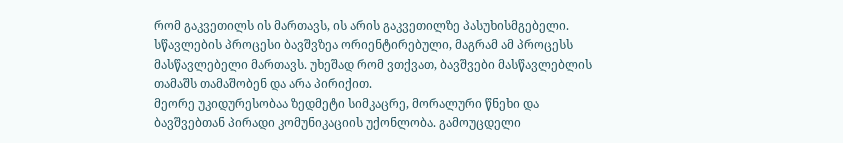რომ გაკვეთილს ის მართავს, ის არის გაკვეთილზე პასუხისმგებელი. სწავლების პროცესი ბავშვზეა ორიენტირებული, მაგრამ ამ პროცესს მასწავლებელი მართავს. უხეშად რომ ვთქვათ, ბავშვები მასწავლებლის თამაშს თამაშობენ და არა პირიქით.
მეორე უკიდურესობაა ზედმეტი სიმკაცრე, მორალური წნეხი და ბავშვებთან პირადი კომუნიკაციის უქონლობა. გამოუცდელი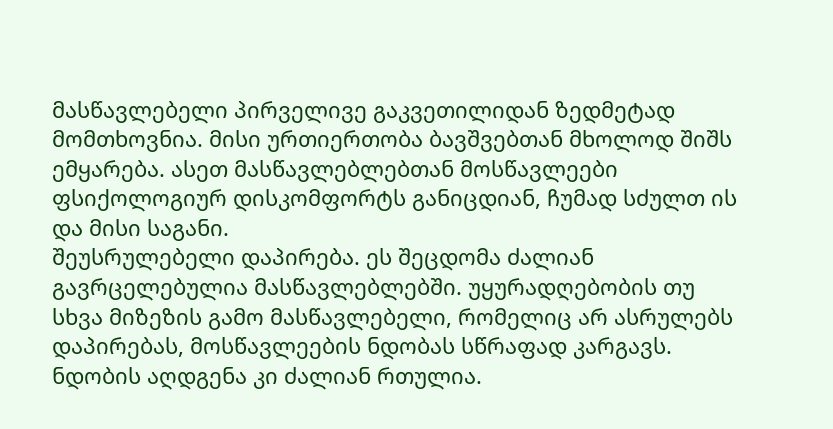მასწავლებელი პირველივე გაკვეთილიდან ზედმეტად მომთხოვნია. მისი ურთიერთობა ბავშვებთან მხოლოდ შიშს ემყარება. ასეთ მასწავლებლებთან მოსწავლეები ფსიქოლოგიურ დისკომფორტს განიცდიან, ჩუმად სძულთ ის და მისი საგანი.
შეუსრულებელი დაპირება. ეს შეცდომა ძალიან გავრცელებულია მასწავლებლებში. უყურადღებობის თუ სხვა მიზეზის გამო მასწავლებელი, რომელიც არ ასრულებს დაპირებას, მოსწავლეების ნდობას სწრაფად კარგავს. ნდობის აღდგენა კი ძალიან რთულია.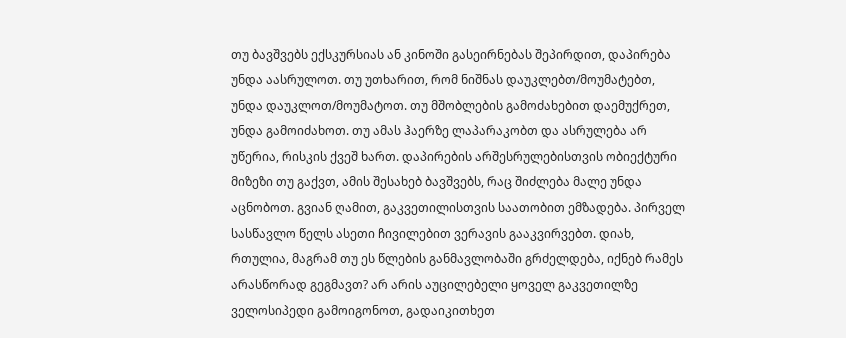თუ ბავშვებს ექსკურსიას ან კინოში გასეირნებას შეპირდით, დაპირება უნდა აასრულოთ. თუ უთხარით, რომ ნიშნას დაუკლებთ/მოუმატებთ, უნდა დაუკლოთ/მოუმატოთ. თუ მშობლების გამოძახებით დაემუქრეთ, უნდა გამოიძახოთ. თუ ამას ჰაერზე ლაპარაკობთ და ასრულება არ უწერია, რისკის ქვეშ ხართ. დაპირების არშესრულებისთვის ობიექტური მიზეზი თუ გაქვთ, ამის შესახებ ბავშვებს, რაც შიძლება მალე უნდა აცნობოთ. გვიან ღამით, გაკვეთილისთვის საათობით ემზადება. პირველ სასწავლო წელს ასეთი ჩივილებით ვერავის გააკვირვებთ. დიახ, რთულია, მაგრამ თუ ეს წლების განმავლობაში გრძელდება, იქნებ რამეს არასწორად გეგმავთ? არ არის აუცილებელი ყოველ გაკვეთილზე ველოსიპედი გამოიგონოთ, გადაიკითხეთ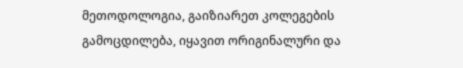მეთოდოლოგია, გაიზიარეთ კოლეგების გამოცდილება, იყავით ორიგინალური და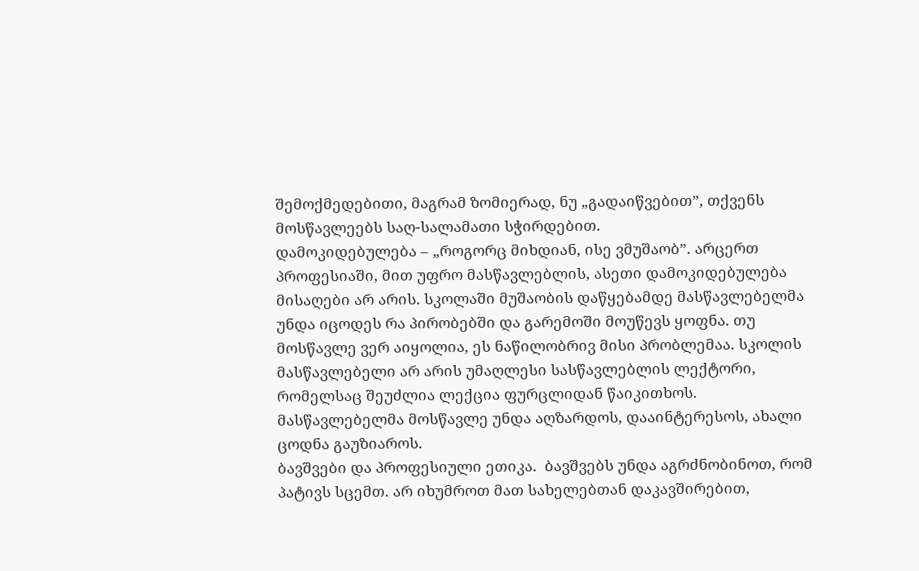შემოქმედებითი, მაგრამ ზომიერად, ნუ „გადაიწვებით”, თქვენს მოსწავლეებს საღ-სალამათი სჭირდებით.
დამოკიდებულება – „როგორც მიხდიან, ისე ვმუშაობ”. არცერთ პროფესიაში, მით უფრო მასწავლებლის, ასეთი დამოკიდებულება მისაღები არ არის. სკოლაში მუშაობის დაწყებამდე მასწავლებელმა უნდა იცოდეს რა პირობებში და გარემოში მოუწევს ყოფნა. თუ მოსწავლე ვერ აიყოლია, ეს ნაწილობრივ მისი პრობლემაა. სკოლის მასწავლებელი არ არის უმაღლესი სასწავლებლის ლექტორი, რომელსაც შეუძლია ლექცია ფურცლიდან წაიკითხოს. მასწავლებელმა მოსწავლე უნდა აღზარდოს, დააინტერესოს, ახალი ცოდნა გაუზიაროს.
ბავშვები და პროფესიული ეთიკა.  ბავშვებს უნდა აგრძნობინოთ, რომ პატივს სცემთ. არ იხუმროთ მათ სახელებთან დაკავშირებით,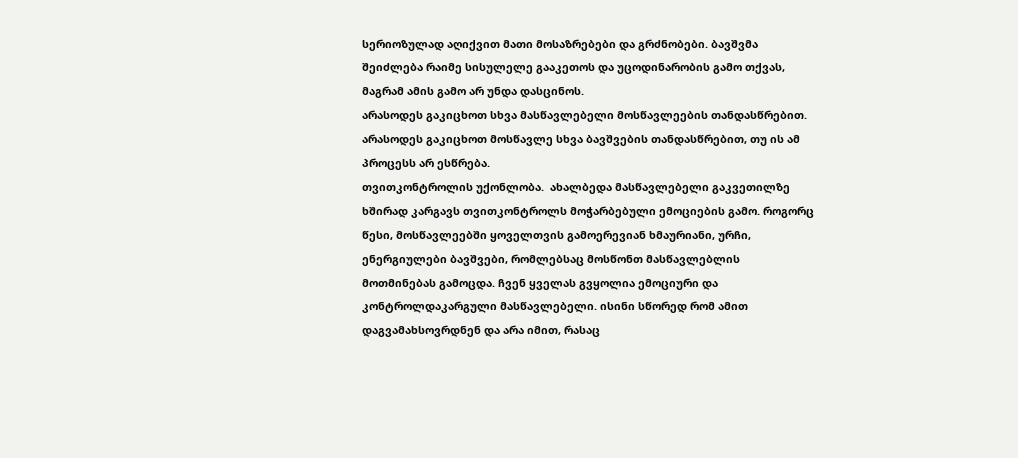სერიოზულად აღიქვით მათი მოსაზრებები და გრძნობები. ბავშვმა შეიძლება რაიმე სისულელე გააკეთოს და უცოდინარობის გამო თქვას, მაგრამ ამის გამო არ უნდა დასცინოს.
არასოდეს გაკიცხოთ სხვა მასწავლებელი მოსწავლეების თანდასწრებით. არასოდეს გაკიცხოთ მოსწავლე სხვა ბავშვების თანდასწრებით, თუ ის ამ პროცესს არ ესწრება.
თვითკონტროლის უქონლობა.  ახალბედა მასწავლებელი გაკვეთილზე ხშირად კარგავს თვითკონტროლს მოჭარბებული ემოციების გამო. როგორც წესი, მოსწავლეებში ყოველთვის გამოერევიან ხმაურიანი, ურჩი, ენერგიულები ბავშვები, რომლებსაც მოსწონთ მასწავლებლის  მოთმინებას გამოცდა. ჩვენ ყველას გვყოლია ემოციური და კონტროლდაკარგული მასწავლებელი. ისინი სწორედ რომ ამით დაგვამახსოვრდნენ და არა იმით, რასაც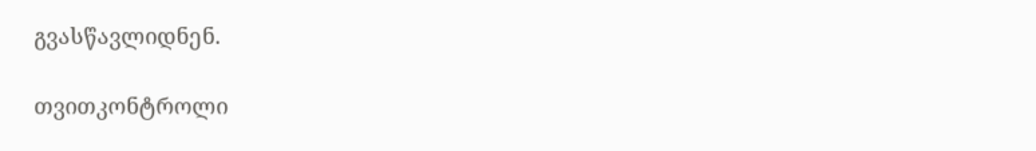გვასწავლიდნენ.

თვითკონტროლი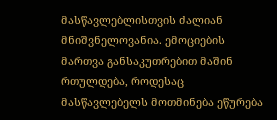მასწავლებლისთვის ძალიან მნიშვნელოვანია. ემოციების მართვა განსაკუთრებით მაშინ რთულდება, როდესაც მასწავლებელს მოთმინება ეწურება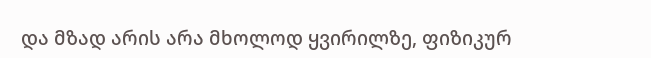და მზად არის არა მხოლოდ ყვირილზე, ფიზიკურ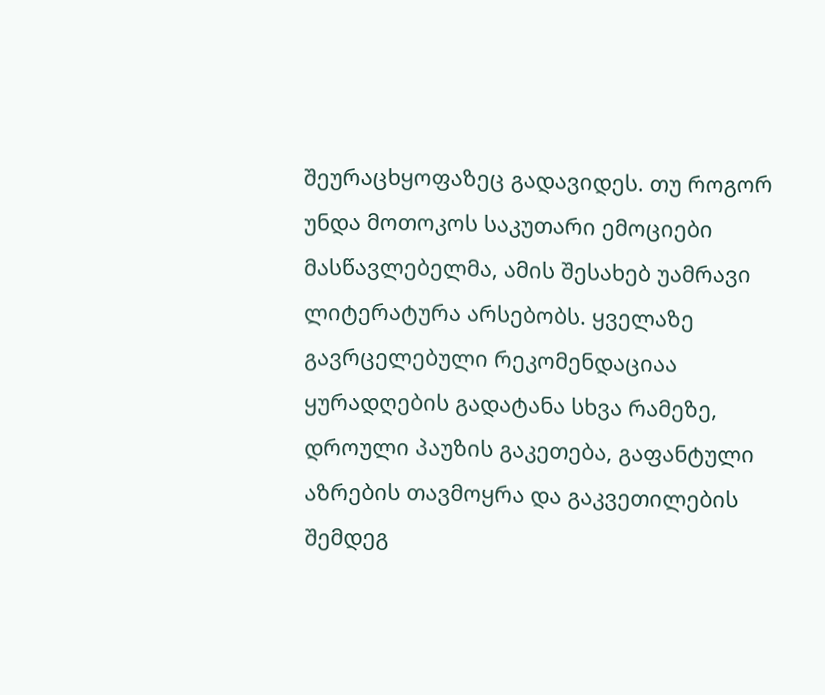შეურაცხყოფაზეც გადავიდეს. თუ როგორ უნდა მოთოკოს საკუთარი ემოციები მასწავლებელმა, ამის შესახებ უამრავი ლიტერატურა არსებობს. ყველაზე გავრცელებული რეკომენდაციაა ყურადღების გადატანა სხვა რამეზე, დროული პაუზის გაკეთება, გაფანტული აზრების თავმოყრა და გაკვეთილების შემდეგ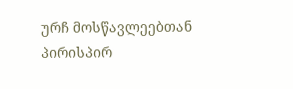ურჩ მოსწავლეებთან პირისპირ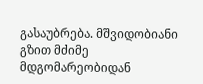გასაუბრება. მშვიდობიანი გზით მძიმე მდგომარეობიდან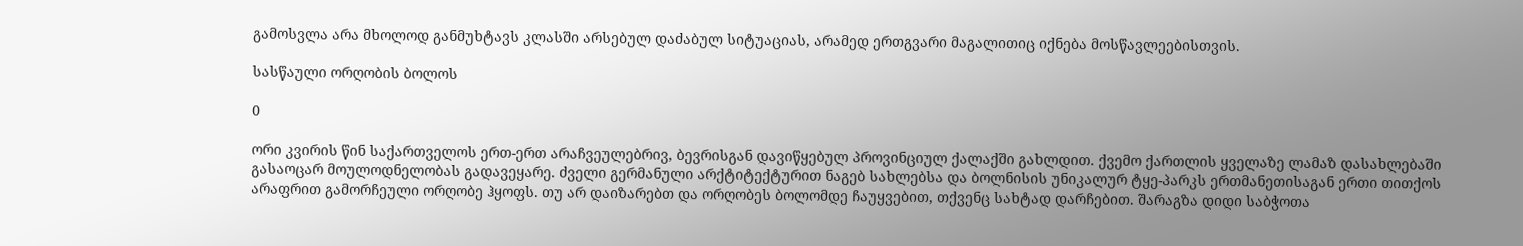გამოსვლა არა მხოლოდ განმუხტავს კლასში არსებულ დაძაბულ სიტუაციას, არამედ ერთგვარი მაგალითიც იქნება მოსწავლეებისთვის.

სასწაული ორღობის ბოლოს

0

ორი კვირის წინ საქართველოს ერთ-ერთ არაჩვეულებრივ, ბევრისგან დავიწყებულ პროვინციულ ქალაქში გახლდით. ქვემო ქართლის ყველაზე ლამაზ დასახლებაში გასაოცარ მოულოდნელობას გადავეყარე. ძველი გერმანული არქტიტექტურით ნაგებ სახლებსა და ბოლნისის უნიკალურ ტყე-პარკს ერთმანეთისაგან ერთი თითქოს არაფრით გამორჩეული ორღობე ჰყოფს. თუ არ დაიზარებთ და ორღობეს ბოლომდე ჩაუყვებით, თქვენც სახტად დარჩებით. შარაგზა დიდი საბჭოთა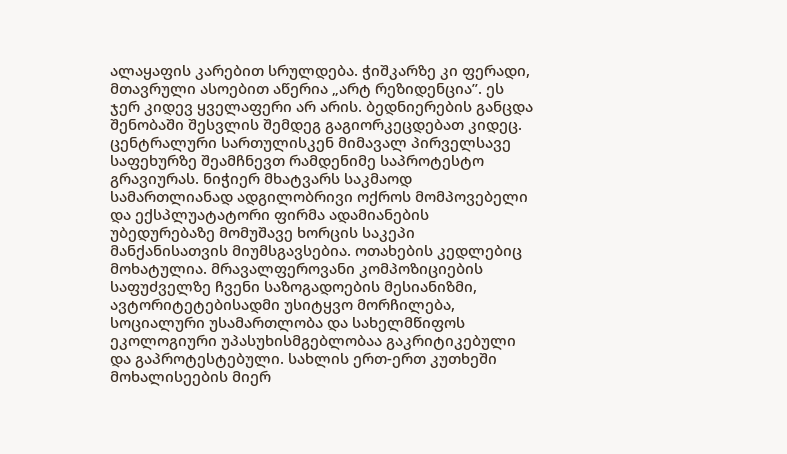ალაყაფის კარებით სრულდება. ჭიშკარზე კი ფერადი, მთავრული ასოებით აწერია „არტ რეზიდენცია”. ეს ჯერ კიდევ ყველაფერი არ არის. ბედნიერების განცდა შენობაში შესვლის შემდეგ გაგიორკეცდებათ კიდეც. ცენტრალური სართულისკენ მიმავალ პირველსავე საფეხურზე შეამჩნევთ რამდენიმე საპროტესტო გრავიურას. ნიჭიერ მხატვარს საკმაოდ სამართლიანად ადგილობრივი ოქროს მომპოვებელი და ექსპლუატატორი ფირმა ადამიანების უბედურებაზე მომუშავე ხორცის საკეპი მანქანისათვის მიუმსგავსებია. ოთახების კედლებიც მოხატულია. მრავალფეროვანი კომპოზიციების საფუძველზე ჩვენი საზოგადოების მესიანიზმი, ავტორიტეტებისადმი უსიტყვო მორჩილება, სოციალური უსამართლობა და სახელმწიფოს ეკოლოგიური უპასუხისმგებლობაა გაკრიტიკებული და გაპროტესტებული. სახლის ერთ-ერთ კუთხეში მოხალისეების მიერ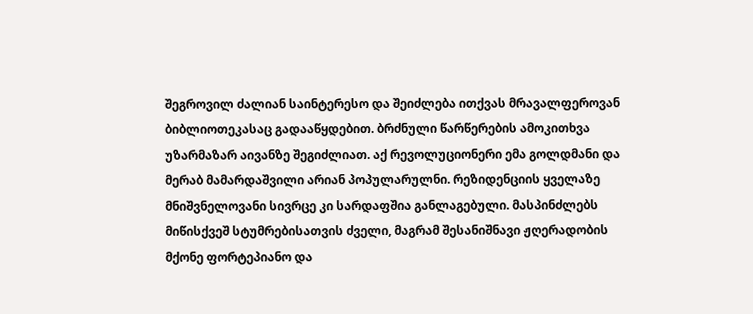შეგროვილ ძალიან საინტერესო და შეიძლება ითქვას მრავალფეროვან ბიბლიოთეკასაც გადააწყდებით. ბრძნული წარწერების ამოკითხვა უზარმაზარ აივანზე შეგიძლიათ. აქ რევოლუციონერი ემა გოლდმანი და მერაბ მამარდაშვილი არიან პოპულარულნი. რეზიდენციის ყველაზე მნიშვნელოვანი სივრცე კი სარდაფშია განლაგებული. მასპინძლებს მიწისქვეშ სტუმრებისათვის ძველი, მაგრამ შესანიშნავი ჟღერადობის მქონე ფორტეპიანო და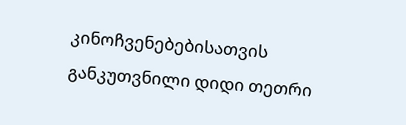კინოჩვენებებისათვის განკუთვნილი დიდი თეთრი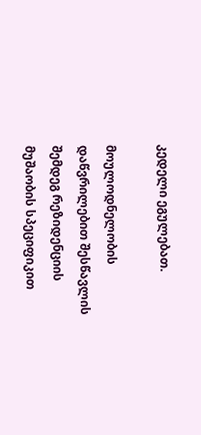კედელი ეგულებათ.

მოულოდნელობის დაწვრილებით შესწავლის შემდეგ რეზიდენციის მუშაობის სპეციფიკით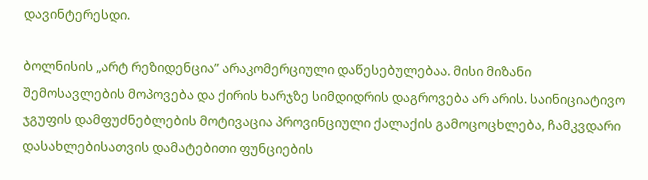დავინტერესდი.

ბოლნისის „არტ რეზიდენცია” არაკომერციული დაწესებულებაა. მისი მიზანი შემოსავლების მოპოვება და ქირის ხარჯზე სიმდიდრის დაგროვება არ არის. საინიციატივო ჯგუფის დამფუძნებლების მოტივაცია პროვინციული ქალაქის გამოცოცხლება, ჩამკვდარი დასახლებისათვის დამატებითი ფუნციების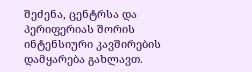შეძენა, ცენტრსა და პერიფერიას შორის ინტენსიური კავშირების დამყარება გახლავთ.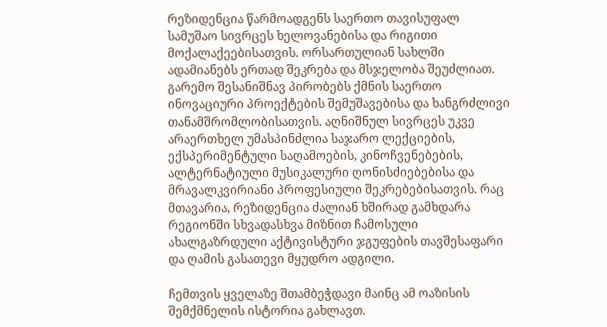რეზიდენცია წარმოადგენს საერთო თავისუფალ სამუშაო სივრცეს ხელოვანებისა და რიგითი მოქალაქეებისათვის. ორსართულიან სახლში ადამიანებს ერთად შეკრება და მსჯელობა შეუძლიათ. გარემო შესანიშნავ პირობებს ქმნის საერთო ინოვაციური პროექტების შემუშავებისა და ხანგრძლივი თანამშრომლობისათვის. აღნიშნულ სივრცეს უკვე არაერთხელ უმასპინძლია საჯარო ლექციების, ექსპერიმენტული საღამოების, კინოჩვენებების, ალტერნატიული მუსიკალური ღონისძიებებისა და მრავალკვირიანი პროფესიული შეკრებებისათვის. რაც მთავარია, რეზიდენცია ძალიან ხშირად გამხდარა რეგიონში სხვადასხვა მიზნით ჩამოსული ახალგაზრდული აქტივისტური ჯგუფების თავშესაფარი და ღამის გასათევი მყუდრო ადგილი.

ჩემთვის ყველაზე შთამბეჭდავი მაინც ამ ოაზისის შემქმნელის ისტორია გახლავთ.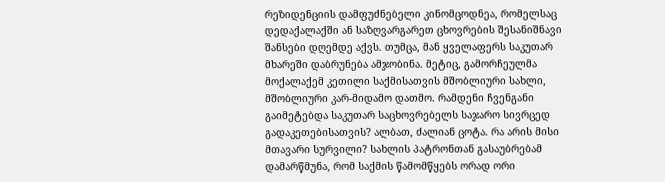რეზიდენციის დამფუძნებელი კინომცოდნეა, რომელსაც დედაქალაქში ან საზღვარგარეთ ცხოვრების შესანიშნავი შანსები დღემდე აქვს. თუმცა, მან ყველაფერს საკუთარ მხარეში დაბრუნება ამჯობინა. მეტიც, გამორჩეულმა მოქალაქემ კეთილი საქმისათვის მშობლიური სახლი, მშობლიური კარ-მიდამო დათმო. რამდენი ჩვენგანი გაიმეტებდა საკუთარ საცხოვრებელს საჯარო სივრცედ გადაკეთებისათვის? ალბათ, ძალიან ცოტა. რა არის მისი მთავარი სურვილი? სახლის პატრონთან გასაუბრებამ დამარწმუნა, რომ საქმის წამომწყებს ორად ორი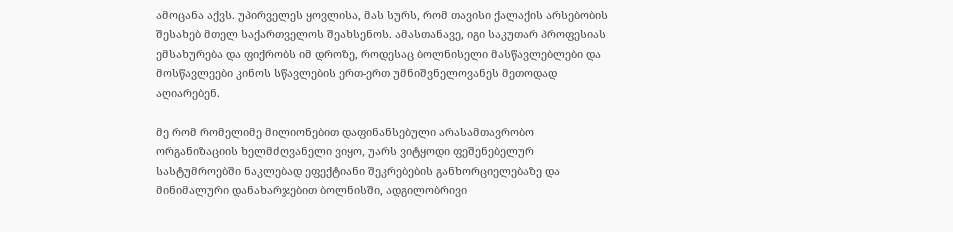ამოცანა აქვს. უპირველეს ყოვლისა, მას სურს, რომ თავისი ქალაქის არსებობის შესახებ მთელ საქართველოს შეახსენოს. ამასთანავე, იგი საკუთარ პროფესიას ემსახურება და ფიქრობს იმ დროზე, როდესაც ბოლნისელი მასწავლებლები და მოსწავლეები კინოს სწავლების ერთ-ერთ უმნიშვნელოვანეს მეთოდად აღიარებენ.

მე რომ რომელიმე მილიონებით დაფინანსებული არასამთავრობო ორგანიზაციის ხელმძღვანელი ვიყო, უარს ვიტყოდი ფეშენებელურ სასტუმროებში ნაკლებად ეფექტიანი შეკრებების განხორციელებაზე და მინიმალური დანახარჯებით ბოლნისში, ადგილობრივი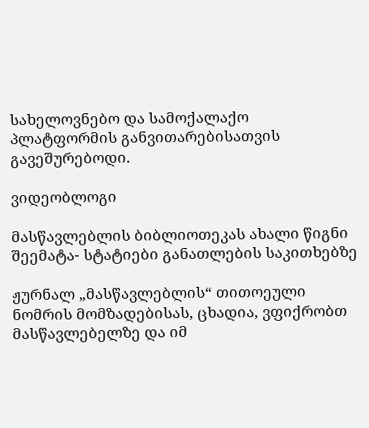სახელოვნებო და სამოქალაქო პლატფორმის განვითარებისათვის გავეშურებოდი.

ვიდეობლოგი

მასწავლებლის ბიბლიოთეკას ახალი წიგნი შეემატა- სტატიები განათლების საკითხებზე

ჟურნალ „მასწავლებლის“ თითოეული ნომრის მომზადებისას, ცხადია, ვფიქრობთ მასწავლებელზე და იმ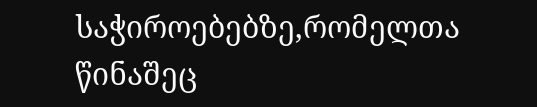საჭიროებებზე,რომელთა წინაშეც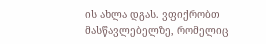ის ახლა დგას. ვფიქრობთ მასწავლებელზე, რომელიც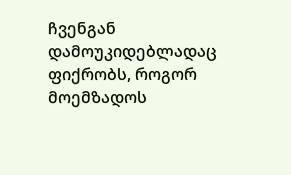ჩვენგან დამოუკიდებლადაც ფიქრობს, როგორ მოემზადოს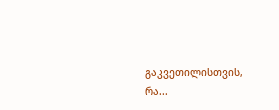გაკვეთილისთვის, რა...